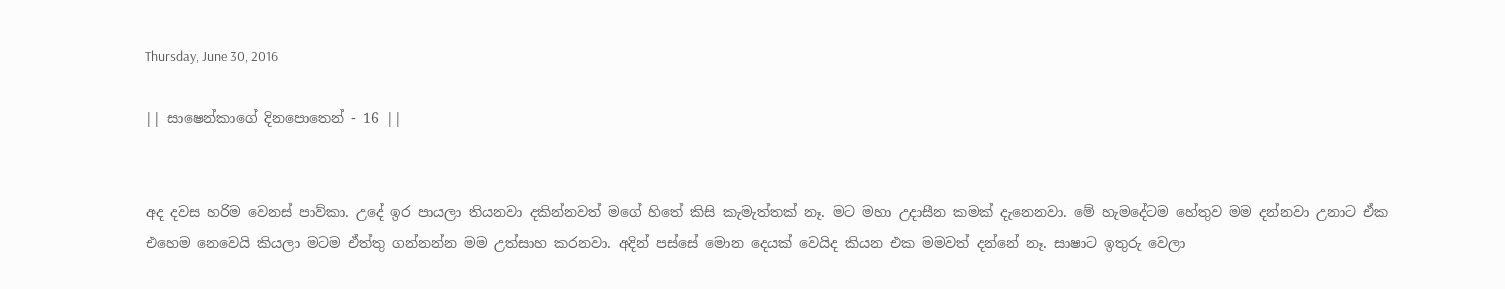Thursday, June 30, 2016

|| සාෂෙන්කාගේ දිනපොතෙන් - 16 ||


අද දවස හරිම වෙනස් පාව්කා. උදේ ඉර පායලා තියනවා දකින්නවත් මගේ හිතේ කිසි කැමැත්තක් නෑ. මට මහා උදාසීන කමක් දැනෙනවා. මේ හැමදේටම හේතුව මම දන්නවා උනාට ඒක එහෙම නෙවෙයි කියලා මටම ඒත්තු ගන්නන්න මම උත්සාහ කරනවා. අදින් පස්සේ මොන දෙයක් වෙයිද කියන එක මමවත් දන්නේ නෑ. සාෂාට ඉතුරු වෙලා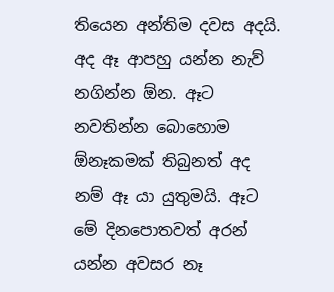තියෙන අන්තිම දවස අදයි. අද ඈ ආපහු යන්න නැව් නගින්න ඕන. ඈට නවතින්න බොහොම ඕනෑකමක් තිබුනත් අද නම් ඈ යා යුතුමයි. ඈට මේ දිනපොතවත් අරන් යන්න අවසර නෑ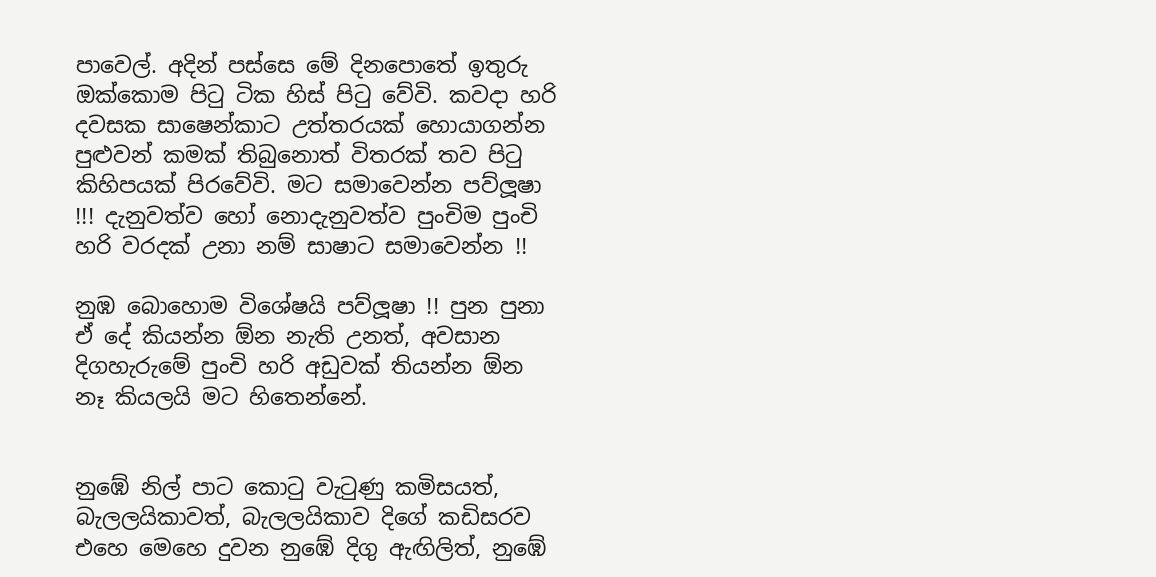පාවෙල්. අදින් පස්සෙ මේ දිනපොතේ ඉතුරු ඔක්කොම පිටු ටික හිස් පිටු වේවි. කවදා හරි දවසක සාෂෙන්කාට උත්තරයක් හොයාගන්න පුළුවන් කමක් තිබුනොත් විතරක් තව පිටු කිහිපයක් පිරවේවි. මට සමාවෙන්න පව්ලූෂා !!! දැනුවත්ව හෝ නොදැනුවත්ව පුංචිම පුංචි හරි වරදක් උනා නම් සාෂාට සමාවෙන්න !!

නුඹ බොහොම විශේෂයි පව්ලූෂා !! පුන පුනා ඒ දේ කියන්න ඕන නැති උනත්, අවසාන දිගහැරුමේ පුංචි හරි අඩුවක් තියන්න ඕන නෑ කියලයි මට හිතෙන්නේ.


නුඹේ නිල් පාට කොටු වැටුණු කමිසයත්, බැලලයිකාවත්, බැලලයිකාව දිගේ කඩිසරව එහෙ මෙහෙ දුවන නුඹේ දිගු ඇඟිලිත්, නුඹේ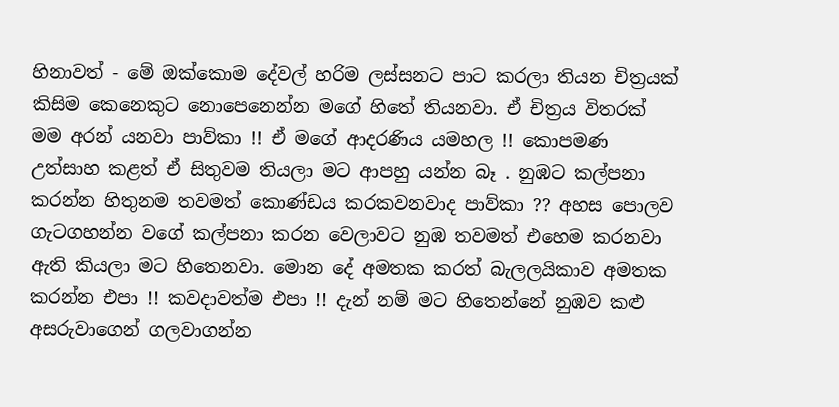හිනාවත් - මේ ඔක්කොම දේවල් හරිම ලස්සනට පාට කරලා තියන චිත්‍රයක් කිසිම කෙනෙකුට නොපෙනෙන්න මගේ හිතේ තියනවා. ඒ චිත්‍රය විතරක් මම අරන් යනවා පාව්කා !! ඒ මගේ ආදරණිය යමහල !! කොපමණ උත්සාහ කළත් ඒ සිතුවම තියලා මට ආපහු යන්න බෑ . නුඹට කල්පනා කරන්න හිතුනම තවමත් කොණ්ඩය කරකවනවාද පාව්කා ?? අහස පොලව ගැටගහන්න වගේ කල්පනා කරන වෙලාවට නුඹ තවමත් එහෙම කරනවා ඇති කියලා මට හිතෙනවා. මොන දේ අමතක කරත් බැලලයිකාව අමතක කරන්න එපා !! කවදාවත්ම එපා !! දැන් නම් මට හිතෙන්නේ නුඹව කළු අසරුවාගෙන් ගලවාගන්න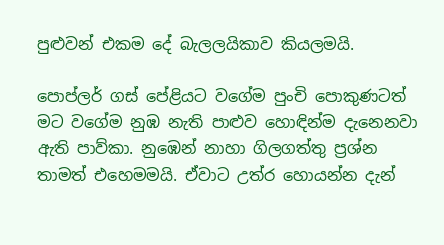පුළුවන් එකම දේ බැලලයිකාව කියලමයි.

පොප්ලර් ගස් පේළියට වගේම පුංචි පොකුණටත් මට වගේම නුඹ නැති පාළුව හොඳින්ම දැනෙනවා ඇති පාව්කා. නුඹෙන් නාහා ගිලගත්තු ප්‍රශ්න තාමත් එහෙමමයි. ඒවාට උත්ර හොයන්න දැන්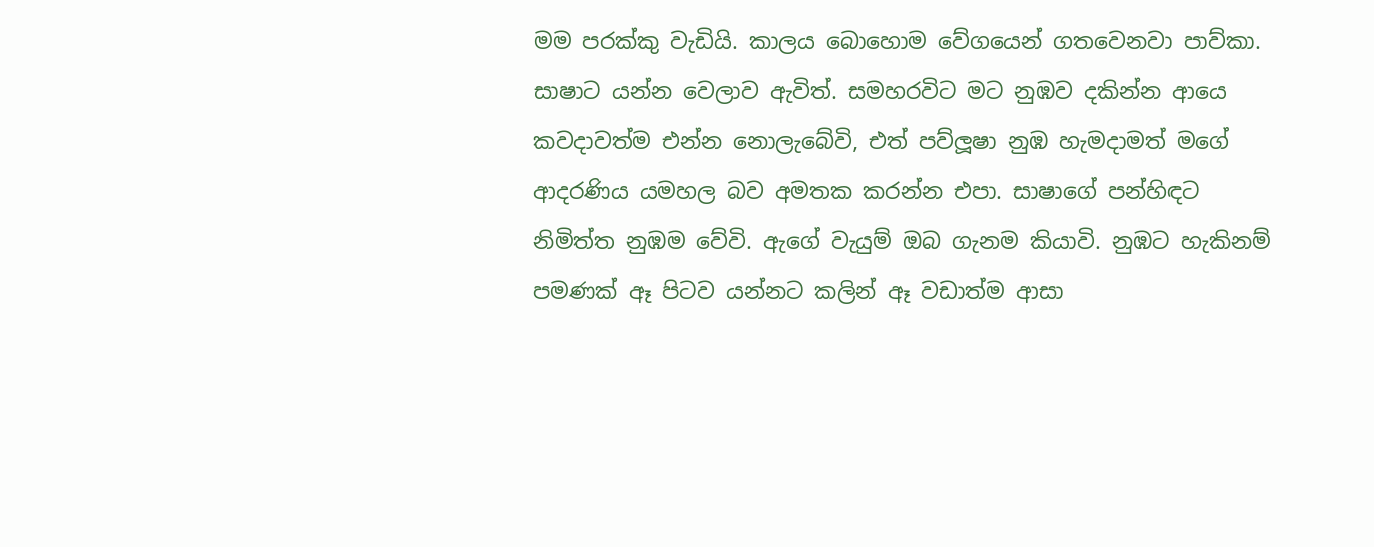මම පරක්කු වැඩියි. කාලය බොහොම වේගයෙන් ගතවෙනවා පාව්කා. සාෂාට යන්න වෙලාව ඇවිත්. සමහරවිට මට නුඹව දකින්න ආයෙ කවදාවත්ම එන්න නොලැබේවි, එත් පව්ලූෂා නුඹ හැමදාමත් මගේ ආදරණිය යමහල බව අමතක කරන්න එපා. සාෂාගේ පන්හිඳට නිමිත්ත නුඹම වේවි. ඇගේ වැයුම් ඔබ ගැනම කියාවි. නුඹට හැකිනම් පමණක් ඈ පිටව යන්නට කලින් ඈ වඩාත්ම ආසා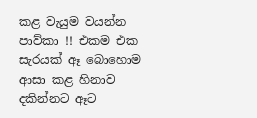කළ වැයුම වයන්න පාව්කා !! එකම එක සැරයක් ඈ බොහොම ආසා කළ හිනාව දකින්නට ඈට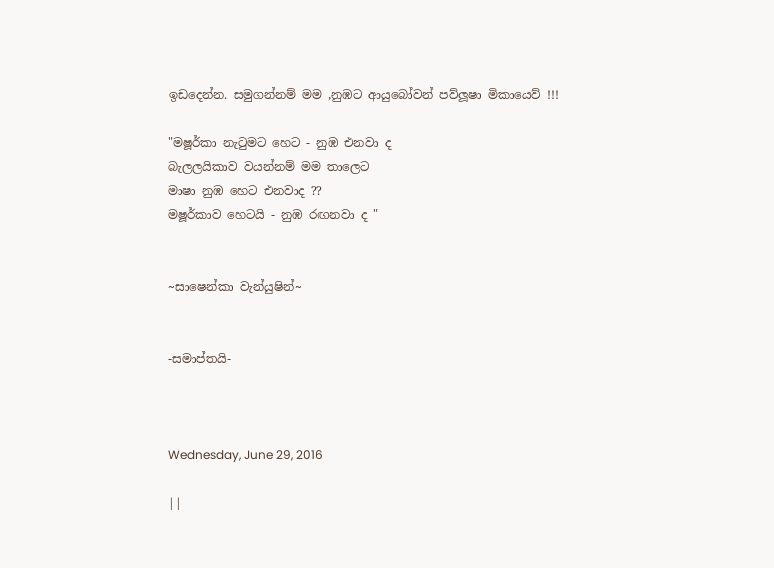ඉඩදෙන්න. සමුගන්නම් මම ,නුඹට ආයුබෝවන් පව්ලූෂා මිකායෙව් !!!

"මෂූර්කා නැටුමට හෙට - නුඹ එනවා ද
බැලලයිකාව වයන්නම් මම තාලෙට
මාෂා නුඹ හෙට එනවාද ??
මෂූර්කාව හෙටයි - නුඹ රඟනවා ද "


~සාෂෙන්කා වැන්යුෂින්~


-සමාප්තයි-



Wednesday, June 29, 2016

||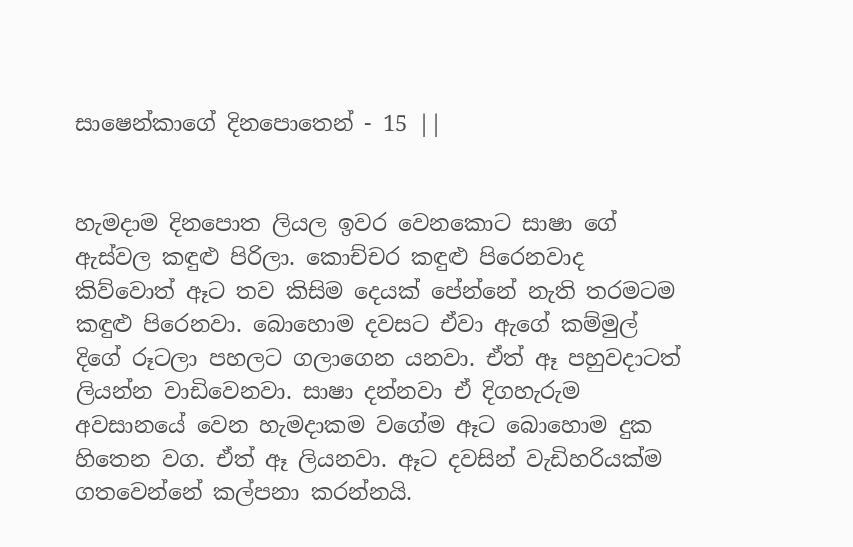සාෂෙන්කාගේ දිනපොතෙන් - 15 ||


හැමදාම දිනපොත ලියල ඉවර වෙනකොට සාෂා ගේ ඇස්වල කඳුළු පිරිලා. කොච්චර කඳුළු පිරෙනවාද කිව්වොත් ඈට තව කිසිම දෙයක් පේන්නේ නැති තරමටම කඳුළු පිරෙනවා. බොහොම දවසට ඒවා ඇගේ කම්මුල් දිගේ රූටලා පහලට ගලාගෙන යනවා. ඒත් ඈ පහුවදාටත් ලියන්න වාඩිවෙනවා. සාෂා දන්නවා ඒ දිගහැරුම අවසානයේ වෙන හැමදාකම වගේම ඈට බොහොම දුක හිතෙන වග. ඒත් ඈ ලියනවා. ඈට දවසින් වැඩිහරියක්ම ගතවෙන්නේ කල්පනා කරන්නයි.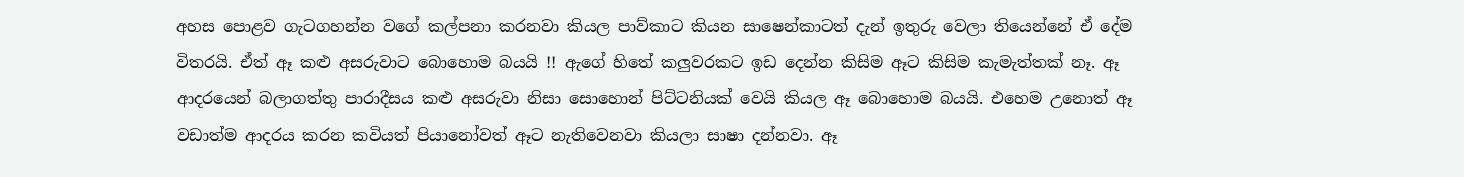අහස පොළව ගැටගහන්න වගේ කල්පනා කරනවා කියල පාව්කාට කියන සාෂෙන්කාටත් දැන් ඉතුරු වෙලා තියෙන්නේ ඒ දේම විතරයි. ඒත් ඈ කළු අසරුවාට බොහොම බයයි !! ඇගේ හිතේ කලුවරකට ඉඩ දෙන්න කිසිම ඈට කිසිම කැමැත්තක් නෑ. ඈ ආදරයෙන් බලාගත්තු පාරාදීසය කළු අසරුවා නිසා සොහොන් පිට්ටනියක් වෙයි කියල ඈ බොහොම බයයි. එහෙම උනොත් ඈ වඩාත්ම ආදරය කරන කවියත් පියානෝවත් ඈට නැතිවෙනවා කියලා සාෂා දන්නවා. ඈ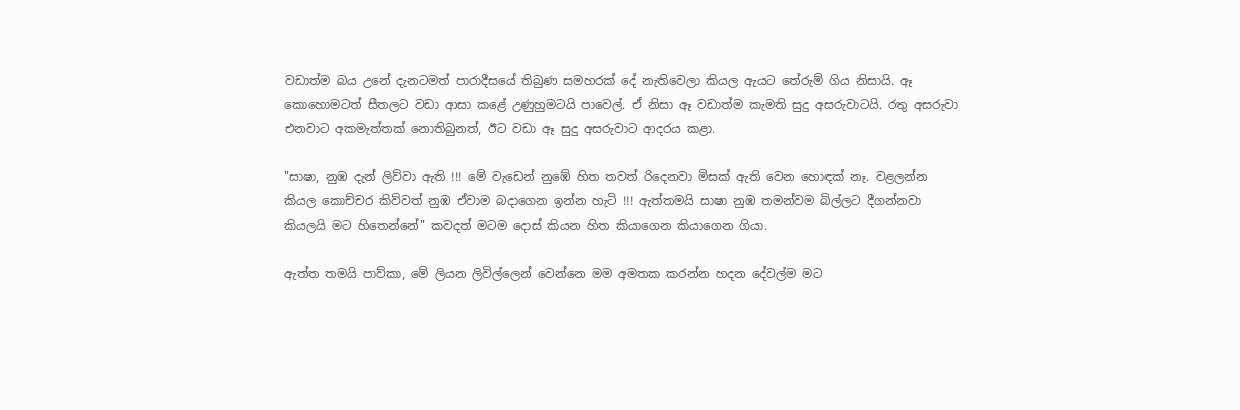වඩාත්ම බය උනේ දැනටමත් පාරාදීසයේ තිබුණ සමහරක් දේ නැතිවෙලා කියල ඇයට තේරුම් ගිය නිසායි. ඈ කොහොමටත් සීතලට වඩා ආසා කළේ උණුහුමටයි පාවෙල්. ඒ නිසා ඈ වඩාත්ම කැමති සුදු අසරුවාටයි. රතු අසරුවා එනවාට අකමැත්තක් නොතිබුනත්, ඊට වඩා ඈ සුදු අසරුවාට ආදරය කළා.

"සාෂා, නුඹ දැන් ලිව්වා ඇති !!! මේ වැඩෙන් නුඹේ හිත තවත් රිදෙනවා මිසක් ඇති වෙන හොඳක් නෑ. වළලන්න කියල කොච්චර කිව්වත් නුඹ ඒවාම බදාගෙන ඉන්න හැටි !!! ඇත්තමයි සාෂා නුඹ තමන්වම බිල්ලට දීගන්නවා කියලයි මට හිතෙන්නේ" කවදත් මටම දොස් කියන හිත කියාගෙන කියාගෙන ගියා.

ඇත්ත තමයි පාව්කා, මේ ලියන ලිවිල්ලෙන් වෙන්නෙ මම අමතක කරන්න හදන දේවල්ම මට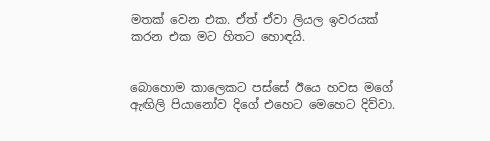මතක් වෙන එක. ඒත් ඒවා ලියල ඉවරයක් කරන එක මට හිතට හොඳයි.


බොහොම කාලෙකට පස්සේ ඊයෙ හවස මගේ ඇඟිලි පියානෝව දිගේ එහෙට මෙහෙට දිව්වා.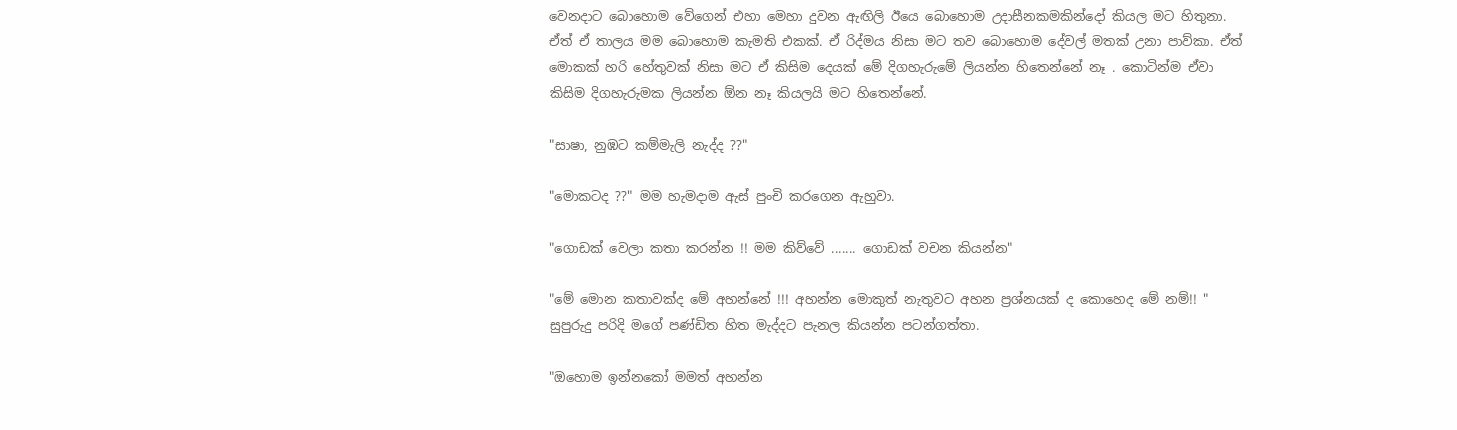වෙනදාට බොහොම වේගෙන් එහා මෙහා දුවන ඇඟිලි ඊයෙ බොහොම උදාසීනකමකින්දෝ කියල මට හිතුනා. ඒත් ඒ තාලය මම බොහොම කැමති එකක්. ඒ රිද්මය නිසා මට තව බොහොම දේවල් මතක් උනා පාව්කා. ඒත් මොකක් හරි හේතුවක් නිසා මට ඒ කිසිම දෙයක් මේ දිගහැරුමේ ලියන්න හිතෙන්නේ නෑ . කොටින්ම ඒවා කිසිම දිගහැරුමක ලියන්න ඕන නෑ කියලයි මට හිතෙන්නේ.

"සාෂා, නුඹට කම්මැලි නැද්ද ??"

"මොකටද ??" මම හැමදාම ඇස් පුංචි කරගෙන ඇහුවා.

"ගොඩක් වෙලා කතා කරන්න !! මම කිව්වේ ....... ගොඩක් වචන කියන්න"

"මේ මොන කතාවක්ද මේ අහන්නේ !!! අහන්න මොකුත් නැතුවට අහන ප්‍රශ්නයක් ද කොහෙද මේ නම්!! " සුපුරුදු පරිදි මගේ පණ්ඩිත හිත මැද්දට පැනල කියන්න පටන්ගත්තා.

"ඔහොම ඉන්නකෝ මමත් අහන්න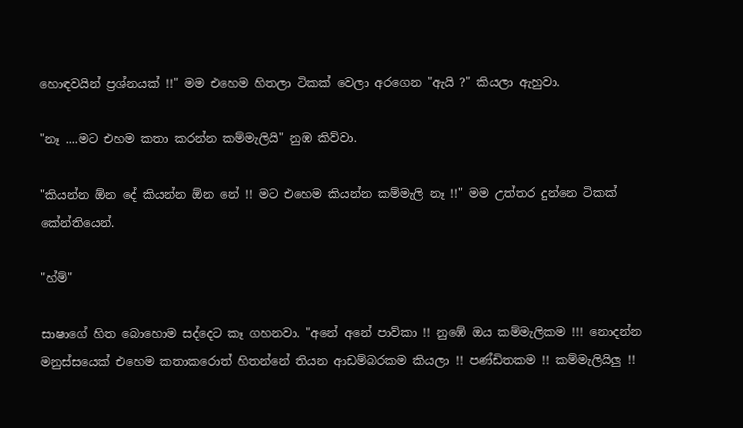හොඳවයින් ප්‍රශ්නයක් !!" මම එහෙම හිතලා ටිකක් වෙලා අරගෙන "ඇයි ?" කියලා ඇහුවා.

"නෑ ....මට එහම කතා කරන්න කම්මැලියි" නුඹ කිව්වා.

"කියන්න ඕන දේ කියන්න ඕන නේ !! මට එහෙම කියන්න කම්මැලි නෑ !!" මම උත්තර දුන්නෙ ටිකක් කේන්තියෙන්.

"හ්ම්"

සාෂාගේ හිත බොහොම සද්දෙට කෑ ගහනවා. "අනේ අනේ පාව්කා !! නුඹේ ඔය කම්මැලිකම !!! නොදන්න මනුස්සයෙක් එහෙම කතාකරොත් හිතන්නේ තියන ආඩම්බරකම කියලා !! පණ්ඩිතකම !! කම්මැලියිලු !!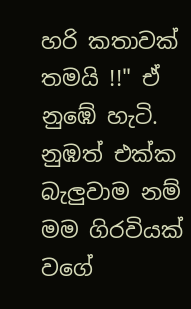හරි කතාවක් තමයි !!" ඒ නුඹේ හැටි. නුඹත් එක්ක බැලුවාම නම් මම ගිරවියක් වගේ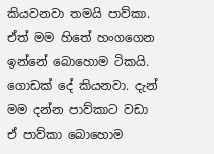කියවනවා තමයි පාව්කා. ඒත් මම හිතේ හංගගෙන ඉන්නේ බොහොම ටිකයි. ගොඩක් දේ කියනවා. දැන් මම දන්න පාව්කාට වඩා ඒ පාව්කා බොහොම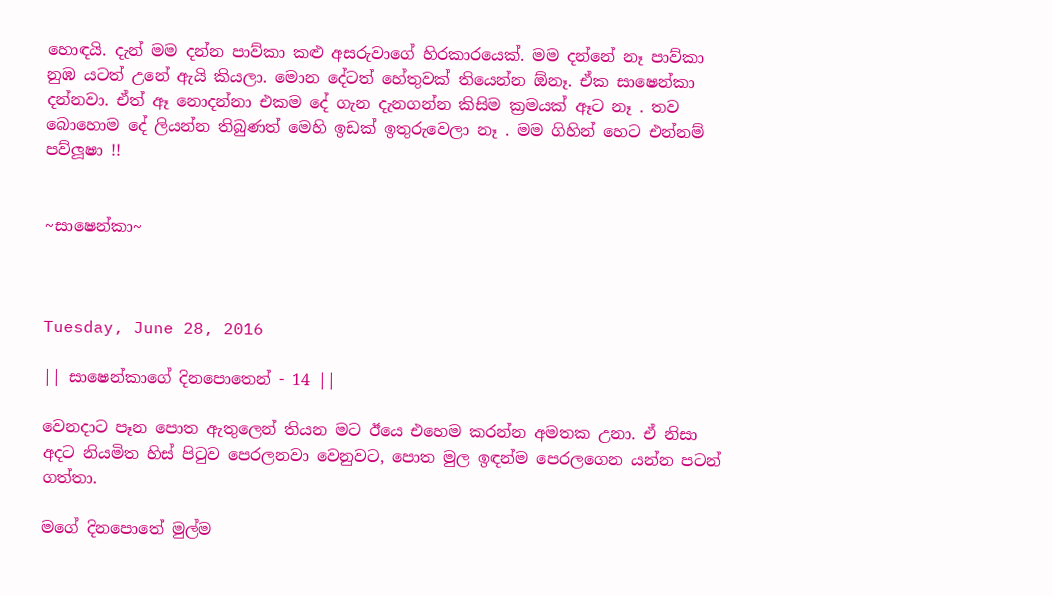හොඳයි. දැන් මම දන්න පාව්කා කළු අසරුවාගේ හිරකාරයෙක්. මම දන්නේ නෑ පාව්කා නුඹ යටත් උනේ ඇයි කියලා. මොන දේටත් හේතුවක් තියෙන්න ඕනෑ. ඒක සාෂෙන්කා දන්නවා. ඒත් ඈ නොදන්නා එකම දේ ගැන දැනගන්න කිසිම ක්‍රමයක් ඈට නෑ . තව බොහොම දේ ලියන්න තිබුණත් මෙහි ඉඩක් ඉතුරුවෙලා නෑ . මම ගිහින් හෙට එන්නම් පව්ලූෂා !!


~සාෂෙන්කා~



Tuesday, June 28, 2016

|| සාෂෙන්කාගේ දිනපොතෙන් - 14 ||

වෙනදාට පෑන පොත ඇතුලෙන් තියන මට ඊයෙ එහෙම කරන්න අමතක උනා. ඒ නිසා අදට නියමිත හිස් පිටුව පෙරලනවා වෙනුවට, පොත මුල ඉඳන්ම පෙරලගෙන යන්න පටන් ගත්තා.

මගේ දිනපොතේ මුල්ම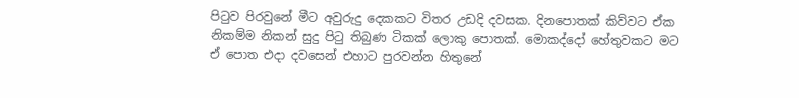පිටුව පිරවුනේ මීට අවුරුදු දෙකකට විතර උඩදි දවසක. දිනපොතක් කිව්වට ඒක නිකම්ම නිකන් සුදු පිටු තිබුණ ටිකක් ලොකු පොතක්. මොකද්දෝ හේතුවකට මට ඒ පොත එදා දවසෙන් එහාට පුරවන්න හිතුනේ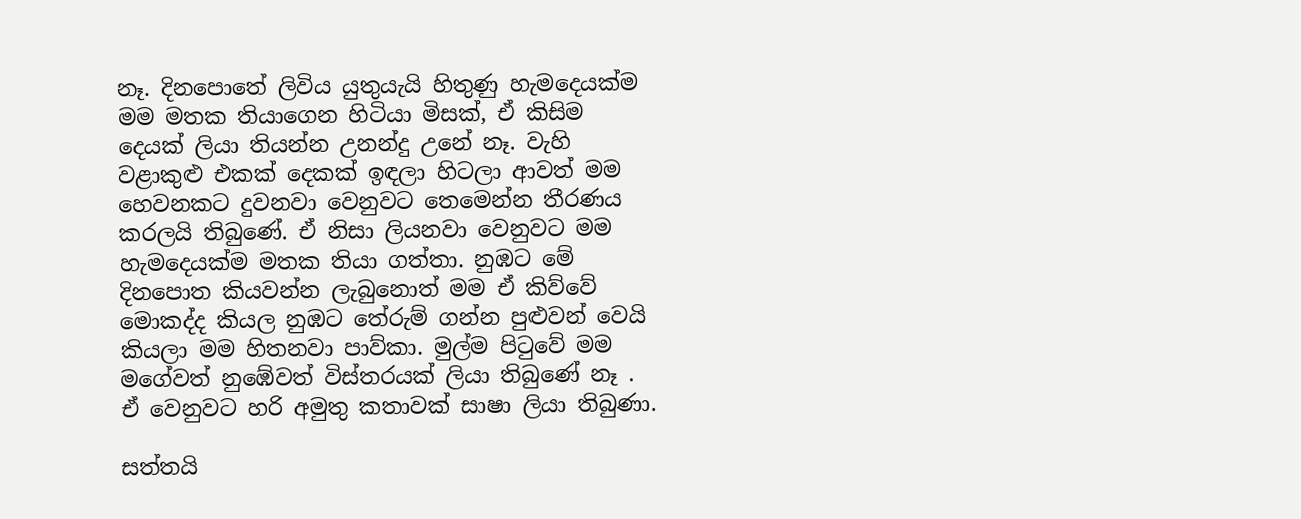නෑ. දිනපොතේ ලිවිය යුතුයැයි හිතුණු හැමදෙයක්ම මම මතක තියාගෙන හිටියා මිසක්, ඒ කිසිම දෙයක් ලියා තියන්න උනන්දු උනේ නෑ. වැහි වළාකුළු එකක් දෙකක් ඉඳලා හිටලා ආවත් මම හෙවනකට දුවනවා වෙනුවට තෙමෙන්න තීරණය කරලයි තිබුණේ. ඒ නිසා ලියනවා වෙනුවට මම හැමදෙයක්ම මතක තියා ගත්තා. නුඹට මේ දිනපොත කියවන්න ලැබුනොත් මම ඒ කිව්වේ මොකද්ද කියල නුඹට තේරුම් ගන්න පුළුවන් වෙයි කියලා මම හිතනවා පාව්කා. මුල්ම පිටුවේ මම මගේවත් නුඹේවත් විස්තරයක් ලියා තිබුණේ නෑ . ඒ වෙනුවට හරි අමුතු කතාවක් සාෂා ලියා තිබුණා.

සත්තයි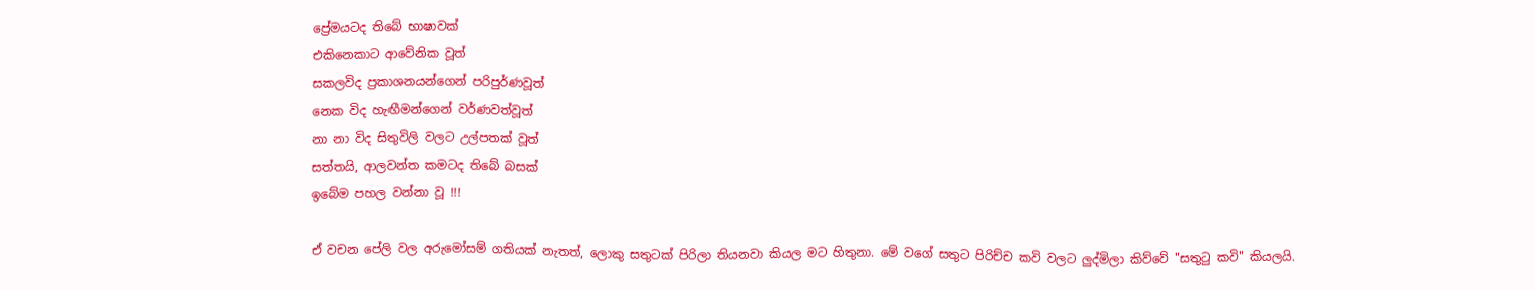ප්‍රේමයටද තිබේ භාෂාවක්
එකිනෙකාට ආවේනික වූත්
සකලවිද ප්‍රකාශනයන්ගෙන් පරිපුර්ණවූත්
නෙක විද හැඟීමන්ගෙන් වර්ණවත්වූත්
නා නා විද සිතුවිලි වලට උල්පතක් වූත්
සත්තයි, ආලවන්ත කමටද තිබේ බසක්
ඉබේම පහල වන්නා වූ !!!

ඒ වචන පේලි වල අරුමෝසම් ගතියක් නැතත්, ලොකු සතුටක් පිරිලා තියනවා කියල මට හිතුනා. මේ වගේ සතුට පිරිච්ච කවි වලට ලුද්මිලා කිව්වේ "සතුටු කවි" කියලයි.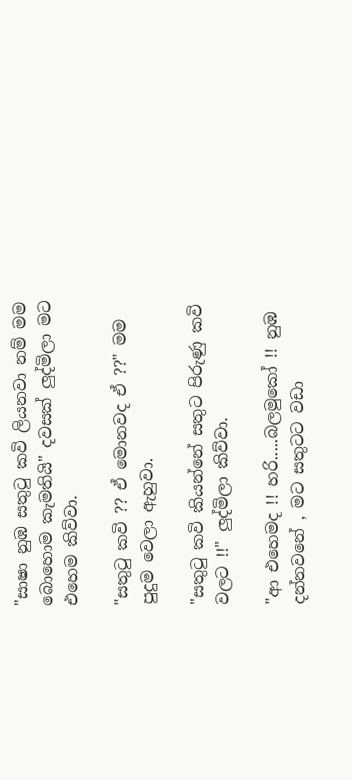"සාෂා නුඹ සතුටු කවි ලියනවා නම් මම බොහොම කැමතියි" දවසක් ලුද්මිලා මට එහෙම කිව්වා.

"සතුටු කවි ?? ඒ මොනවද ඒ ??" මම පුදුම වෙලා ඇහුවා.

"සතුටු කවි කියන්නේ සතුට පිරුණු කවි වලට !!" ලුද්මිලා කිව්වා.

"ආ එහෙමද !! හරි.....බලමුකෝ !! නුඹ දන්නවනේ , මට සතුටට වඩා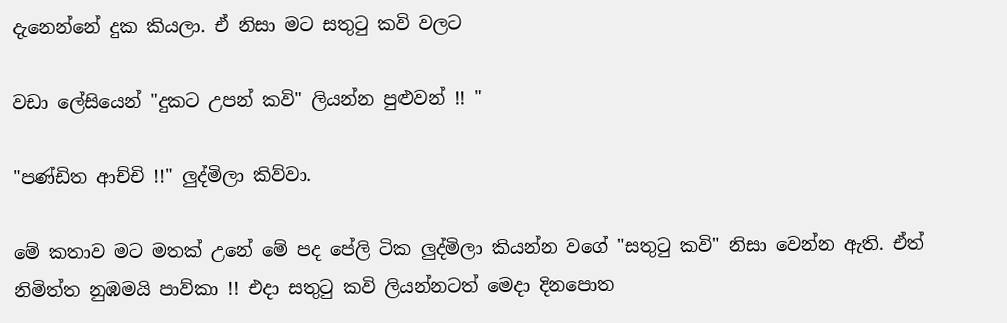දැනෙන්නේ දුක කියලා. ඒ නිසා මට සතුටු කවි වලට

වඩා ලේසියෙන් "දුකට උපන් කවි" ලියන්න පුළුවන් !! "

"පණ්ඩිත ආච්චි !!" ලුද්මිලා කිව්වා.

මේ කතාව මට මතක් උනේ මේ පද පේලි ටික ලුද්මිලා කියන්න වගේ "සතුටු කවි" නිසා වෙන්න ඇති. ඒත් නිමිත්ත නුඹමයි පාව්කා !! එදා සතුටු කවි ලියන්නටත් මෙදා දිනපොත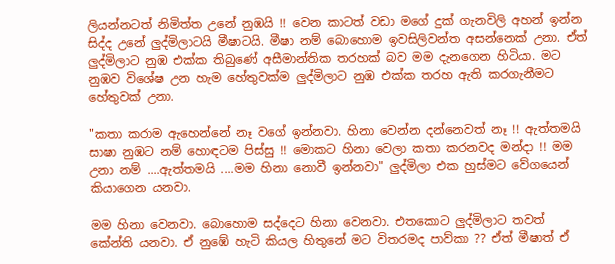ලියන්නටත් නිමිත්ත උනේ නුඹයි !! වෙන කාටත් වඩා මගේ දුක් ගැනවිලි අහන් ඉන්න සිද්ද උනේ ලුද්මිලාටයි මීෂාටයි. මීෂා නම් බොහොම ඉවසිලිවන්ත අසන්නෙක් උනා. ඒත් ලුද්මිලාට නුඹ එක්ක තිබුණේ අසීමාන්තික තරහක් බව මම දැනගෙන හිටියා. මට නුඹව විශේෂ උන හැම හේතුවක්ම ලුද්මිලාට නුඹ එක්ක තරහ ඇති කරගැනීමට හේතුවක් උනා.

"කතා කරාම ඇහෙන්නේ නෑ වගේ ඉන්නවා. හිනා වෙන්න දන්නෙවත් නෑ !! ඇත්තමයි සාෂා නුඹට නම් හොඳටම පිස්සු !! මොකට හිනා වෙලා කතා කරනවද මන්දා !! මම උනා නම් ....ඇත්තමයි ....මම හිනා නොවී ඉන්නවා" ලුද්මිලා එක හුස්මට වේගයෙන් කියාගෙන යනවා.

මම හිනා වෙනවා. බොහොම සද්දෙට හිනා වෙනවා. එතකොට ලුද්මිලාට තවත් කේන්ති යනවා. ඒ නුඹේ හැටි කියල හිතුනේ මට විතරමද පාව්කා ?? ඒත් මීෂාත් ඒ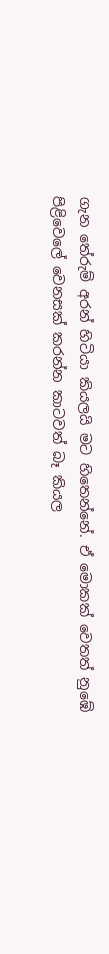ගැන තේරුම් අරන් හිටියා කියලයි මට හිතෙන්නේ. ඒ මොකක් වෙතත් නුඹේ පිළිවෙලේ වෙනසක් කරන්න කාටවත් බෑ කියල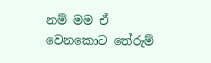නම් මම ඒ වෙනකොට තේරුම්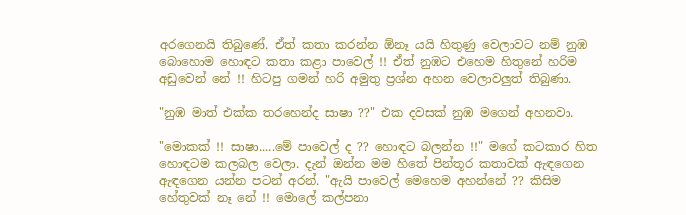අරගෙනයි තිබුණේ. ඒත් කතා කරන්න ඕනෑ යයි හිතුණු වෙලාවට නම් නුඹ බොහොම හොඳට කතා කළා පාවෙල් !! ඒත් නුඹට එහෙම හිතුනේ හරිම අඩුවෙන් නේ !! හිටපු ගමන් හරි අමුතු ප්‍රශ්න අහන වෙලාවලුත් තිබුණා.

"නුඹ මාත් එක්ක තරහෙන්ද සාෂා ??" එක දවසක් නුඹ මගෙන් අහනවා.

"මොකක් !! සාෂා.....මේ පාවෙල් ද ?? හොඳට බලන්න !!" මගේ කටකාර හිත හොඳටම කලබල වෙලා. දැන් ඔන්න මම හිතේ පින්තූර කතාවක් ඇඳගෙන ඇඳගෙන යන්න පටන් අරන්. "ඇයි පාවෙල් මෙහෙම අහන්නේ ?? කිසිම හේතුවක් නෑ නේ !! මොලේ කල්පනා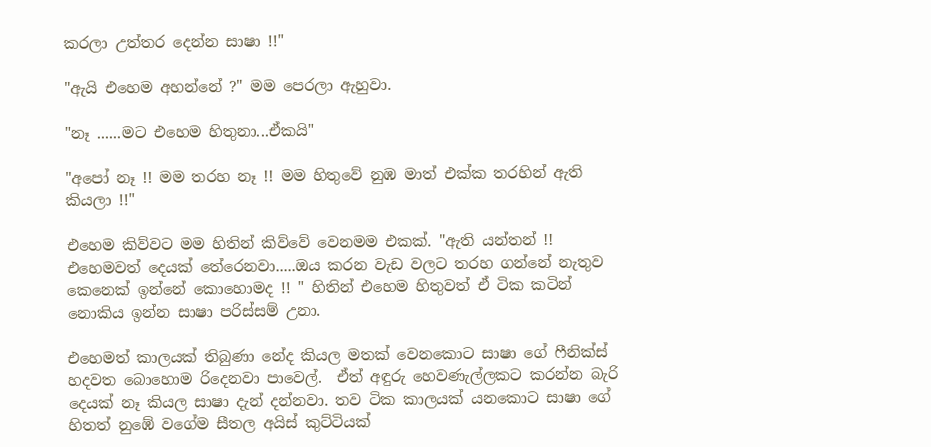කරලා උත්තර දෙන්න සාෂා !!"

"ඇයි එහෙම අහන්නේ ?" මම පෙරලා ඇහුවා.

"නෑ ......මට එහෙම හිතුනා...ඒකයි"

"අපෝ නෑ !! මම තරහ නෑ !! මම හිතුවේ නුඹ මාත් එක්ක තරහින් ඇති කියලා !!"

එහෙම කිව්වට මම හිතින් කිව්වේ වෙනමම එකක්. "ඇති යන්තන් !! එහෙමවත් දෙයක් තේරෙනවා.....ඔය කරන වැඩ වලට තරහ ගන්නේ නැතුව කෙනෙක් ඉන්නේ කොහොමද !! " හිතින් එහෙම හිතුවත් ඒ ටික කටින් නොකිය ඉන්න සාෂා පරිස්සම් උනා.

එහෙමත් කාලයක් තිබුණා නේද කියල මතක් වෙනකොට සාෂා ගේ ෆීනික්ස් හදවත බොහොම රිදෙනවා පාවෙල්.  ඒත් අඳුරු හෙවණැල්ලකට කරන්න බැරි දෙයක් නෑ කියල සාෂා දැන් දන්නවා. තව ටික කාලයක් යනකොට සාෂා ගේ හිතත් නුඹේ වගේම සීතල අයිස් කුට්ටියක්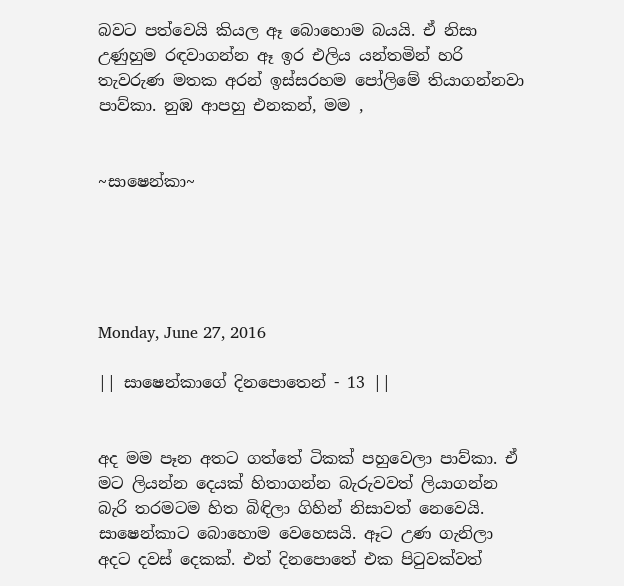බවට පත්වෙයි කියල ඈ බොහොම බයයි. ඒ නිසා උණුහුම රඳවාගන්න ඈ ඉර එලිය යන්තමින් හරි තැවරුණ මතක අරන් ඉස්සරහම පෝලිමේ තියාගන්නවා පාව්කා. නුඹ ආපහු එනකන්, මම ,


~සාෂෙන්කා~





Monday, June 27, 2016

|| සාෂෙන්කාගේ දිනපොතෙන් - 13 ||


අද මම පෑන අතට ගත්තේ ටිකක් පහුවෙලා පාව්කා. ඒ මට ලියන්න දෙයක් හිතාගන්න බැරුවවත් ලියාගන්න බැරි තරමටම හිත බිඳිලා ගිහින් නිසාවත් නෙවෙයි. සාෂෙන්කාට බොහොම වෙහෙසයි. ඈට උණ ගැනිලා අදට දවස් දෙකක්. එත් දිනපොතේ එක පිටුවක්වත්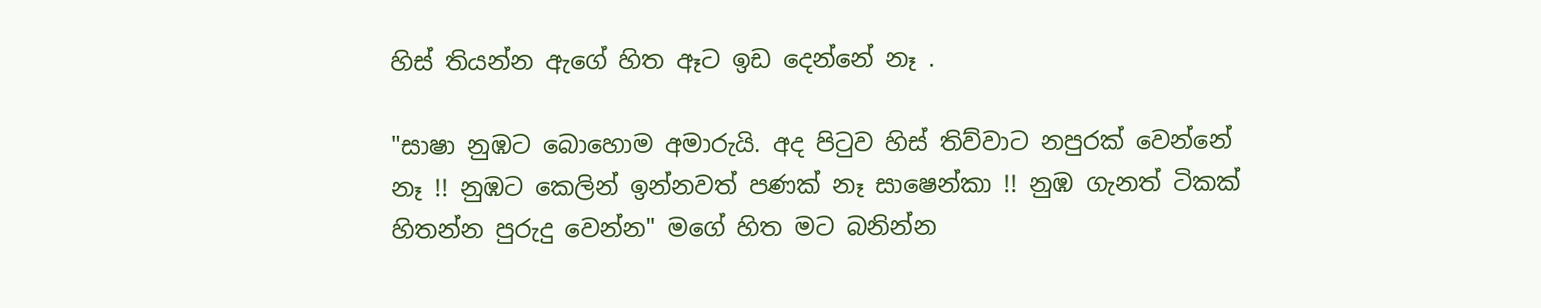හිස් තියන්න ඇගේ හිත ඈට ඉඩ දෙන්නේ නෑ .

"සාෂා නුඹට බොහොම අමාරුයි. අද පිටුව හිස් තිව්වාට නපුරක් වෙන්නේ නෑ !! නුඹට කෙලින් ඉන්නවත් පණක් නෑ සාෂෙන්කා !! නුඹ ගැනත් ටිකක් හිතන්න පුරුදු වෙන්න" මගේ හිත මට බනින්න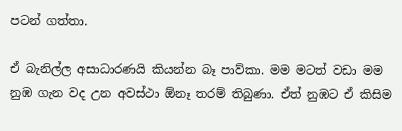පටන් ගත්තා.

ඒ බැනිල්ල අසාධාරණයි කියන්න බෑ පාව්කා. මම මටත් වඩා මම නුඹ ගැන වද උන අවස්ථා ඕනෑ තරම් තිබුණා. ඒත් නුඹට ඒ කිසිම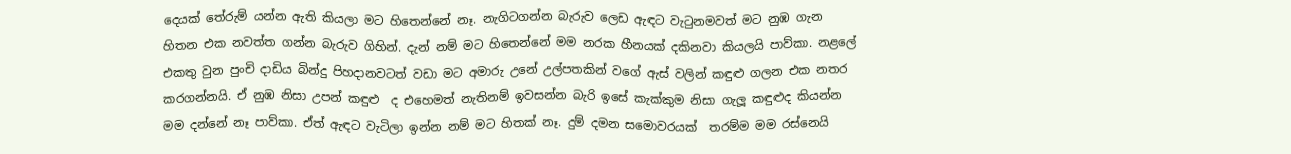දෙයක් තේරුම් යන්න ඇති කියලා මට හිතෙන්නේ නෑ. නැගිටගන්න බැරුව ලෙඩ ඇඳට වැටුනමවත් මට නුඹ ගැන හිතන එක නවත්ත ගන්න බැරුව ගිහින්. දැන් නම් මට හිතෙන්නේ මම නරක හීනයක් දකිනවා කියලයි පාව්කා. නළලේ එකතු වුන පුංචි දාඩිය බින්දු පිහදානවටත් වඩා මට අමාරු උනේ උල්පතකින් වගේ ඇස් වලින් කඳුළු ගලන එක නතර කරගන්නයි. ඒ නුඹ නිසා උපන් කඳුළු  ද එහෙමත් නැතිනම් ඉවසන්න බැරි ඉසේ කැක්කුම නිසා ගැලූ කඳුළුද කියන්න මම දන්නේ නෑ පාව්කා. ඒත් ඇඳට වැටිලා ඉන්න නම් මට හිතක් නෑ. දුම් දමන සමොවරයක්  තරම්ම මම රස්නෙයි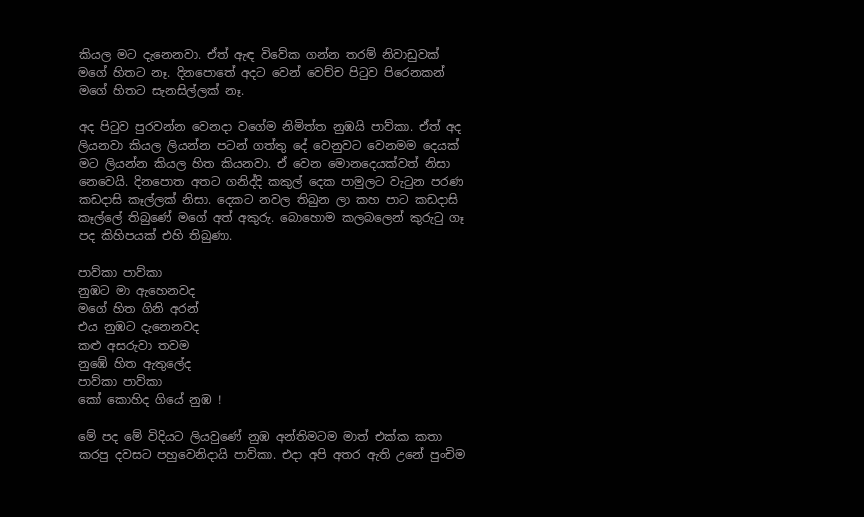කියල මට දැනෙනවා. ඒත් ඇඳ විවේක ගන්න තරම් නිවාඩුවක් මගේ හිතට නෑ. දිනපොතේ අදට වෙන් වෙච්ච පිටුව පිරෙනකන් මගේ හිතට සැනසිල්ලක් නෑ.

අද පිටුව පුරවන්න වෙනදා වගේම නිමිත්ත නුඹයි පාව්කා. ඒත් අද ලියනවා කියල ලියන්න පටන් ගත්තු දේ වෙනුවට වෙනමම දෙයක් මට ලියන්න කියල හිත කියනවා. ඒ වෙන මොනදෙයක්වත් නිසා නෙවෙයි. දිනපොත අතට ගනිද්දි කකුල් දෙක පාමුලට වැටුන පරණ කඩදාසි කෑල්ලක් නිසා. දෙකට නවල තිබුන ලා කහ පාට කඩදාසි කෑල්ලේ තිබුණේ මගේ අත් අකුරු. බොහොම කලබලෙන් කුරුටු ගෑ පද කිහිපයක් එහි තිබුණා.

පාව්කා පාව්කා
නුඹට මා ඇහෙනවද
මගේ හිත ගිනි අරන්
එය නුඹට දැනෙනවද
කළු අසරුවා තවම
නුඹේ හිත ඇතුලේද
පාව්කා පාව්කා
කෝ කොහිද ගියේ නුඹ !

මේ පද මේ විදියට ලියවුණේ නුඹ අන්තිමටම මාත් එක්ක කතා කරපු දවසට පහුවෙනිදායි පාව්කා. එදා අපි අතර ඇති උනේ පුංචිම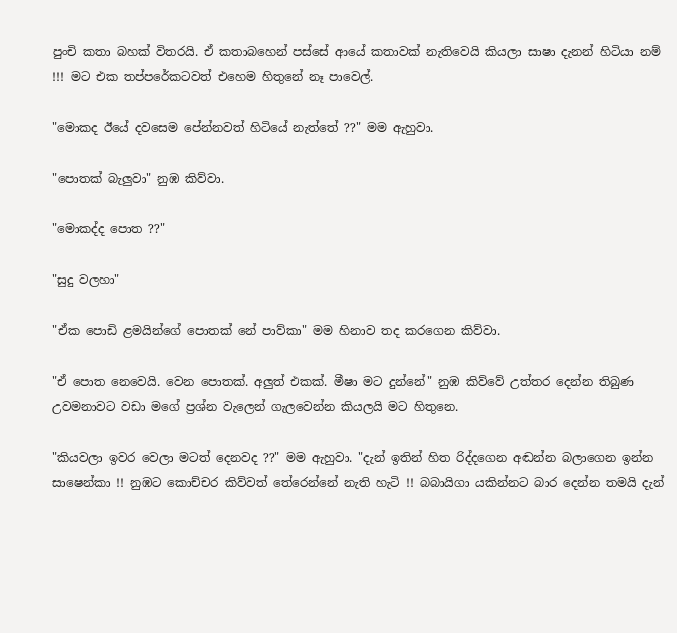පුංචි කතා බහක් විතරයි. ඒ කතාබහෙන් පස්සේ ආයේ කතාවක් නැතිවෙයි කියලා සාෂා දැනන් හිටියා නම් !!! මට එක තප්පරේකටවත් එහෙම හිතුනේ නෑ පාවෙල්.

"මොකද ඊයේ දවසෙම පේන්නවත් හිටියේ නැත්තේ ??" මම ඇහුවා.

"පොතක් බැලුවා" නුඹ කිව්වා.

"මොකද්ද පොත ??"

"සුදු වලහා"

"ඒක පොඩි ළමයින්ගේ පොතක් නේ පාව්කා" මම හිනාව තද කරගෙන කිව්වා.

"ඒ පොත නෙවෙයි. වෙන පොතක්. අලුත් එකක්. මීෂා මට දුන්නේ" නුඹ කිව්වේ උත්තර දෙන්න තිබුණ උවමනාවට වඩා මගේ ප්‍රශ්න වැලෙන් ගැලවෙන්න කියලයි මට හිතුනෙ.

"කියවලා ඉවර වෙලා මටත් දෙනවද ??" මම ඇහුවා. "දැන් ඉතින් හිත රිද්දගෙන අඬන්න බලාගෙන ඉන්න සාෂෙන්කා !! නුඹට කොච්චර කිව්වත් තේරෙන්නේ නැති හැටි !! බබායිගා යකින්නට බාර දෙන්න තමයි දැන්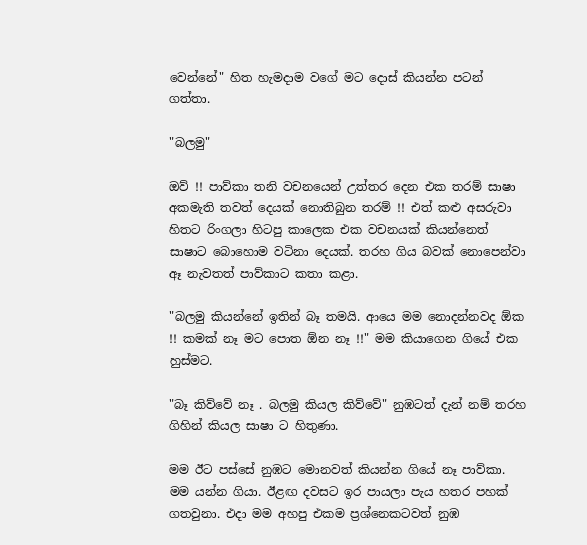වෙන්නේ" හිත හැමදාම වගේ මට දොස් කියන්න පටන් ගත්තා.

"බලමු"

ඔව් !! පාව්කා තනි වචනයෙන් උත්තර දෙන එක තරම් සාෂා අකමැති තවත් දෙයක් නොතිබුන තරම් !! එත් කළු අසරුවා හිතට රිංගලා හිටපු කාලෙක එක වචනයක් කියන්නෙත් සාෂාට බොහොම වටිනා දෙයක්. තරහ ගිය බවක් නොපෙන්වා ඈ නැවතත් පාව්කාට කතා කළා.

"බලමු කියන්නේ ඉතින් බෑ තමයි. ආයෙ මම නොදන්නවද ඕක !! කමක් නෑ මට පොත ඕන නෑ !!" මම කියාගෙන ගියේ එක හුස්මට.

"බෑ කිව්වේ නෑ . බලමු කියල කිව්වේ" නුඹටත් දැන් නම් තරහ ගිහින් කියල සාෂා ට හිතුණා.

මම ඊට පස්සේ නුඹට මොනවත් කියන්න ගියේ නෑ පාව්කා. මම යන්න ගියා. ඊළඟ දවසට ඉර පායලා පැය හතර පහක් ගතවුනා. එදා මම අහපු එකම ප්‍රශ්නෙකටවත් නුඹ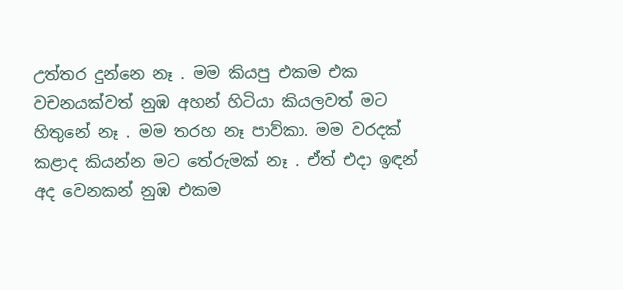උත්තර දුන්නෙ නෑ . මම කියපු එකම එක වචනයක්වත් නුඹ අහන් හිටියා කියලවත් මට හිතුනේ නෑ . මම තරහ නෑ පාව්කා. මම වරදක් කළාද කියන්න මට තේරුමක් නෑ . ඒත් එදා ඉඳන් අද වෙනකන් නුඹ එකම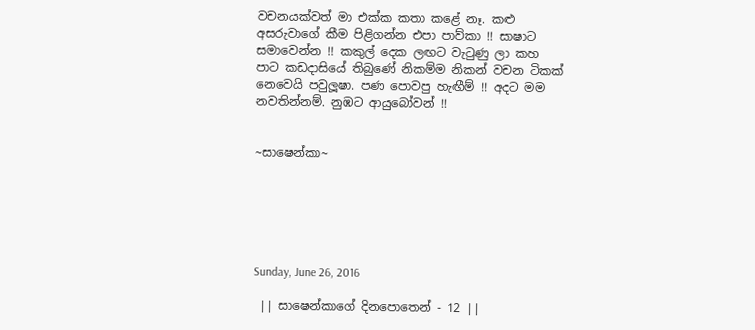වචනයක්වත් මා එක්ක කතා කළේ නෑ. කළු අසරුවාගේ කීම පිළිගන්න එපා පාව්කා !! සාෂාට සමාවෙන්න !! කකුල් දෙක ලඟට වැටුණු ලා කහ පාට කඩදාසියේ තිබුණේ නිකම්ම නිකන් වචන ටිකක් නෙවෙයි පවුලූෂා. පණ පොවපු හැඟීම් !! අදට මම නවතින්නම්. නුඹට ආයුබෝවන් !!


~සාෂෙන්කා~






Sunday, June 26, 2016

 || සාෂෙන්කාගේ දිනපොතෙන් - 12 ||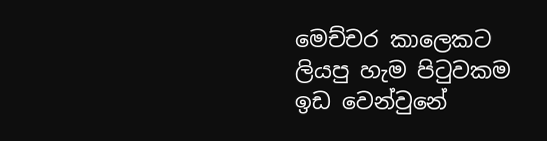මෙච්චර කාලෙකට ලියපු හැම පිටුවකම ඉඩ වෙන්වුනේ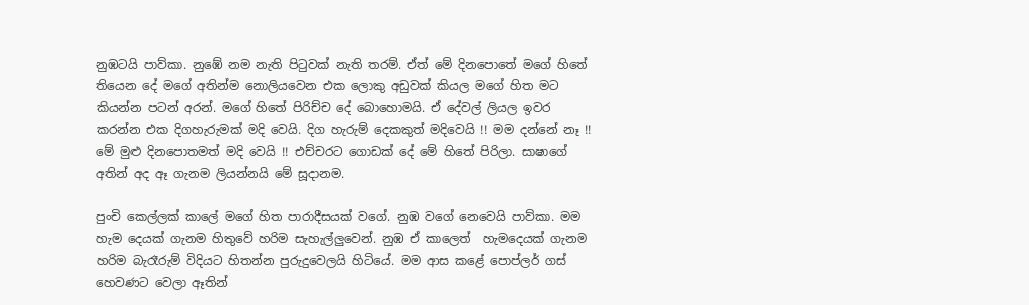නුඹටයි පාව්කා. නුඹේ නම නැති පිටුවක් නැති තරම්. ඒත් මේ දිනපොතේ මගේ හිතේ තියෙන දේ මගේ අතින්ම නොලියවෙන එක ලොකු අඩුවක් කියල මගේ හිත මට කියන්න පටන් අරන්. මගේ හිතේ පිරිච්ච දේ බොහොමයි. ඒ දේවල් ලියල ඉවර කරන්න එක දිගහැරුමක් මදි වෙයි. දිග හැරුම් දෙකකුත් මදිවෙයි !! මම දන්නේ නෑ !! මේ මුළු දිනපොතමත් මදි වෙයි !! එච්චරට ගොඩක් දේ මේ හිතේ පිරිලා. සාෂාගේ අතින් අද ඈ ගැනම ලියන්නයි මේ සූදානම.

පුංචි කෙල්ලක් කාලේ මගේ හිත පාරාදීසයක් වගේ. නුඹ වගේ නෙවෙයි පාව්කා. මම හැම දෙයක් ගැනම හිතුවේ හරිම සැහැල්ලුවෙන්. නුඹ ඒ කාලෙත්  හැමදෙයක් ගැනම හරිම බැරෑරුම් විදියට හිතන්න පුරුදුවෙලයි හිටියේ. මම ආස කළේ පොප්ලර් ගස් හෙවණට වෙලා ඈතින්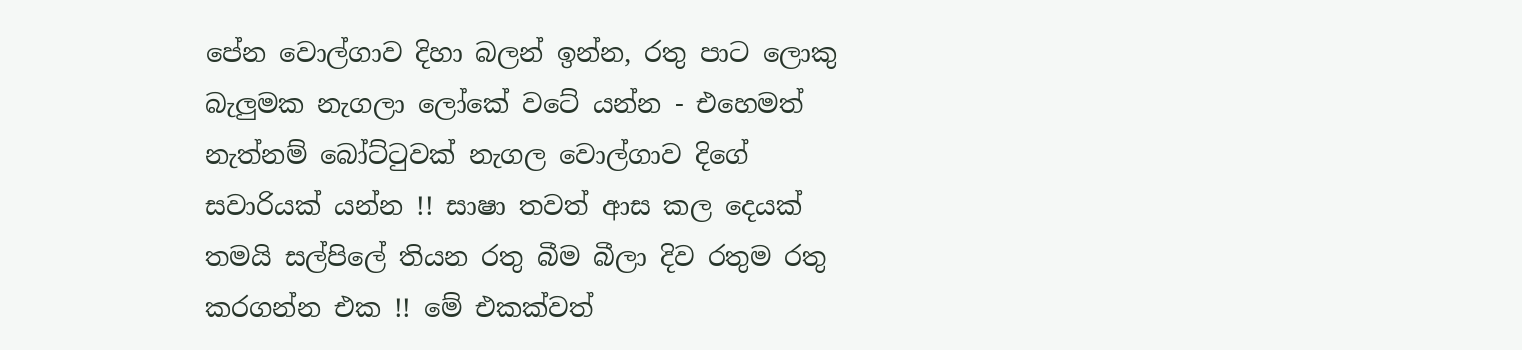පේන වොල්ගාව දිහා බලන් ඉන්න, රතු පාට ලොකු බැලුමක නැගලා ලෝකේ වටේ යන්න - එහෙමත් නැත්නම් බෝට්ටුවක් නැගල වොල්ගාව දිගේ සවාරියක් යන්න !! සාෂා තවත් ආස කල දෙයක් තමයි සල්පිලේ තියන රතු බීම බීලා දිව රතුම රතු කරගන්න එක !! මේ එකක්වත්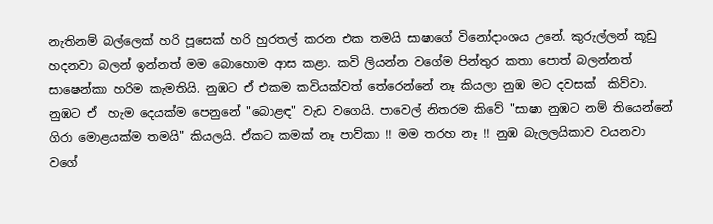නැතිනම් බල්ලෙක් හරි පූසෙක් හරි හුරතල් කරන එක තමයි සාෂාගේ විනෝදාංශය උනේ. කුරුල්ලන් කූඩු හදනවා බලන් ඉන්නත් මම බොහොම ආස කළා. කවි ලියන්න වගේම පින්තුර කතා පොත් බලන්නත් සාෂෙන්කා හරිම කැමතියි. නුඹට ඒ එකම කවියක්වත් තේරෙන්නේ නෑ කියලා නුඹ මට දවසක්  කිව්වා. නුඹට ඒ  හැම දෙයක්ම පෙනුනේ "බොළඳ" වැඩ වගෙයි. පාවෙල් නිතරම කිවේ "සාෂා නුඹට නම් තියෙන්නේ ගිරා මොළයක්ම තමයි" කියලයි. ඒකට කමක් නෑ පාව්කා !! මම තරහ නෑ !! නුඹ බැලලයිකාව වයනවා වගේ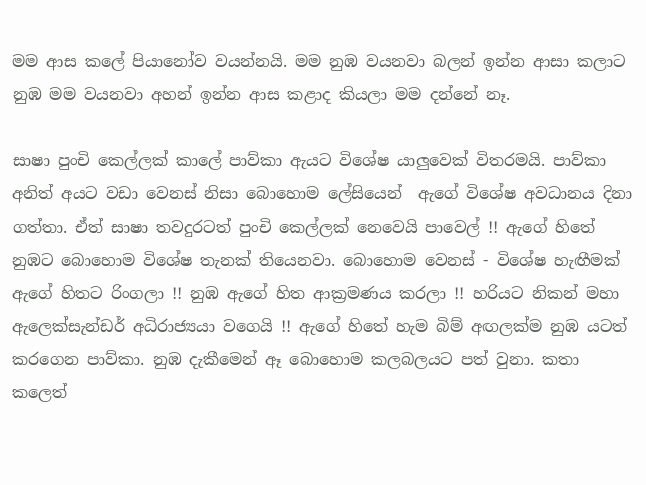මම ආස කලේ පියානෝව වයන්නයි. මම නුඹ වයනවා බලන් ඉන්න ආසා කලාට නුඹ මම වයනවා අහන් ඉන්න ආස කළාද කියලා මම දන්නේ නෑ.

සාෂා පුංචි කෙල්ලක් කාලේ පාව්කා ඇයට විශේෂ යාලුවෙක් විතරමයි. පාව්කා අනිත් අයට වඩා වෙනස් නිසා බොහොම ලේසියෙන්  ඇගේ විශේෂ අවධානය දිනා ගත්තා. ඒත් සාෂා තවදුරටත් පුංචි කෙල්ලක් නෙවෙයි පාවෙල් !! ඇගේ හිතේ නුඹට බොහොම විශේෂ තැනක් තියෙනවා. බොහොම වෙනස් - විශේෂ හැඟීමක් ඇගේ හිතට රිංගලා !! නුඹ ඇගේ හිත ආක්‍රමණය කරලා !! හරියට නිකන් මහා ඇලෙක්සැන්ඩර් අධිරාජ්‍යයා වගෙයි !! ඇගේ හිතේ හැම බිම් අඟලක්ම නුඹ යටත් කරගෙන පාව්කා. නුඹ දැකීමෙන් ඈ බොහොම කලබලයට පත් වුනා. කතා කලෙත්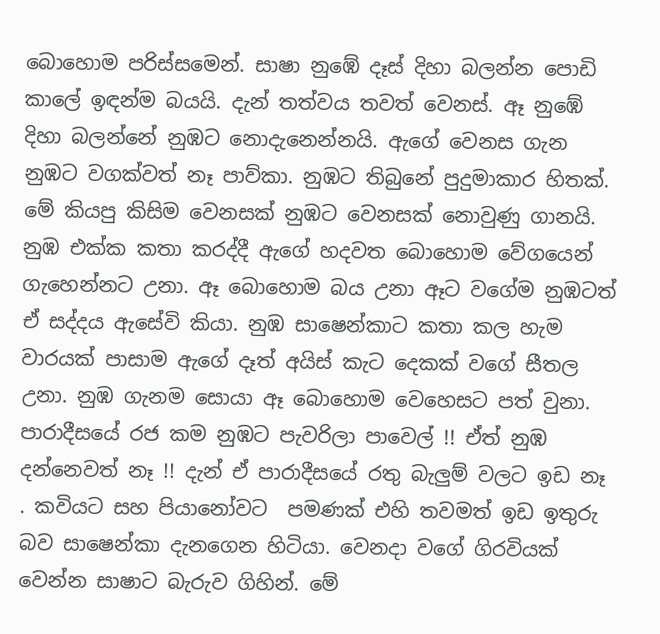බොහොම පරිස්සමෙන්. සාෂා නුඹේ දෑස් දිහා බලන්න පොඩි කාලේ ඉඳන්ම බයයි. දැන් තත්වය තවත් වෙනස්. ඈ නුඹේ දිහා බලන්නේ නුඹට නොදැනෙන්නයි. ඇගේ වෙනස ගැන නුඹට වගක්වත් නෑ පාව්කා. නුඹට තිබුනේ පුදුමාකාර හිතක්. මේ කියපු කිසිම වෙනසක් නුඹට වෙනසක් නොවුණු ගානයි. නුඹ එක්ක කතා කරද්දී ඇගේ හදවත බොහොම වේගයෙන් ගැහෙන්නට උනා. ඈ බොහොම බය උනා ඈට වගේම නුඹටත් ඒ සද්දය ඇසේවි කියා. නුඹ සාෂෙන්කාට කතා කල හැම වාරයක් පාසාම ඇගේ දෑත් අයිස් කැට දෙකක් වගේ සීතල උනා. නුඹ ගැනම සොයා ඈ බොහොම වෙහෙසට පත් වුනා. පාරාදීසයේ රජ කම නුඹට පැවරිලා පාවෙල් !! ඒත් නුඹ දන්නෙවත් නෑ !! දැන් ඒ පාරාදීසයේ රතු බැලුම් වලට ඉඩ නෑ . කවියට සහ පියානෝවට  පමණක් එහි තවමත් ඉඩ ඉතුරු බව සාෂෙන්කා දැනගෙන හිටියා. වෙනදා වගේ ගිරවියක් වෙන්න සාෂාට බැරුව ගිහින්. මේ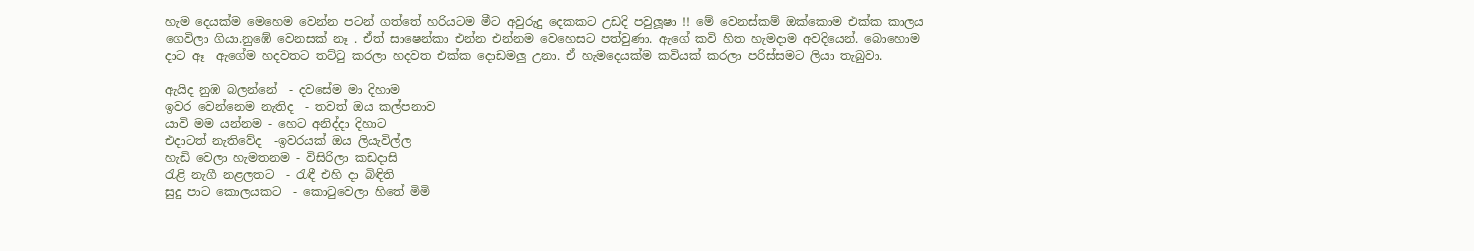හැම දෙයක්ම මෙහෙම වෙන්න පටන් ගත්තේ හරියටම මීට අවුරුදු දෙකකට උඩදි පවුලූෂා !! මේ වෙනස්කම් ඔක්කොම එක්ක කාලය ගෙවිලා ගියා.නුඹේ වෙනසක් නෑ . ඒත් සාෂෙන්කා එන්න එන්නම වෙහෙසට පත්වුණා. ඇගේ කවි හිත හැමදාම අවදියෙන්. බොහොම දාට ඈ  ඇගේම හදවතට තට්ටු කරලා හදවත එක්ක දොඩමලු උනා. ඒ හැමදෙයක්ම කවියක් කරලා පරිස්සමට ලියා තැබුවා.

ඇයිද නුඹ බලන්නේ  - දවසේම මා දිහාම
ඉවර වෙන්නෙම නැතිද  - තවත් ඔය කල්පනාව
යාවි මම යන්නම - හෙට අනිද්දා දිහාට
එදාටත් නැතිවේද  -ඉවරයක් ඔය ලියැවිල්ල
හැඩි වෙලා හැමතනම - විසිරිලා කඩදාසි
රැළි නැගී නළලතට  - රැඳී එහි දා බිඳිති
සුදු පාට කොලයකට  - කොටුවෙලා හිතේ මිමි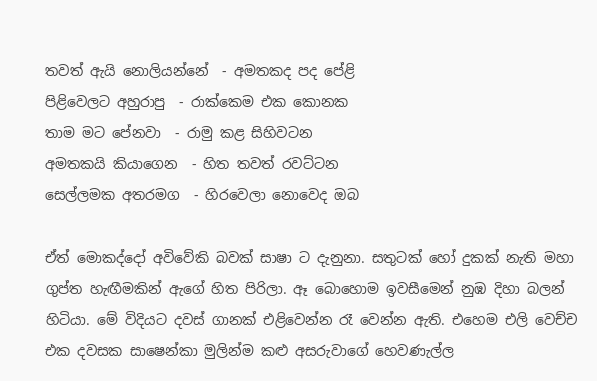තවත් ඇයි නොලියන්නේ  - අමතකද පද පේළි
පිළිවෙලට අහුරාපු  - රාක්කෙම එක කොනක
තාම මට පේනවා  - රාමු කළ සිහිවටන
අමතකයි කියාගෙන  - හිත තවත් රවට්ටන
සෙල්ලමක අතරමග  - හිරවෙලා නොවෙද ඔබ

ඒත් මොකද්දෝ අවිවේකි බවක් සාෂා ට දැනුනා. සතුටක් හෝ දුකක් නැති මහා ගුප්ත හැඟීමකින් ඇගේ හිත පිරිලා. ඈ බොහොම ඉවසීමෙන් නුඹ දිහා බලන් හිටියා. මේ විදියට දවස් ගානක් එළිවෙන්න රෑ වෙන්න ඇති. එහෙම එලි වෙච්ච එක දවසක සාෂෙන්කා මුලින්ම කළු අසරුවාගේ හෙවණැල්ල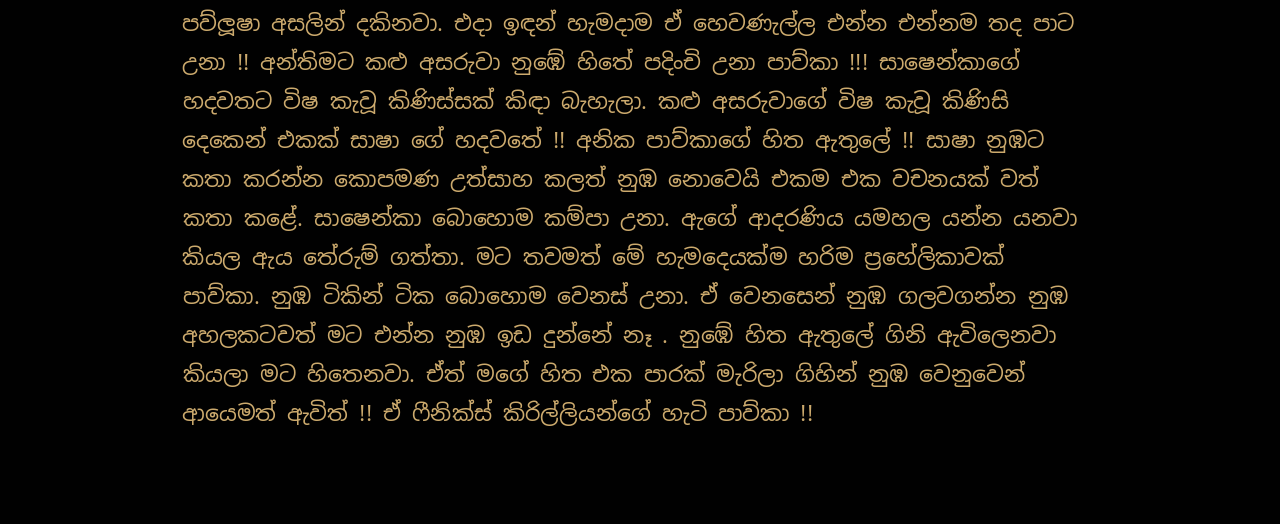පව්ලූෂා අසලින් දකිනවා. එදා ඉඳන් හැමදාම ඒ හෙවණැල්ල එන්න එන්නම තද පාට උනා !! අන්තිමට කළු අසරුවා නුඹේ හිතේ පදිංචි උනා පාව්කා !!! සාෂෙන්කාගේ හදවතට විෂ කැවූ කිණිස්සක් කිඳා බැහැලා. කළු අසරුවාගේ විෂ කැවූ කිණිසි දෙකෙන් එකක් සාෂා ගේ හදවතේ !! අනික පාව්කාගේ හිත ඇතුලේ !! සාෂා නුඹට කතා කරන්න කොපමණ උත්සාහ කලත් නුඹ නොවෙයි එකම එක වචනයක් වත් කතා කළේ. සාෂෙන්කා බොහොම කම්පා උනා. ඇගේ ආදරණිය යමහල යන්න යනවා කියල ඇය තේරුම් ගත්තා. මට තවමත් මේ හැමදෙයක්ම හරිම ප්‍රහේලිකාවක්  පාව්කා. නුඹ ටිකින් ටික බොහොම වෙනස් උනා. ඒ වෙනසෙන් නුඹ ගලවගන්න නුඹ අහලකටවත් මට එන්න නුඹ ඉඩ දුන්නේ නෑ . නුඹේ හිත ඇතුලේ ගිනි ඇවිලෙනවා කියලා මට හිතෙනවා. ඒත් මගේ හිත එක පාරක් මැරිලා ගිහින් නුඹ වෙනුවෙන් ආයෙමත් ඇවිත් !! ඒ ෆීනික්ස් කිරිල්ලියන්ගේ හැටි පාව්කා !!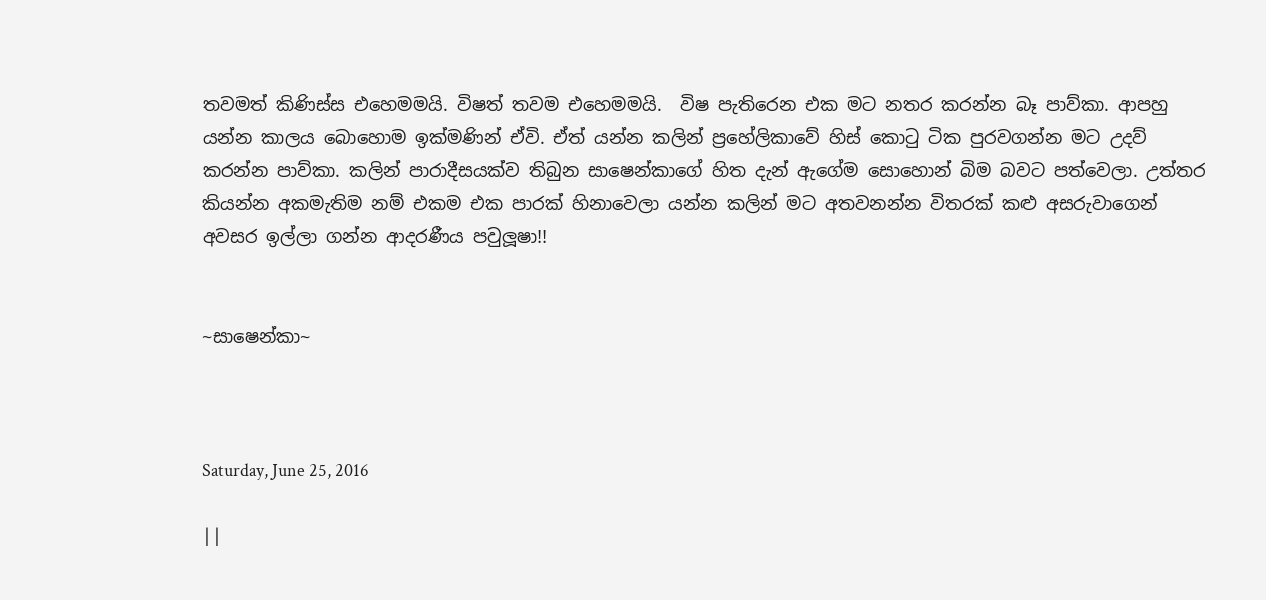තවමත් කිණිස්ස එහෙමමයි. විෂත් තවම එහෙමමයි.  විෂ පැතිරෙන එක මට නතර කරන්න බෑ පාව්කා. ආපහු යන්න කාලය බොහොම ඉක්මණින් ඒවි. ඒත් යන්න කලින් ප්‍රහේලිකාවේ හිස් කොටු ටික පුරවගන්න මට උදව් කරන්න පාව්කා. කලින් පාරාදීසයක්ව තිබුන සාෂෙන්කාගේ හිත දැන් ඇගේම සොහොන් බිම බවට පත්වෙලා. උත්තර කියන්න අකමැතිම නම් එකම එක පාරක් හිනාවෙලා යන්න කලින් මට අතවනන්න විතරක් කළු අසරුවාගෙන් අවසර ඉල්ලා ගන්න ආදරණීය පවුලූෂා!!


~සාෂෙන්කා~



Saturday, June 25, 2016

||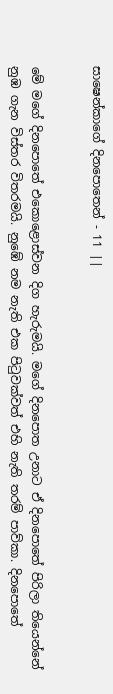සාෂෙන්කාගේ දිනපොතෙන් - 11 ||


මේ මගේ දිනපොතේ එකොළොස්වන දිග හැරුමයි. මගේ දිනපොත උනාට ඒ දිනපොතේ පිරිලා තියෙන්නේ නුඹ ගැන විස්තර විතරමයි. නුඹේ නම නැති එක පිටුවක්වත් එහි නැති තරම් පාව්කා. දිනපොතේ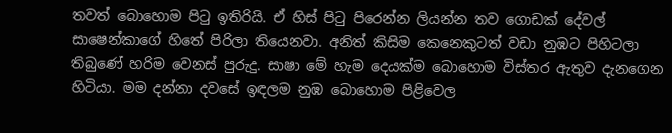තවත් බොහොම පිටු ඉතිරියි. ඒ හිස් පිටු පිරෙන්න ලියන්න තව ගොඩක් දේවල් සාෂෙන්කාගේ හිතේ පිරිලා තියෙනවා. අනිත් කිසිම කෙනෙකුටත් වඩා නුඹට පිහිටලා තිබුණේ හරිම වෙනස් පුරුදු. සාෂා මේ හැම දෙයක්ම බොහොම විස්තර ඇතුව දැනගෙන හිටියා. මම දන්නා දවසේ ඉඳලම නුඹ බොහොම පිළිවෙල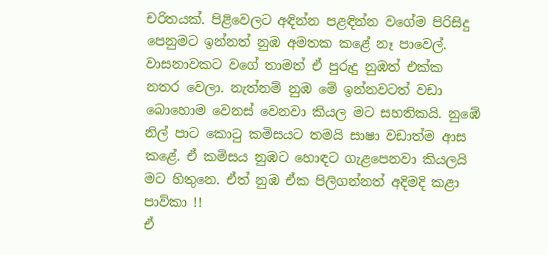චරිතයක්. පිළිවෙලට අඳින්න පළඳින්න වගේම පිරිසිදු පෙනුමට ඉන්නත් නුඹ අමතක කළේ නෑ පාවෙල්.  වාසනාවකට වගේ තාමත් ඒ පුරුදු නුඹත් එක්ක නතර වෙලා. නැත්නම් නුඹ මේ ඉන්නවටත් වඩා බොහොම වෙනස් වෙනවා කියල මට සහතිකයි. නුඹේ නිල් පාට කොටු කමිසයට තමයි සාෂා වඩාත්ම ආස කළේ. ඒ කමිසය නුඹට හොඳට ගැළපෙනවා කියලයි මට හිතුනෙ. ඒත් නුඹ ඒක පිලිගන්නත් අදිමදි කළා පාව්කා !!
ඒ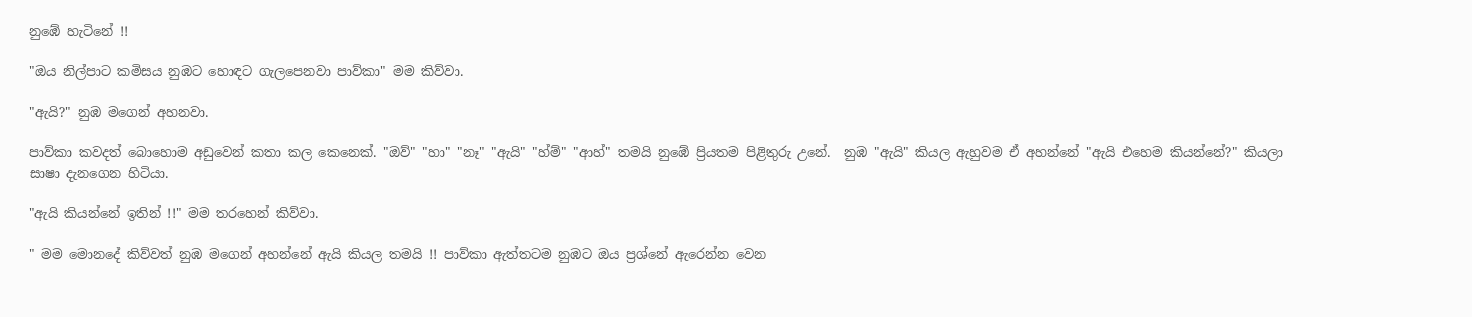නුඹේ හැටිනේ !!

"ඔය නිල්පාට කමිසය නුඹට හොඳට ගැලපෙනවා පාව්කා" මම කිව්වා.

"ඇයි?" නුඹ මගෙන් අහනවා.

පාව්කා කවදත් බොහොම අඩුවෙන් කතා කල කෙනෙක්. "ඔව්" "හා" "නෑ" "ඇයි" "හ්ම්" "ආහ්" තමයි නුඹේ ප්‍රියතම පිළිතුරු උනේ.  නුඹ "ඇයි" කියල ඇහුවම ඒ අහන්නේ "ඇයි එහෙම කියන්නේ?" කියලා සාෂා දැනගෙන හිටියා.

"ඇයි කියන්නේ ඉතින් !!" මම තරහෙන් කිව්වා.

" මම මොනදේ කිව්වත් නුඹ මගෙන් අහන්නේ ඇයි කියල තමයි !! පාව්කා ඇත්තටම නුඹට ඔය ප්‍රශ්නේ ඇරෙන්න වෙන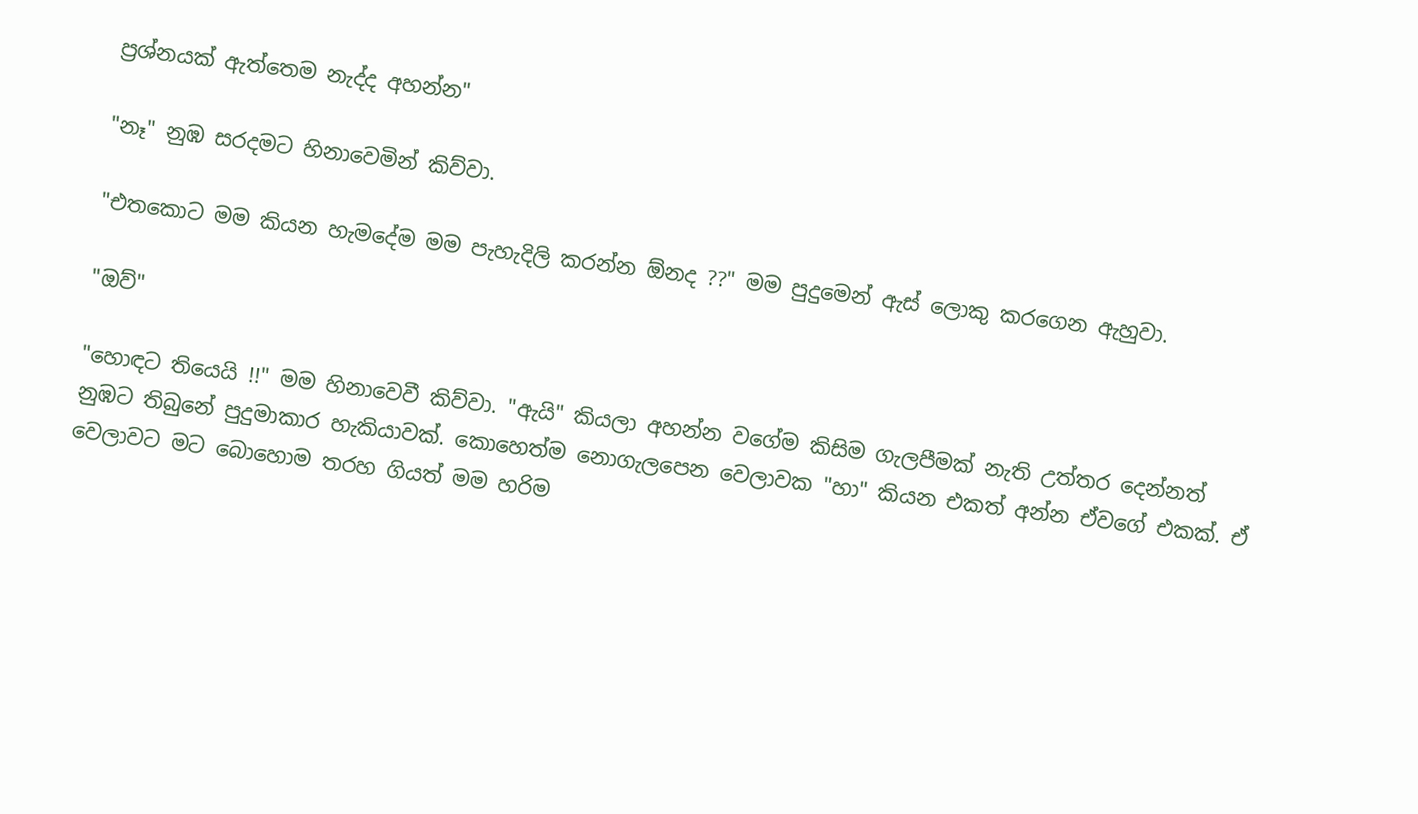ප්‍රශ්නයක් ඇත්තෙම නැද්ද අහන්න"

"නෑ" නුඹ සරදමට හිනාවෙමින් කිව්වා.

"එතකොට මම කියන හැමදේම මම පැහැදිලි කරන්න ඕනද ??" මම පුදුමෙන් ඇස් ලොකු කරගෙන ඇහුවා.

"ඔව්"

"හොඳට තියෙයි !!" මම හිනාවෙවී කිව්වා. "ඇයි" කියලා අහන්න වගේම කිසිම ගැලපීමක් නැති උත්තර දෙන්නත් නුඹට තිබුනේ පුදුමාකාර හැකියාවක්. කොහෙත්ම නොගැලපෙන වෙලාවක "හා" කියන එකත් අන්න ඒවගේ එකක්. ඒ වෙලාවට මට බොහොම තරහ ගියත් මම හරිම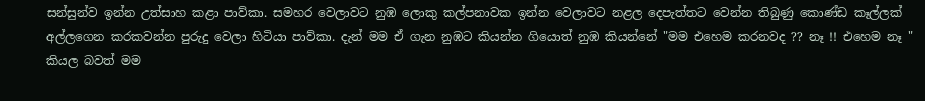සන්සුන්ව ඉන්න උත්සාහ කළා පාව්කා. සමහර වෙලාවට නුඹ ලොකු කල්පනාවක ඉන්න වෙලාවට නළල දෙපැත්තට වෙන්න තිබුණු කොණ්ඩ කෑල්ලක් අල්ලගෙන කරකවන්න පුරුදු වෙලා හිටියා පාව්කා. දැන් මම ඒ ගැන නුඹට කියන්න ගියොත් නුඹ කියන්නේ "මම එහෙම කරනවද ?? නෑ !! එහෙම නෑ " කියල බවත් මම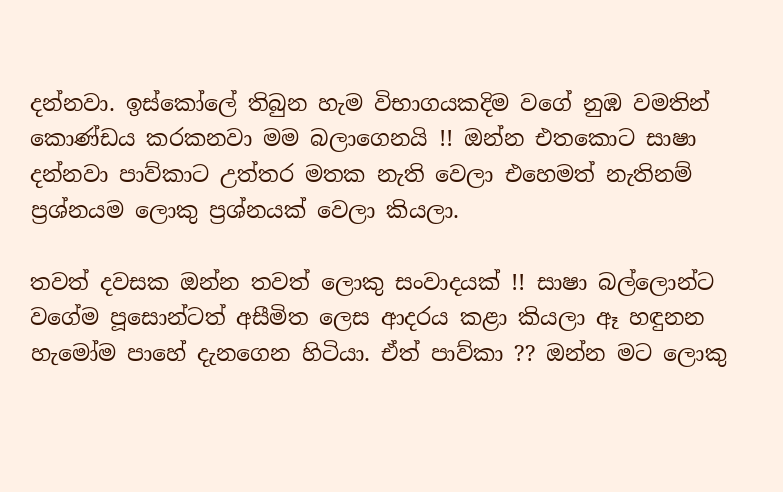දන්නවා. ඉස්කෝලේ තිබුන හැම විභාගයකදිම වගේ නුඹ වමතින් කොණ්ඩය කරකනවා මම බලාගෙනයි !! ඔන්න එතකොට සාෂා දන්නවා පාව්කාට උත්තර මතක නැති වෙලා එහෙමත් නැතිනම් ප්‍රශ්නයම ලොකු ප්‍රශ්නයක් වෙලා කියලා.

තවත් දවසක ඔන්න තවත් ලොකු සංවාදයක් !! සාෂා බල්ලොන්ට වගේම පූසොන්ටත් අසීමිත ලෙස ආදරය කළා කියලා ඈ හඳුනන හැමෝම පාහේ දැනගෙන හිටියා. ඒත් පාව්කා ?? ඔන්න මට ලොකු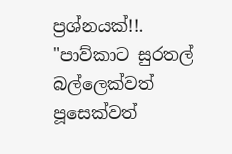ප්‍රශ්නයක්!!.
"පාව්කාට සුරතල් බල්ලෙක්වත්  පූසෙක්වත්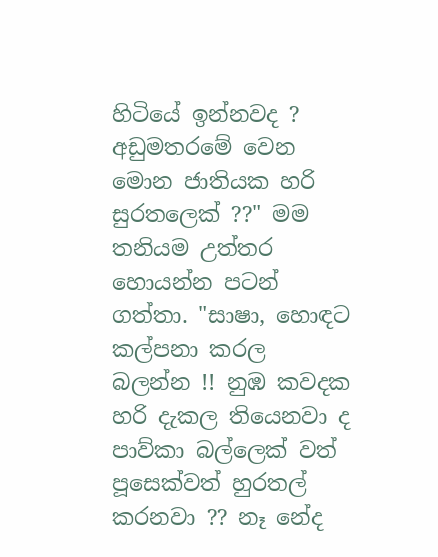හිටියේ ඉන්නවද ? අඩුමතරමේ වෙන මොන ජාතියක හරි සුරතලෙක් ??" මම තනියම උත්තර හොයන්න පටන් ගත්තා. "සාෂා, හොඳට කල්පනා කරල බලන්න !! නුඹ කවදක හරි දැකල තියෙනවා ද පාව්කා බල්ලෙක් වත් පූසෙක්වත් හුරතල් කරනවා ?? නෑ නේද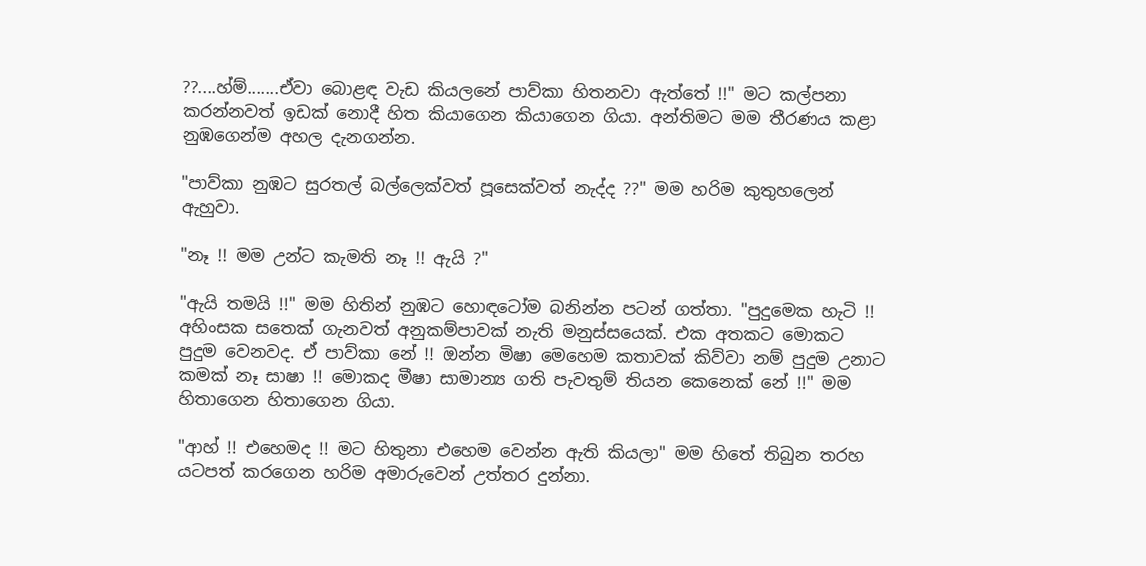??....හ්ම්.......ඒවා බොළඳ වැඩ කියලනේ පාව්කා හිතනවා ඇත්තේ !!" මට කල්පනා කරන්නවත් ඉඩක් නොදී හිත කියාගෙන කියාගෙන ගියා. අන්තිමට මම තීරණය කළා නුඹගෙන්ම අහල දැනගන්න.

"පාව්කා නුඹට සුරතල් බල්ලෙක්වත් පූසෙක්වත් නැද්ද ??" මම හරිම කුතුහලෙන් ඇහුවා.

"නෑ !! මම උන්ට කැමති නෑ !! ඇයි ?"

"ඇයි තමයි !!" මම හිතින් නුඹට හොඳටෝම බනින්න පටන් ගත්තා. "පුදුමෙක හැටි !! අහිංසක සතෙක් ගැනවත් අනුකම්පාවක් නැති මනුස්සයෙක්. එක අතකට මොකට පුදුම වෙනවද. ඒ පාව්කා නේ !! ඔන්න මිෂා මෙහෙම කතාවක් කිව්වා නම් පුදුම උනාට කමක් නෑ සාෂා !! මොකද මීෂා සාමාන්‍ය ගති පැවතුම් තියන කෙනෙක් නේ !!" මම හිතාගෙන හිතාගෙන ගියා.

"ආහ් !! එහෙමද !! මට හිතුනා එහෙම වෙන්න ඇති කියලා" මම හිතේ තිබුන තරහ යටපත් කරගෙන හරිම අමාරුවෙන් උත්තර දුන්නා.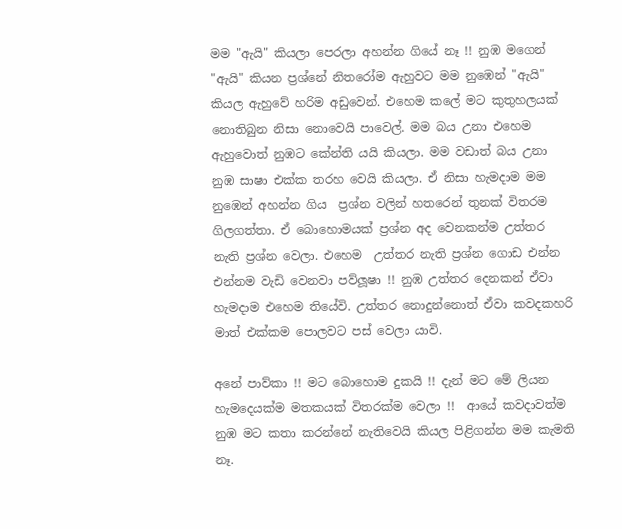මම "ඇයි" කියලා පෙරලා අහන්න ගියේ නෑ !! නුඹ මගෙන් "ඇයි" කියන ප්‍රශ්නේ නිතරෝම ඇහුවට මම නුඹෙන් "ඇයි" කියල ඇහුවේ හරිම අඩුවෙන්. එහෙම කලේ මට කුතුහලයක් නොතිබුන නිසා නොවෙයි පාවෙල්. මම බය උනා එහෙම ඇහුවොත් නුඹට කේන්ති යයි කියලා. මම වඩාත් බය උනා නුඹ සාෂා එක්ක තරහ වෙයි කියලා. ඒ නිසා හැමදාම මම නුඹෙන් අහන්න ගිය  ප්‍රශ්න වලින් හතරෙන් තුනක් විතරම ගිලගත්තා. ඒ බොහොමයක් ප්‍රශ්න අද වෙනකන්ම උත්තර නැති ප්‍රශ්න වෙලා. එහෙම  උත්තර නැති ප්‍රශ්න ගොඩ එන්න එන්නම වැඩි වෙනවා පව්ලූෂා !! නුඹ උත්තර දෙනකන් ඒවා හැමදාම එහෙම තියේවි. උත්තර නොදුන්නොත් ඒවා කවදකහරි මාත් එක්කම පොලවට පස් වෙලා යාවි.

අනේ පාව්කා !! මට බොහොම දුකයි !! දැන් මට මේ ලියන හැමදෙයක්ම මතකයක් විතරක්ම වෙලා !!  ආයේ කවදාවත්ම නුඹ මට කතා කරන්නේ නැතිවෙයි කියල පිළිගන්න මම කැමති නෑ.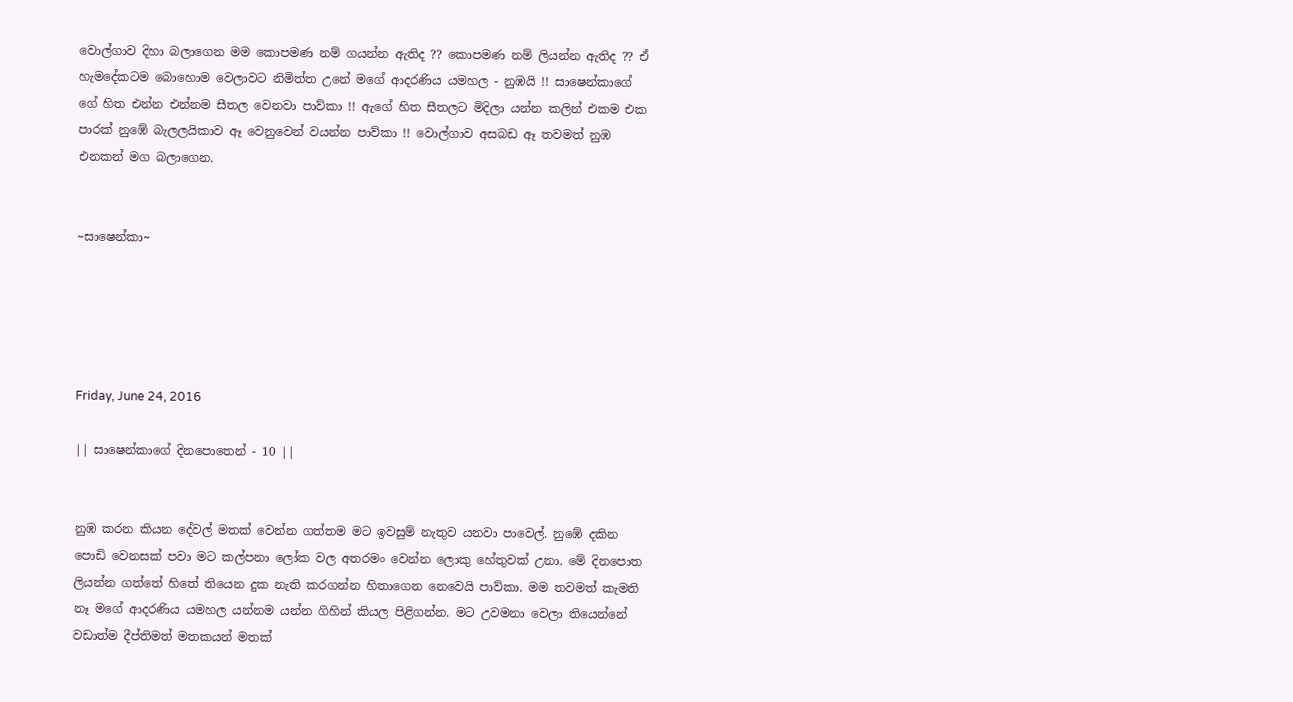වොල්ගාව දිහා බලාගෙන මම කොපමණ නම් ගයන්න ඇතිද ?? කොපමණ නම් ලියන්න ඇතිද ?? ඒ  හැමදේකටම බොහොම වෙලාවට නිමිත්ත උනේ මගේ ආදරණිය යමහල - නුඹයි !! සාෂෙන්කාගේ ගේ හිත එන්න එන්නම සීතල වෙනවා පාව්කා !! ඇගේ හිත සීතලට මිදිලා යන්න කලින් එකම එක පාරක් නුඹේ බැලලයිකාව ඈ වෙනුවෙන් වයන්න පාව්කා !! වොල්ගාව අසබඩ ඈ තවමත් නුඹ එනකන් මග බලාගෙන.


~සාෂෙන්කා~





Friday, June 24, 2016

|| සාෂෙන්කාගේ දිනපොතෙන් - 10 ||


නුඹ කරන කියන දේවල් මතක් වෙන්න ගත්තම මට ඉවසුම් නැතුව යනවා පාවෙල්. නුඹේ දකින පොඩි වෙනසක් පවා මට කල්පනා ලෝක වල අතරමං වෙන්න ලොකු හේතුවක් උනා. මේ දිනපොත ලියන්න ගත්තේ හිතේ තියෙන දුක නැති කරගන්න හිතාගෙන නෙවෙයි පාව්කා. මම තවමත් කැමති නෑ මගේ ආදරණිය යමහල යන්නම යන්න ගිහින් කියල පිළිගන්න. මට උවමනා වෙලා තියෙන්නේ වඩාත්ම දීප්තිමත් මතකයන් මතක්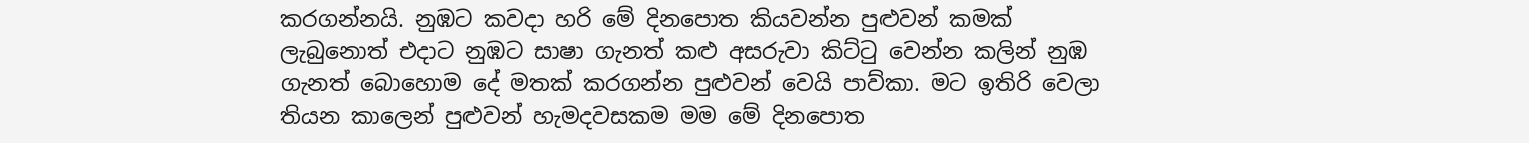කරගන්නයි. නුඹට කවදා හරි මේ දිනපොත කියවන්න පුළුවන් කමක් ලැබුනොත් එදාට නුඹට සාෂා ගැනත් කළු අසරුවා කිට්ටු වෙන්න කලින් නුඹ  ගැනත් බොහොම දේ මතක් කරගන්න පුළුවන් වෙයි පාව්කා. මට ඉතිරි වෙලා තියන කාලෙන් පුළුවන් හැමදවසකම මම මේ දිනපොත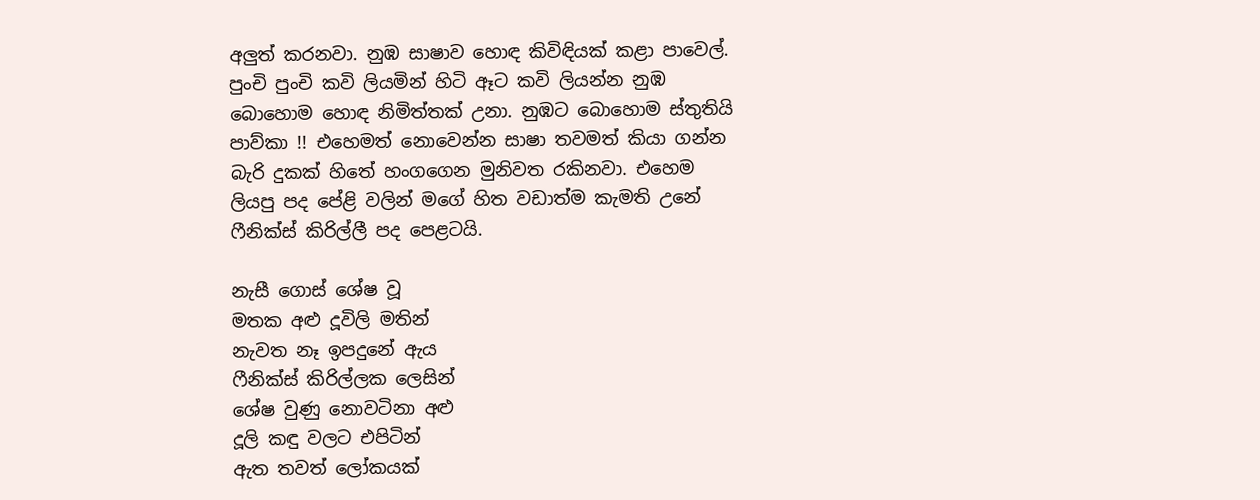අලුත් කරනවා. නුඹ සාෂාව හොඳ කිවිඳියක් කළා පාවෙල්. පුංචි පුංචි කවි ලියමින් හිටි ඈට කවි ලියන්න නුඹ බොහොම හොඳ නිමිත්තක් උනා. නුඹට බොහොම ස්තුතියි පාව්කා !! එහෙමත් නොවෙන්න සාෂා තවමත් කියා ගන්න බැරි දුකක් හිතේ හංගගෙන මුනිවත රකිනවා. එහෙම ලියපු පද පේළි වලින් මගේ හිත වඩාත්ම කැමති උනේ ෆීනික්ස් කිරිල්ලී පද පෙළටයි.

නැසී ගොස් ශේෂ වූ
මතක අළු දූවිලි මතින්
නැවත නෑ ඉපදුනේ ඇය
ෆීනික්ස් කිරිල්ලක ලෙසින්
ශේෂ වුණු නොවටිනා අළු
දූලි කඳු වලට එපිටින්
ඇත තවත් ලෝකයක්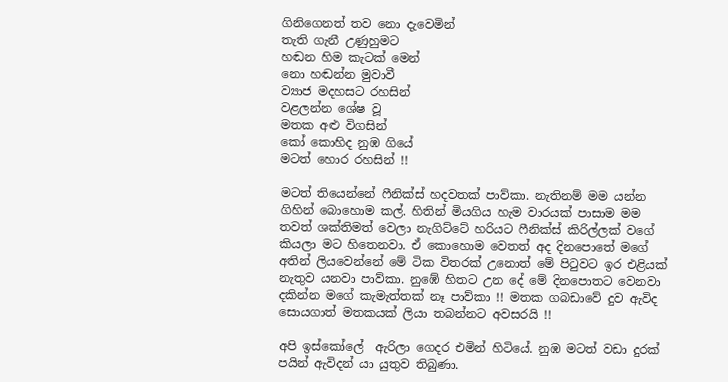ගිනිගෙනත් තව නො දැවෙමින්
තැති ගැනී උණුහුමට
හඬන හිම කැටක් මෙන්
නො හඬන්න මුවාවී
ව්‍යාජ මදහසට රහසින්
වළලන්න ශේෂ වූ
මතක අළු විගසින්
කෝ කොහිද නුඹ ගියේ
මටත් හොර රහසින් !!

මටත් තියෙන්නේ ෆීනික්ස් හදවතක් පාව්කා. නැතිනම් මම යන්න ගිහින් බොහොම කල්. හිතින් මියගිය හැම වාරයක් පාසාම මම තවත් ශක්තිමත් වෙලා නැගිට්ටේ හරියට ෆීනික්ස් කිරිල්ලක් වගේ කියලා මට හිතෙනවා. ඒ කොහොම වෙතත් අද දිනපොතේ මගේ අතින් ලියවෙන්නේ මේ ටික විතරක් උනොත් මේ පිටුවට ඉර එළියක් නැතුව යනවා පාව්කා. නුඹේ හිතට උන දේ මේ දිනපොතට වෙනවා දකින්න මගේ කැමැත්තක් නෑ පාව්කා !! මතක ගබඩාවේ දුව ඇවිද සොයගාත් මතකයක් ලියා තබන්නට අවසරයි !!

අපි ඉස්කෝලේ  ඇරිලා ගෙදර එමින් හිටියේ. නුඹ මටත් වඩා දුරක් පයින් ඇවිදන් යා යුතුව තිබුණා.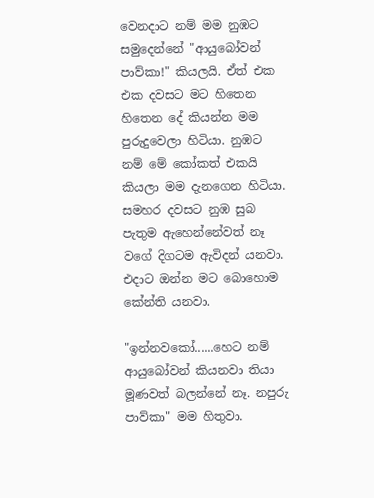වෙනදාට නම් මම නුඹට සමුදෙන්නේ "ආයුබෝවන් පාව්කා!" කියලයි. ඒත් එක එක දවසට මට හිතෙන හිතෙන දේ කියන්න මම පුරුදුවෙලා හිටියා. නුඹට නම් මේ කෝකත් එකයි කියලා මම දැනගෙන හිටියා. සමහර දවසට නුඹ සුබ පැතුම ඇහෙන්නේවත් නෑ වගේ දිගටම ඇවිදන් යනවා. එදාට ඔන්න මට බොහොම කේන්ති යනවා.

"ඉන්නවකෝ......හෙට නම් ආයුබෝවන් කියනවා තියා මූණවත් බලන්නේ නෑ. නපුරු පාව්කා" මම හිතුවා.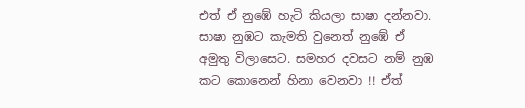එත් ඒ නුඹේ හැටි කියලා සාෂා දන්නවා. සාෂා නුඹට කැමති වුනෙත් නුඹේ ඒ අමුතු විලාසෙට. සමහර දවසට නම් නුඹ කට කොනෙන් හිනා වෙනවා !! ඒත්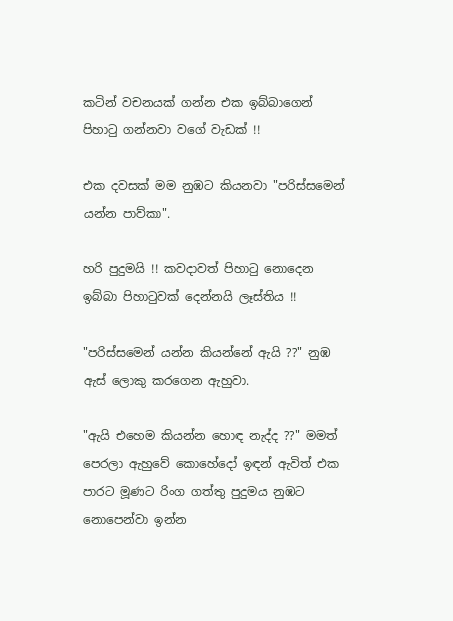කටින් වචනයක් ගන්න එක ඉබ්බාගෙන් පිහාටු ගන්නවා වගේ වැඩක් !!

එක දවසක් මම නුඹට කියනවා "පරිස්සමෙන් යන්න පාව්කා".

හරි පුදුමයි !! කවදාවත් පිහාටු නොදෙන ඉබ්බා පිහාටුවක් දෙන්නයි ලෑස්තිය !!

"පරිස්සමෙන් යන්න කියන්නේ ඇයි ??" නුඹ ඇස් ලොකු කරගෙන ඇහුවා.

"ඇයි එහෙම කියන්න හොඳ නැද්ද ??" මමත් පෙරලා ඇහුවේ කොහේදෝ ඉඳන් ඇවිත් එක පාරට මූණට රිංග ගත්තු පුදුමය නුඹට නොපෙන්වා ඉන්න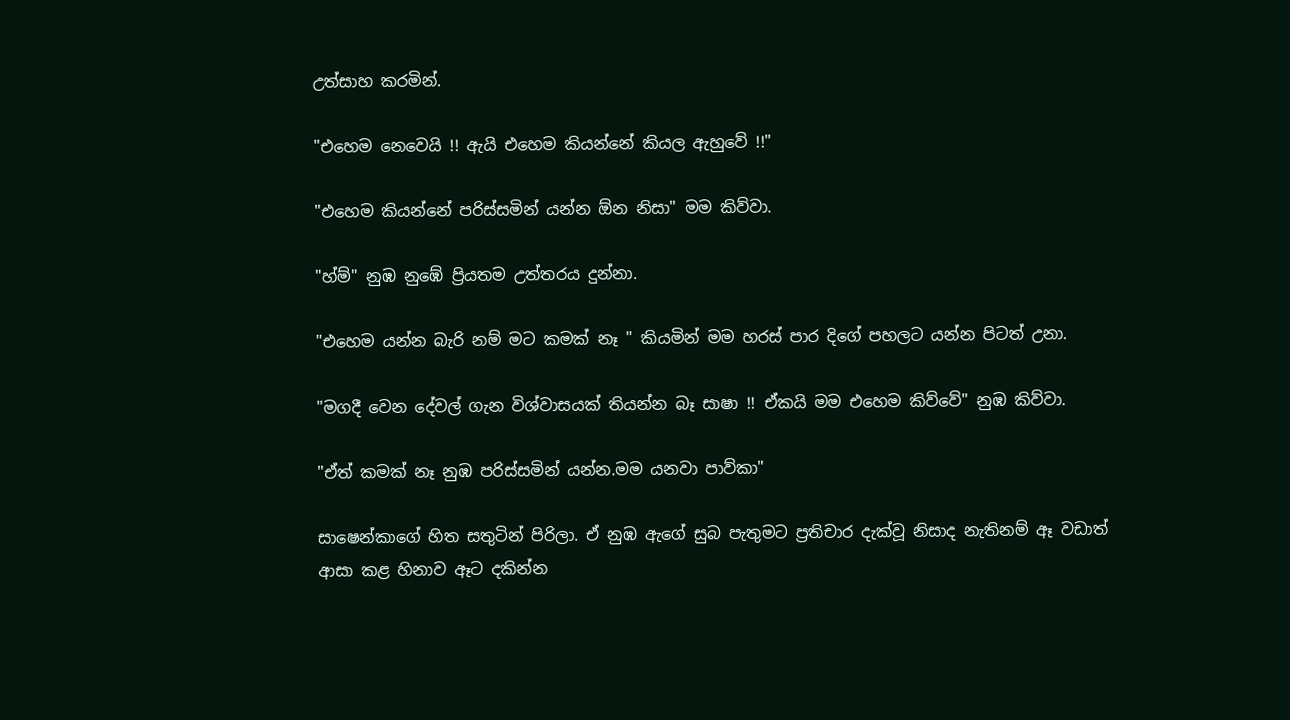උත්සාහ කරමින්.

"එහෙම නෙවෙයි !! ඇයි එහෙම කියන්නේ කියල ඇහුවේ !!"

"එහෙම කියන්නේ පරිස්සමින් යන්න ඕන නිසා" මම කිව්වා.

"හ්ම්" නුඹ නුඹේ ප්‍රියතම උත්තරය දුන්නා.

"එහෙම යන්න බැරි නම් මට කමක් නෑ " කියමින් මම හරස් පාර දිගේ පහලට යන්න පිටත් උනා.

"මගදී වෙන දේවල් ගැන විශ්වාසයක් තියන්න බෑ සාෂා !! ඒකයි මම එහෙම කිව්වේ" නුඹ කිව්වා.

"ඒත් කමක් නෑ නුඹ පරිස්සමින් යන්න.මම යනවා පාව්කා"

සාෂෙන්කාගේ හිත සතුටින් පිරිලා. ඒ නුඹ ඇගේ සුබ පැතුමට ප්‍රතිචාර දැක්වූ නිසාද නැතිනම් ඈ වඩාත් ආසා කළ හිනාව ඈට දකින්න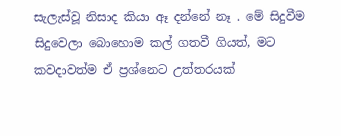සැලැස්වූ නිසාද කියා ඈ දන්නේ නෑ . මේ සිදුවීම සිදුවෙලා බොහොම කල් ගතවී ගියත්, මට කවදාවත්ම ඒ ප්‍රශ්නෙට උත්තරයක්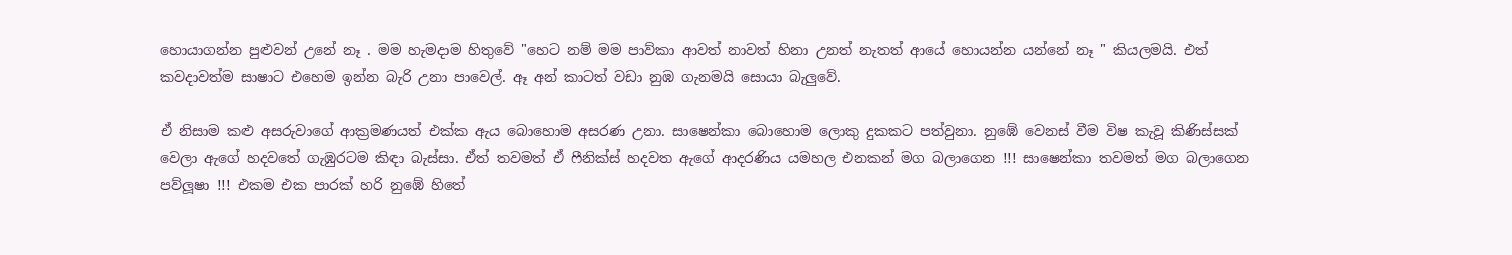හොයාගන්න පුළුවන් උනේ නෑ . මම හැමදාම හිතුවේ "හෙට නම් මම පාව්කා ආවත් නාවත් හිනා උනත් නැතත් ආයේ හොයන්න යන්නේ නෑ " කියලමයි. එත් කවදාවත්ම සාෂාට එහෙම ඉන්න බැරි උනා පාවෙල්. ඈ අන් කාටත් වඩා නුඹ ගැනමයි සොයා බැලුවේ.

ඒ නිසාම කළු අසරුවාගේ ආක්‍රමණයත් එක්ක ඇය බොහොම අසරණ උනා. සාෂෙන්කා බොහොම ලොකු දුකකට පත්වුනා. නුඹේ වෙනස් වීම විෂ කැවූ කිණිස්සක් වෙලා ඇගේ හදවතේ ගැඹුරටම කිඳා බැස්සා. ඒත් තවමත් ඒ ෆීනික්ස් හදවත ඇගේ ආදරණිය යමහල එනකන් මග බලාගෙන !!! සාෂෙන්කා තවමත් මග බලාගෙන පව්ලූෂා !!! එකම එක පාරක් හරි නුඹේ හිතේ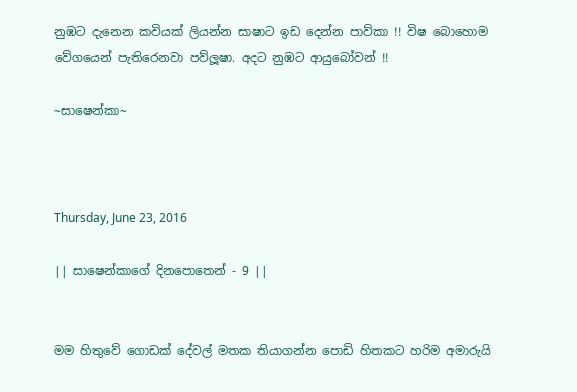නුඹට දැනෙන කවියක් ලියන්න සාෂාට ඉඩ දෙන්න පාව්කා !! විෂ බොහොම වේගයෙන් පැතිරෙනවා පව්ලූෂා. අදට නුඹට ආයුබෝවන් !!

~සාෂෙන්කා~



Thursday, June 23, 2016

|| සාෂෙන්කාගේ දිනපොතෙන් - 9 ||


මම හිතුවේ ගොඩක් දේවල් මතක තියාගන්න පොඩි හිතකට හරිම අමාරුයි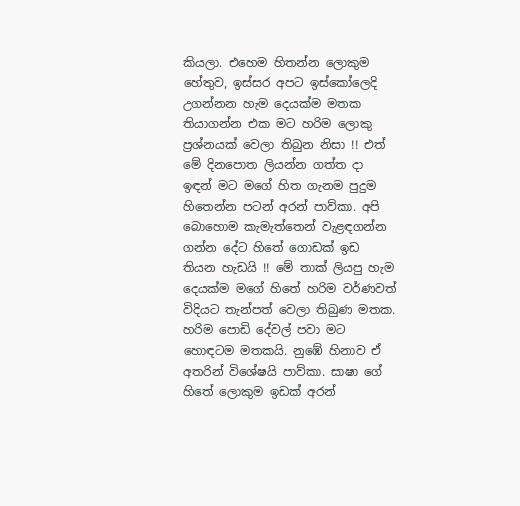කියලා. එහෙම හිතන්න ලොකුම හේතුව, ඉස්සර අපට ඉස්කෝලෙදි උගන්නන හැම දෙයක්ම මතක තියාගන්න එක මට හරිම ලොකු ප්‍රශ්නයක් වෙලා තිබුන නිසා !! එත් මේ දිනපොත ලියන්න ගත්ත දා ඉඳන් මට මගේ හිත ගැනම පුදුම හිතෙන්න පටන් අරන් පාව්කා. අපි බොහොම කැමැත්තෙන් වැළඳගන්න ගන්න දේට හිතේ ගොඩක් ඉඩ තියන හැඩයි !! මේ තාක් ලියපු හැම දෙයක්ම මගේ හිතේ හරිම වර්ණවත් විදියට තැන්පත් වෙලා තිබුණ මතක. හරිම පොඩි දේවල් පවා මට හොඳටම මතකයි. නුඹේ හිනාව ඒ අතරින් විශේෂයි පාව්කා. සාෂා ගේ හිතේ ලොකුම ඉඩක් අරන්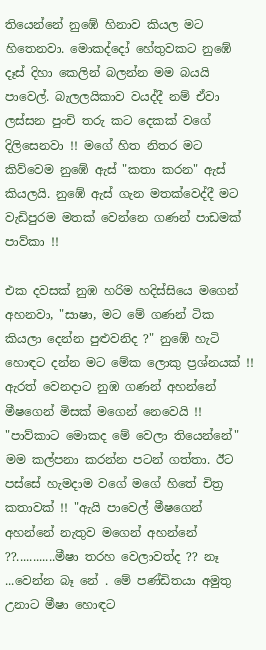තියෙන්නේ නුඹේ හිනාව කියල මට හිතෙනවා. මොකද්දෝ හේතුවකට නුඹේ දෑස් දිහා කෙලින් බලන්න මම බයයි පාවෙල්. බැලලයිකාව වයද්දී නම් ඒවා ලස්සන පුංචි තරු කට දෙකක් වගේ දිලිසෙනවා !! මගේ හිත නිතර මට කිව්වෙම නුඹේ ඇස් "කතා කරන" ඇස් කියලයි. නුඹේ ඇස් ගැන මතක්වෙද්දී මට වැඩිපුරම මතක් වෙන්නෙ ගණන් පාඩමක් පාව්කා !!

එක දවසක් නුඹ හරිම හදිස්සියෙ මගෙන් අහනවා, "සාෂා, මට මේ ගණන් ටික කියලා දෙන්න පුළුවනිද ?" නුඹේ හැටි හොඳට දන්න මට මේක ලොකු ප්‍රශ්නයක් !! ඇරත් වෙනදාට නුඹ ගණන් අහන්නේ මීෂගෙන් මිසක් මගෙන් නෙවෙයි !! "පාව්කාට මොකද මේ වෙලා තියෙන්නේ" මම කල්පනා කරන්න පටන් ගත්තා. ඊට පස්සේ හැමදාම වගේ මගේ හිතේ චිත්‍ර කතාවක් !! "ඇයි පාවෙල් මීෂගෙන් අහන්නේ නැතුව මගෙන් අහන්නේ ??............මීෂා තරහ වෙලාවත්ද ?? නෑ ...වෙන්න බෑ නේ . මේ පණ්ඩිතයා අමුතු උනාට මීෂා හොඳට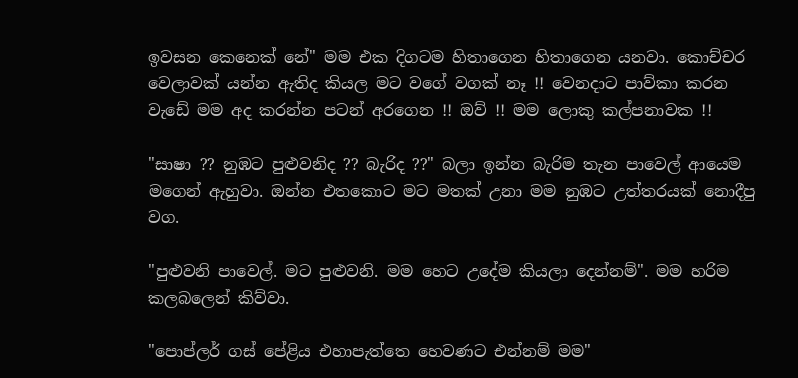ඉවසන කෙනෙක් නේ" මම එක දිගටම හිතාගෙන හිතාගෙන යනවා. කොච්චර වෙලාවක් යන්න ඇතිද කියල මට වගේ වගක් නෑ !! වෙනදාට පාව්කා කරන වැඩේ මම අද කරන්න පටන් අරගෙන !! ඔව් !! මම ලොකු කල්පනාවක !!

"සාෂා ?? නුඹට පුළුවනිද ?? බැරිද ??" බලා ඉන්න බැරිම තැන පාවෙල් ආයෙම මගෙන් ඇහුවා. ඔන්න එතකොට මට මතක් උනා මම නුඹට උත්තරයක් නොදීපු වග.

"පුළුවනි පාවෙල්. මට පුළුවනි. මම හෙට උදේම කියලා දෙන්නම්". මම හරිම කලබලෙන් කිව්වා.

"පොප්ලර් ගස් පේළිය එහාපැත්තෙ හෙවණට එන්නම් මම"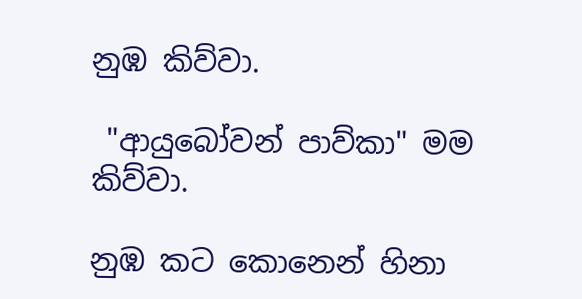නුඹ කිව්වා.

 "ආයුබෝවන් පාව්කා" මම කිව්වා.

නුඹ කට කොනෙන් හිනා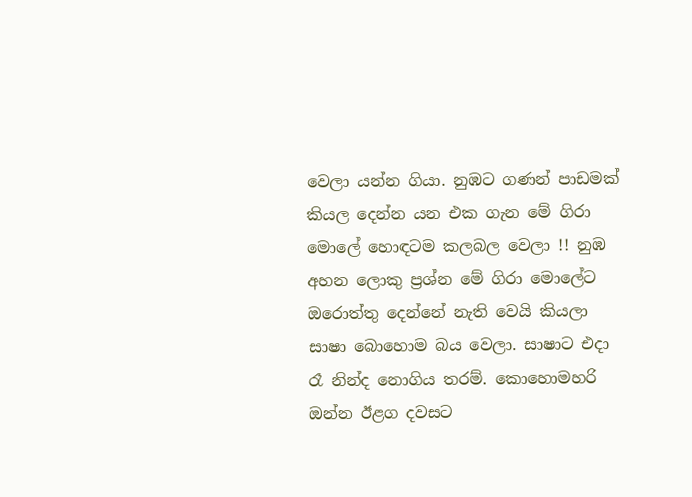වෙලා යන්න ගියා. නුඹට ගණන් පාඩමක් කියල දෙන්න යන එක ගැන මේ ගිරා මොලේ හොඳටම කලබල වෙලා !! නුඹ අහන ලොකු ප්‍රශ්න මේ ගිරා මොලේට ඔරොත්තු දෙන්නේ නැති වෙයි කියලා සාෂා බොහොම බය වෙලා. සාෂාට එදා රෑ නින්ද නොගිය තරම්. කොහොමහරි ඔන්න ඊළග දවසට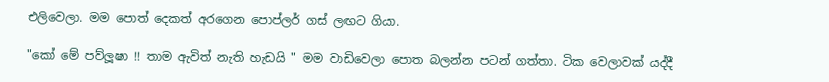එලිවෙලා. මම පොත් දෙකත් අරගෙන පොප්ලර් ගස් ලඟට ගියා.

"කෝ මේ පව්ලූෂා !! තාම ඇවිත් නැති හැඩයි " මම වාඩිවෙලා පොත බලන්න පටන් ගත්තා. ටික වෙලාවක් යද්දී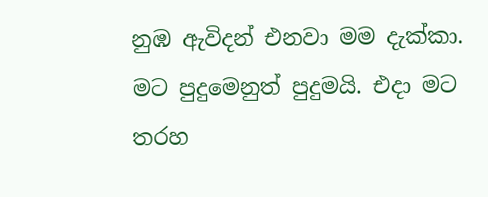නුඹ ඇවිදන් එනවා මම දැක්කා. මට පුදුමෙනුත් පුදුමයි. එදා මට තරහ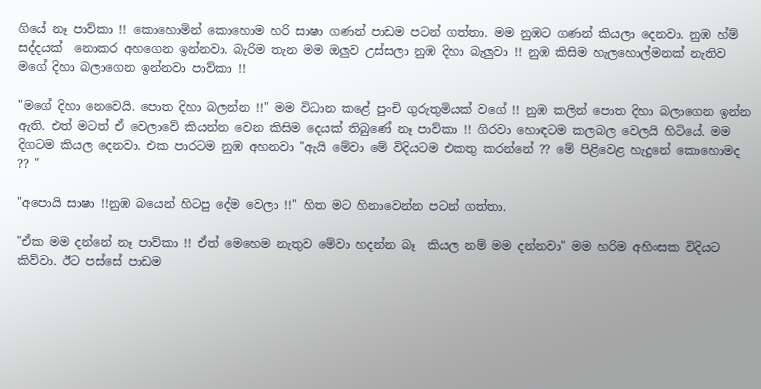ගියේ නෑ පාව්කා !! කොහොමින් කොහොම හරි සාෂා ගණන් පාඩම පටන් ගත්තා. මම නුඹට ගණන් කියලා දෙනවා. නුඹ හ්ම් සද්දයක්  නොකර අහගෙන ඉන්නවා. බැරිම තැන මම ඔලුව උස්සලා නුඹ දිහා බැලුවා !! නුඹ කිසිම හැලහොල්මනක් නැතිව මගේ දිහා බලාගෙන ඉන්නවා පාව්කා !!

"මගේ දිහා නෙවෙයි. පොත දිහා බලන්න !!" මම විධාන කළේ පුංචි ගුරුතුමියක් වගේ !! නුඹ කලින් පොත දිහා බලාගෙන ඉන්න ඇති. එත් මටත් ඒ වෙලාවේ කියන්න වෙන කිසිම දෙයක් තිබුණේ නෑ පාව්කා !! ගිරවා හොඳටම කලබල වෙලයි හිටියේ. මම දිගටම කියල දෙනවා. එක පාරටම නුඹ අහනවා "ඇයි මේවා මේ විදියටම එකතු කරන්නේ ?? මේ පිළිවෙළ හැදුනේ කොහොමද ?? "

"අපොයි සාෂා !!නුඹ බයෙන් හිටපු දේම වෙලා !!" හිත මට හිනාවෙන්න පටන් ගත්තා.

"ඒක මම දන්නේ නෑ පාව්කා !! ඒත් මෙහෙම නැතුව මේවා හදන්න බෑ  කියල නම් මම දන්නවා" මම හරිම අහිංසක විදියට කිව්වා. ඊට පස්සේ පාඩම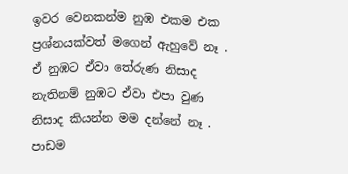ඉවර වෙනකන්ම නුඹ එකම එක ප්‍රශ්නයක්වත් මගෙන් ඇහුවේ නෑ . ඒ නුඹට ඒවා තේරුණ නිසාද නැතිනම් නුඹට ඒවා එපා වුණ නිසාද කියන්න මම දන්නේ නෑ . පාඩම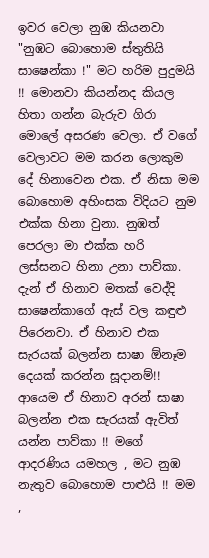ඉවර වෙලා නුඹ කියනවා "නුඹට බොහොම ස්තුතියි සාෂෙන්කා !" මට හරිම පුදුමයි !! මොනවා කියන්නද කියල හිතා ගන්න බැරුව ගිරා මොලේ අසරණ වෙලා. ඒ වගේ වෙලාවට මම කරන ලොකුම දේ හිනාවෙන එක. ඒ නිසා මම බොහොම අහිංසක විදියට නුම එක්ක හිනා වුනා. නුඹත් පෙරලා මා එක්ක හරි ලස්සනට හිනා උනා පාව්කා. දැන් ඒ හිනාව මතක් වෙද්දි සාෂෙන්කාගේ ඇස් වල කඳුළු පිරෙනවා. ඒ හිනාව එක සැරයක් බලන්න සාෂා ඕනෑම දෙයක් කරන්න සූදානම්!! ආයෙම ඒ හිනාව අරන් සාෂා බලන්න එක සැරයක් ඇවිත් යන්න පාව්කා !! මගේ ආදරණිය යමහල , මට නුඹ නැතුව බොහොම පාළුයි !! මම ,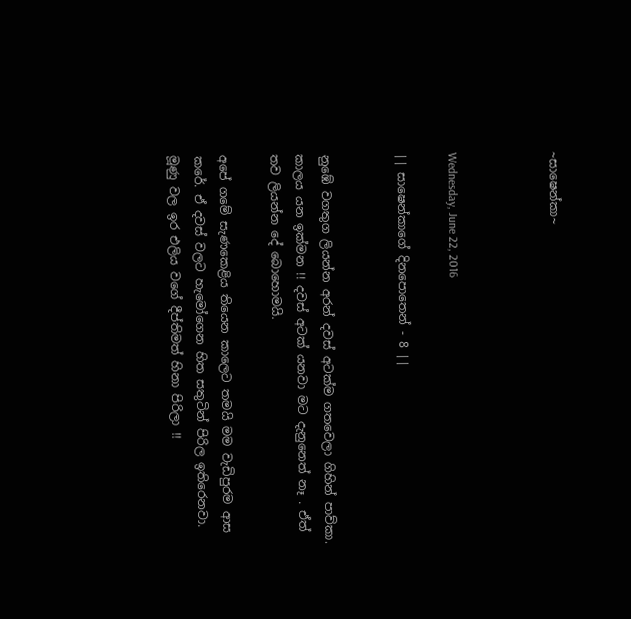~සාෂෙන්කා~



Wednesday, June 22, 2016

|| සාෂෙන්කාගේ දිනපොතෙන් - 8 ||


නුඹේ වගතුග ලියන්න අරන් දවස් අටක්ම ගතවෙලා ගිහින් පාව්කා. කාලය යන ඉක්මන !! දවස් අටක් යනවා මට දැනුනෙත් නෑ . ඒත් තව ලියන්න දේ බොහොමයි.

අපේ ගමේ සැණකෙළිය තියෙන කාලෙට තමයි මම වැඩිපුරම ආස කරේ. ඒ දවස් වලට හැමෝගෙන හිත සතුටින් පිරිල ඉතිරෙනවා. මූණු වල ඉර එලිය වගේ දීප්තිමත් හිනා පිරිලා !!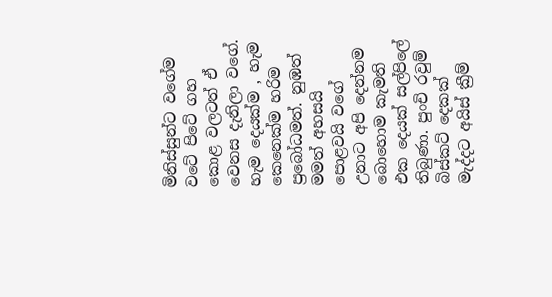මිනිස්සුන්ට වගේම වටේ පිටේ ගහ කොළ වලටත් ඒ වෙනස දැනිලා වගේ. හැම දෙයක්ම , හැම කෙනෙක්ම හරිම ප්‍රබෝධමත්. නුඹත් මමත් අහසයි පොළවයි වගේ උනාට අපි දෙන්නම බොහොම කැමති එක දෙයක් සල්පිලේ තිබුණා. පුංචි රවුම් බිස්කට් දෙකක් මැද්දට අයිස් ක්‍රීම්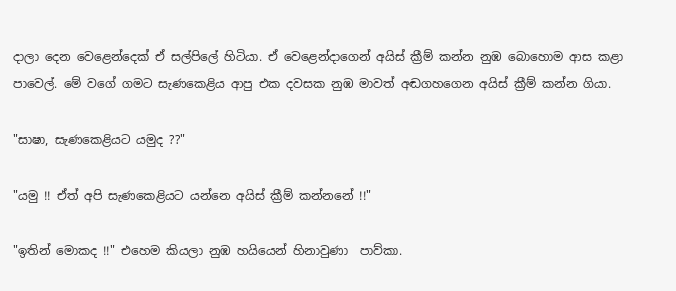දාලා දෙන වෙළෙන්දෙක් ඒ සල්පිලේ හිටියා. ඒ වෙළෙන්දාගෙන් අයිස් ක්‍රීම් කන්න නුඹ බොහොම ආස කළා පාවෙල්. මේ වගේ ගමට සැණකෙළිය ආපු එක දවසක නුඹ මාවත් අඬගහගෙන අයිස් ක්‍රීම් කන්න ගියා.

"සාෂා, සැණකෙළියට යමුද ??"

"යමු !! ඒත් අපි සැණකෙළියට යන්නෙ අයිස් ක්‍රීම් කන්නනේ !!"

"ඉතින් මොකද !!" එහෙම කියලා නුඹ හයියෙන් හිනාවුණා  පාව්කා.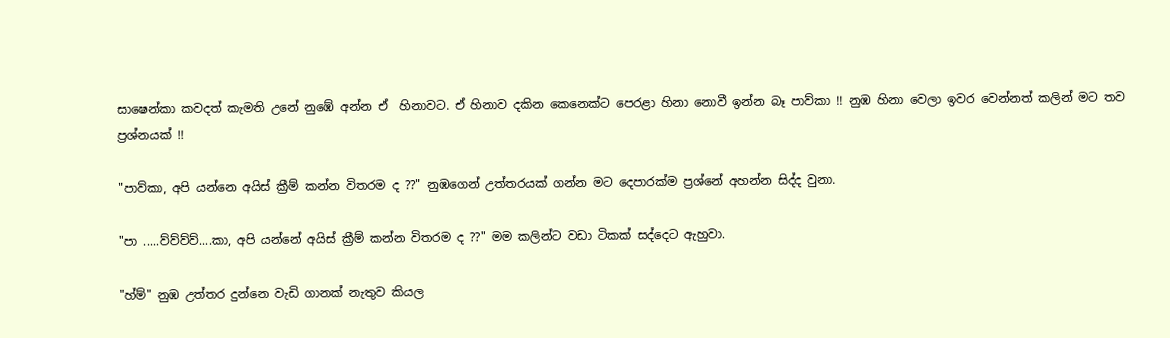සාෂෙන්කා කවදත් කැමති උනේ නුඹේ අන්න ඒ  හිනාවට. ඒ හිනාව දකින කෙනෙක්ට පෙරළා හිනා නොවී ඉන්න බෑ පාව්කා !! නුඹ හිනා වෙලා ඉවර වෙන්නත් කලින් මට තව ප්‍රශ්නයක් !!

"පාව්කා, අපි යන්නෙ අයිස් ක්‍රීම් කන්න විතරම ද ??" නුඹගෙන් උත්තරයක් ගන්න මට දෙපාරක්ම ප්‍රශ්නේ අහන්න සිද්ද වුනා.

"පා .....ව්ව්ව්ව්....කා, අපි යන්නේ අයිස් ක්‍රීම් කන්න විතරම ද ??" මම කලින්ට වඩා ටිකක් සද්දෙට ඇහුවා.

"හ්ම්" නුඹ උත්තර දුන්නෙ වැඩි ගානක් නැතුව කියල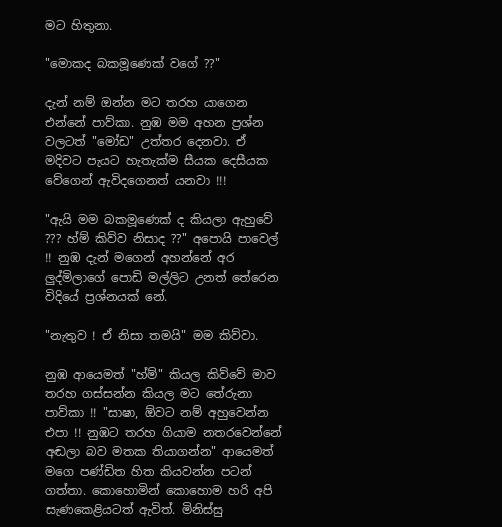මට හිතුනා.

"මොකද බකමූණෙක් වගේ ??"

දැන් නම් ඔන්න මට තරහ යාගෙන එන්නේ පාව්කා. නුඹ මම අහන ප්‍රශ්න වලටත් "මෝඩ" උත්තර දෙනවා. ඒ මදිවට පැයට හැතැක්ම සීයක දෙසීයක වේගෙන් ඇවිදගෙනත් යනවා !!!

"ඇයි මම බකමූණෙක් ද කියලා ඇහුවේ ??? හ්ම් කිව්ව නිසාද ??" අපොයි පාවෙල්  !! නුඹ දැන් මගෙන් අහන්නේ අර ලුද්මිලාගේ පොඩි මල්ලිට උනත් තේරෙන විදියේ ප්‍රශ්නයක් නේ.

"නැතුව ! ඒ නිසා තමයි" මම කිව්වා.

නුඹ ආයෙමත් "හ්ම්" කියල කිව්වේ මාව තරහ ගස්සන්න කියල මට තේරුනා පාව්කා !! "සාෂා, ඕවට නම් අහුවෙන්න එපා !! නුඹට තරහ ගියාම නතරවෙන්නේ අඬලා බව මතක තියාගන්න" ආයෙමත් මගෙ පණ්ඩිත හිත කියවන්න පටන් ගත්තා. කොහොමින් කොහොම හරි අපි සැණකෙළියටත් ඇවිත්. මිනිස්සු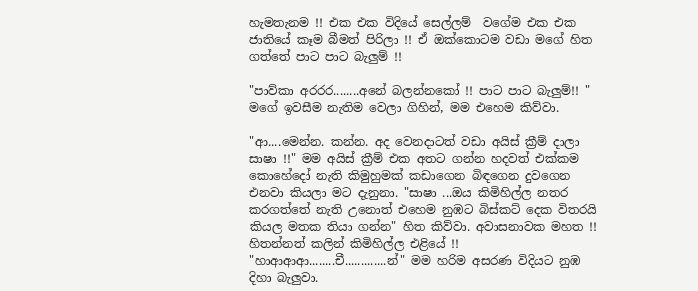හැමතැනම !! එක එක විදියේ සෙල්ලම්  වගේම එක එක ජාතියේ කෑම බීමත් පිරිලා !! ඒ ඔක්කොටම වඩා මගේ හිත ගත්තේ පාට පාට බැලුම් !!

"පාව්කා අරරර........අනේ බලන්නකෝ !! පාට පාට බැලුම්!! " මගේ ඉවසීම නැතිම වෙලා ගිහින්, මම එහෙම කිව්වා.

"ආ....මෙන්න. කන්න. අද වෙනදාටත් වඩා අයිස් ක්‍රීම් දාලා සාෂා !!" මම අයිස් ක්‍රීම් එක අතට ගන්න හදවත් එක්කම කොහේදෝ නැති කිමුහුමක් කඩාගෙන බිඳගෙන දුවගෙන එනවා කියලා මට දැනුනා. "සාෂා ...ඔය කිමිහිල්ල නතර කරගත්තේ නැති උනොත් එහෙම නුඹට බිස්කට් දෙක විතරයි කියල මතක තියා ගන්න" හිත කිව්වා. අවාසනාවක මහත !! හිතන්නත් කලින් කිමිහිල්ල එළියේ !! "හාආආආ........චී.............න්" මම හරිම අසරණ විදියට නුඹ දිහා බැලුවා.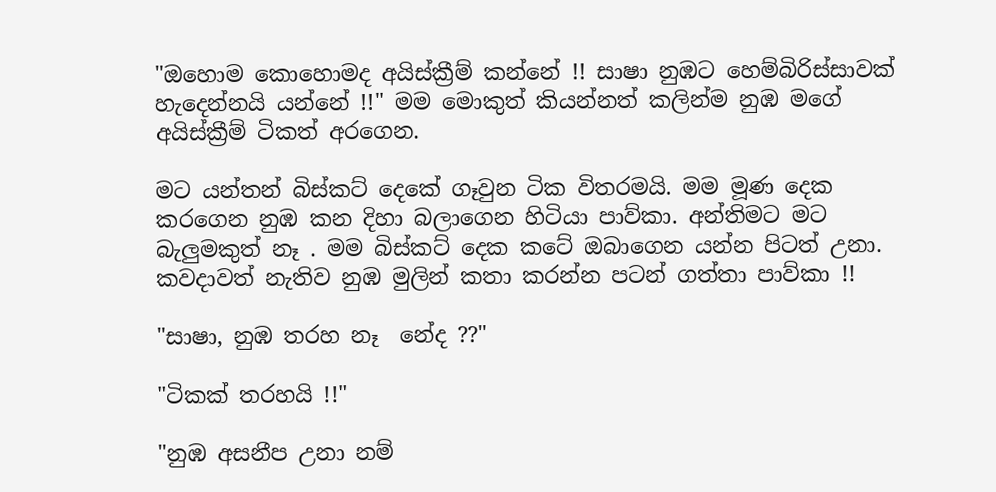"ඔහොම කොහොමද අයිස්ක්‍රීම් කන්නේ !! සාෂා නුඹට හෙම්බිරිස්සාවක් හැදෙන්නයි යන්නේ !!" මම මොකුත් කියන්නත් කලින්ම නුඹ මගේ අයිස්ක්‍රීම් ටිකත් අරගෙන.

මට යන්තන් බිස්කට් දෙකේ ගෑවුන ටික විතරමයි. මම මූණ දෙක කරගෙන නුඹ කන දිහා බලාගෙන හිටියා පාව්කා. අන්තිමට මට බැලුමකුත් නෑ . මම බිස්කට් දෙක කටේ ඔබාගෙන යන්න පිටත් උනා. කවදාවත් නැතිව නුඹ මුලින් කතා කරන්න පටන් ගත්තා පාව්කා !!

"සාෂා, නුඹ තරහ නෑ  නේද ??"

"ටිකක් තරහයි !!"

"නුඹ අසනීප උනා නම්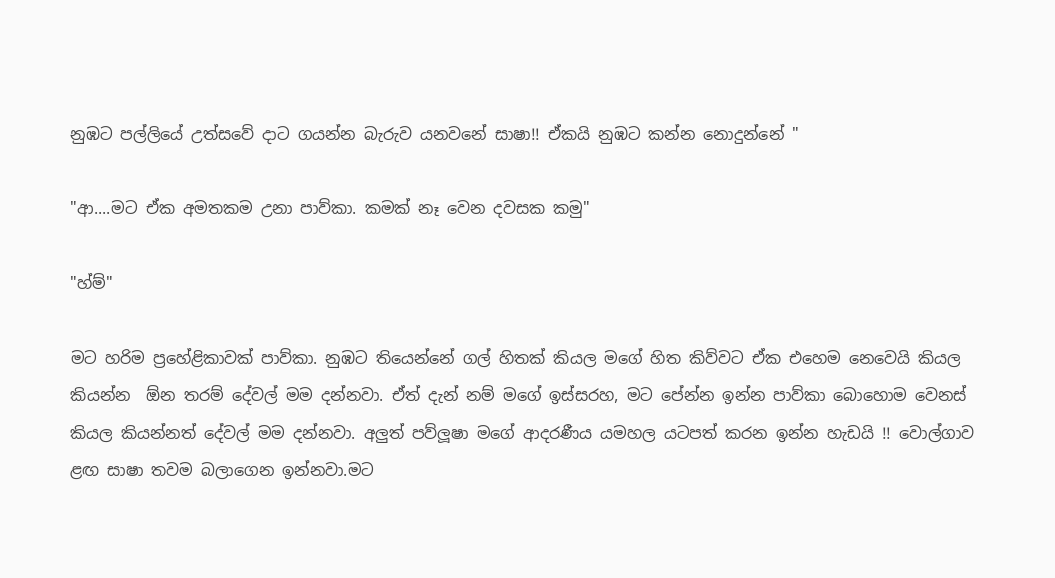නුඹට පල්ලියේ උත්සවේ දාට ගයන්න බැරුව යනවනේ සාෂා!! ඒකයි නුඹට කන්න නොදුන්නේ "

"ආ....මට ඒක අමතකම උනා පාව්කා. කමක් නෑ වෙන දවසක කමු"

"හ්ම්"

මට හරිම ප්‍රහේළිකාවක් පාව්කා. නුඹට තියෙන්නේ ගල් හිතක් කියල මගේ හිත කිව්වට ඒක එහෙම නෙවෙයි කියල කියන්න  ඕන තරම් දේවල් මම දන්නවා. ඒත් දැන් නම් මගේ ඉස්සරහ, මට පේන්න ඉන්න පාව්කා බොහොම වෙනස් කියල කියන්නත් දේවල් මම දන්නවා. අලුත් පව්ලූෂා මගේ ආදරණීය යමහල යටපත් කරන ඉන්න හැඩයි !! වොල්ගාව ළඟ සාෂා තවම බලාගෙන ඉන්නවා.මට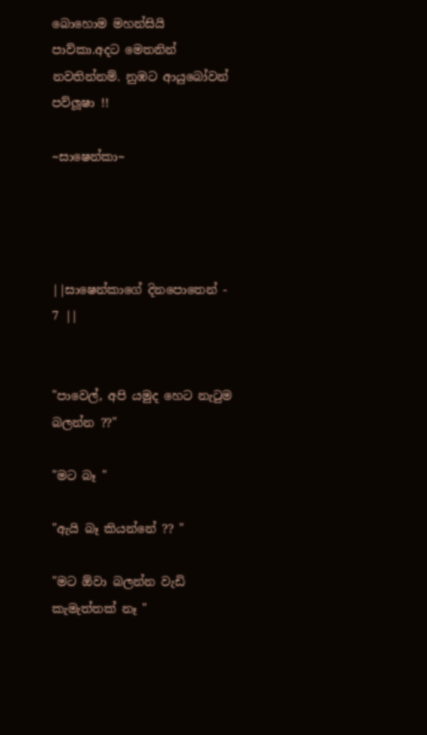බොහොම මහන්සියි පාව්කා.අදට මෙතනින් නවතින්නම්. නුඹට ආයුබෝවන් පව්ලූෂා !!

~සාෂෙන්කා~




||සාෂෙන්කාගේ දිනපොතෙන් - 7 ||


"පාවෙල්, අපි යමුද හෙට නැටුම බලන්න ??"

"මට බෑ "

"ඇයි බෑ කියන්නේ ?? "

"මට ඕවා බලන්න වැඩි කැමැත්තක් නෑ "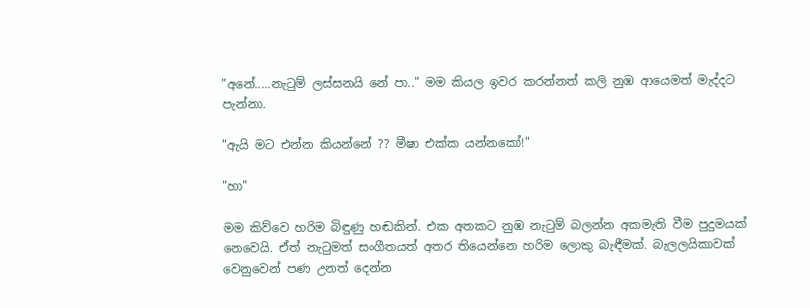"අනේ.....නැටුම් ලස්සනයි නේ පා.." මම කියල ඉවර කරන්නත් කලි නුඹ ආයෙමත් මැද්දට පැන්නා.

"ඇයි මට එන්න කියන්නේ ?? මීෂා එක්ක යන්නකෝ!"

"හා"

මම කිව්වෙ හරිම බිඳුණු හඬකින්. එක අතකට නුඹ නැටුම් බලන්න අකමැති වීම පුදුමයක් නෙවෙයි. ඒත් නැටුමත් සංගීතයත් අතර තියෙන්නෙ හරිම ලොකු බැඳීමක්. බැලලයිකාවක් වෙනුවෙන් පණ උනත් දෙන්න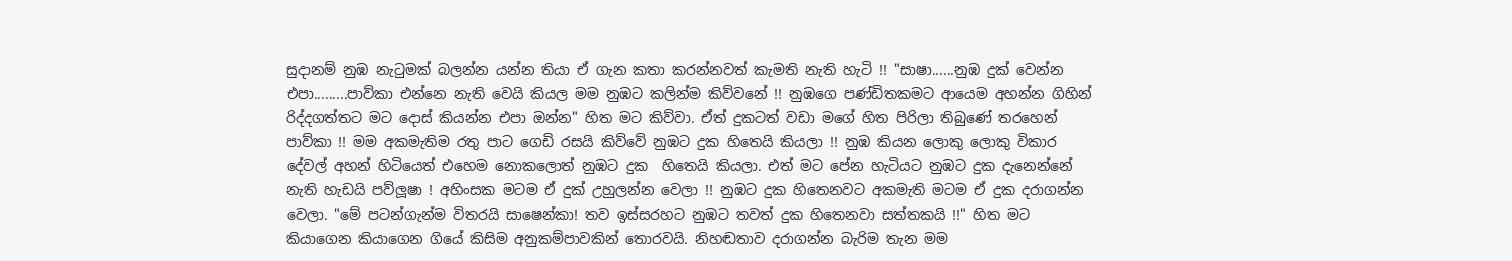සුදානම් නුඹ නැටුමක් බලන්න යන්න තියා ඒ ගැන කතා කරන්නවත් කැමති නැති හැටි !! "සාෂා......නුඹ දුක් වෙන්න එපා.........පාව්කා එන්නෙ නැති වෙයි කියල මම නුඹට කලින්ම කිව්වනේ !! නුඹගෙ පණ්ඩිතකමට ආයෙම අහන්න ගිහින් රිද්දගත්තට මට දොස් කියන්න එපා ඔන්න" හිත මට කිව්වා. ඒත් දුකටත් වඩා මගේ හිත පිරිලා තිබුණේ තරහෙන් පාව්කා !! මම අකමැතිම රතු පාට ගෙඩි රසයි කිව්වේ නුඹට දුක හිතෙයි කියලා !! නුඹ කියන ලොකු ලොකු විකාර දේවල් අහන් හිටියෙත් එහෙම නොකලොත් නුඹට දුක  හිතෙයි කියලා. එත් මට පේන හැටියට නුඹට දුක දැනෙන්නේ නැති හැඩයි පව්ලූෂා ! අහිංසක මටම ඒ දුක් උහුලන්න වෙලා !! නුඹට දුක හිතෙනවට අකමැති මටම ඒ දුක දරාගන්න වෙලා. "මේ පටන්ගැන්ම විතරයි සාෂෙන්කා! තව ඉස්සරහට නුඹට තවත් දුක හිතෙනවා සත්තකයි !!" හිත මට කියාගෙන කියාගෙන ගියේ කිසිම අනුකම්පාවකින් තොරවයි. නිහඬතාව දරාගන්න බැරිම තැන මම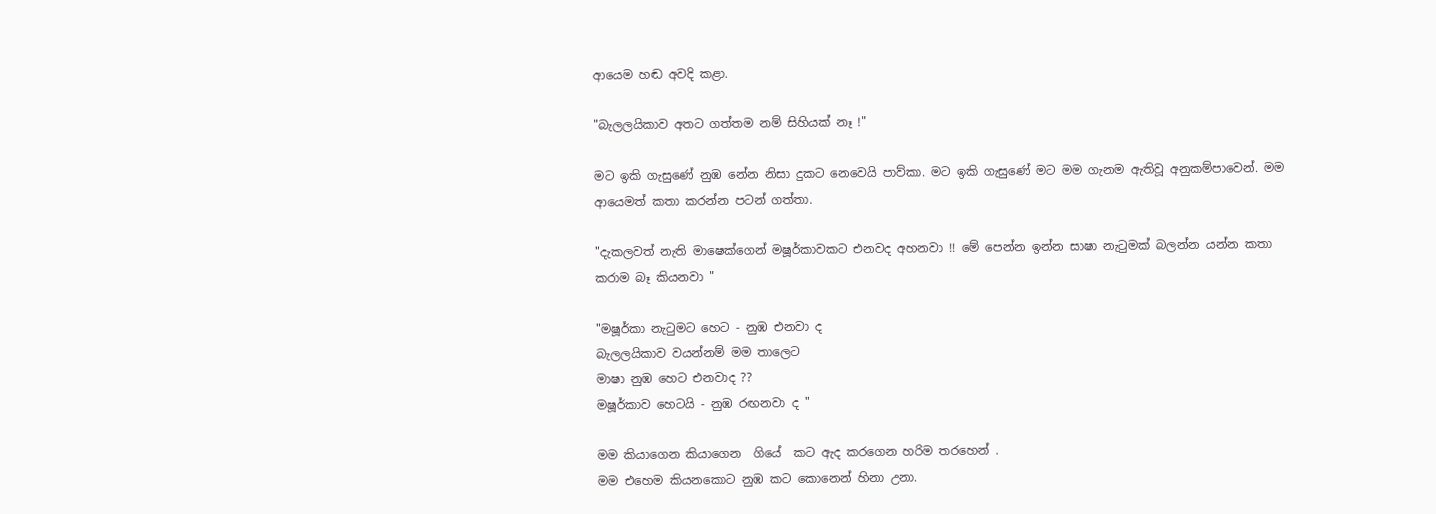ආයෙම හඬ අවදි කළා.

"බැලලයිකාව අතට ගත්තම නම් සිහියක් නෑ !"

මට ඉකි ගැසුණේ නුඹ නේන නිසා දුකට නෙවෙයි පාව්කා. මට ඉකි ගැසුණේ මට මම ගැනම ඇතිවූ අනුකම්පාවෙන්. මම ආයෙමත් කතා කරන්න පටන් ගත්තා.

"දැකලවත් නැති මාෂෙක්‌ගෙන් මෂූර්කාවකට එනවද අහනවා !! මේ පෙන්න ඉන්න සාෂා නැටුමක් බලන්න යන්න කතා කරාම බෑ කියනවා "

"මෂූර්කා නැටුමට හෙට - නුඹ එනවා ද
බැලලයිකාව වයන්නම් මම තාලෙට
මාෂා නුඹ හෙට එනවාද ??
මෂූර්කාව හෙටයි - නුඹ රඟනවා ද "

මම කියාගෙන කියාගෙන  ගියේ  කට ඇද කරගෙන හරිම තරහෙන් .
මම එහෙම කියනකොට නුඹ කට කොනෙන් හිනා උනා.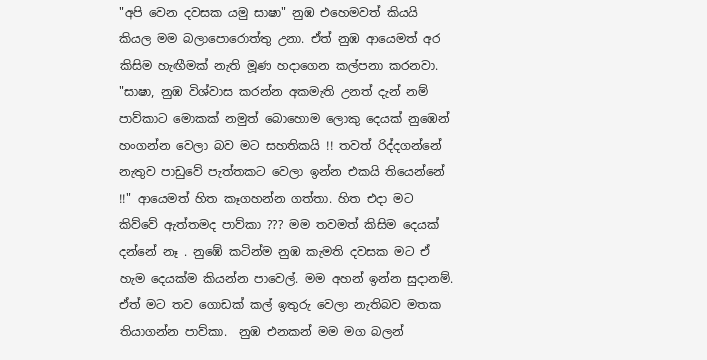"අපි වෙන දවසක යමු සාෂා" නුඹ එහෙමවත් කියයි කියල මම බලාපොරොත්තු උනා. ඒත් නුඹ ආයෙමත් අර කිසිම හැඟීමක් නැති මූණ හදාගෙන කල්පනා කරනවා.
"සාෂා, නුඹ විශ්වාස කරන්න අකමැති උනත් දැන් නම් පාව්කාට මොකක් නමුත් බොහොම ලොකු දෙයක් නුඹෙන් හංගන්න වෙලා බව මට සහතිකයි !! තවත් රිද්දගන්නේ නැතුව පාඩුවේ පැත්තකට වෙලා ඉන්න එකයි තියෙන්නේ !!" ආයෙමත් හිත කෑගහන්න ගත්තා. හිත එදා මට කිව්වේ ඇත්තමද පාව්කා ??? මම තවමත් කිසිම දෙයක් දන්නේ නෑ . නුඹේ කටින්ම නුඹ කැමති දවසක මට ඒ හැම දෙයක්ම කියන්න පාවෙල්. මම අහන් ඉන්න සුදානම්. ඒත් මට තව ගොඩක් කල් ඉතුරු වෙලා නැතිබව මතක තියාගන්න පාව්කා.  නුඹ එනකන් මම මග බලන්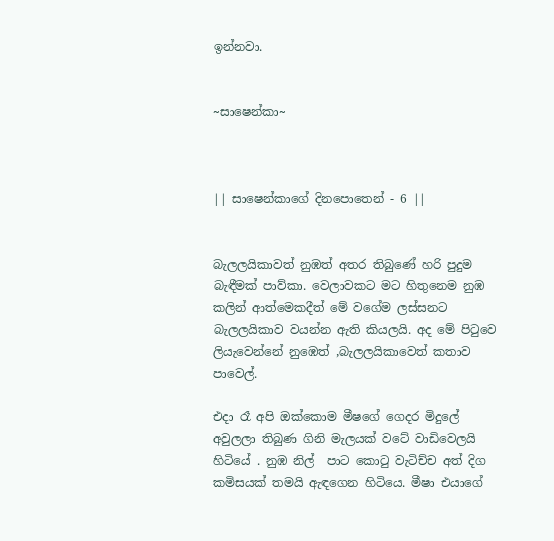ඉන්නවා.


~සාෂෙන්කා~



|| සාෂෙන්කාගේ දිනපොතෙන් - 6 ||


බැලලයිකාවත් නුඹත් අතර තිබුණේ හරි පුදුම බැඳීමක් පාව්කා. වෙලාවකට මට හිතුනෙම නුඹ කලින් ආත්මෙකදීත් මේ වගේම ලස්සනට බැලලයිකාව වයන්න ඇති කියලයි. අද මේ පිටුවෙ ලියැවෙන්නේ නුඹෙත් ,බැලලයිකාවෙත් කතාව පාවෙල්.

එදා රෑ අපි ඔක්කොම මීෂගේ ගෙදර මිදුලේ අවුලලා තිබුණ ගිනි මැලයක් වටේ වාඩිවෙලයි හිටියේ . නුඹ නිල්  පාට කොටු වැටිච්ච අත් දිග කමිසයක් තමයි ඇඳගෙන හිටියෙ. මීෂා එයාගේ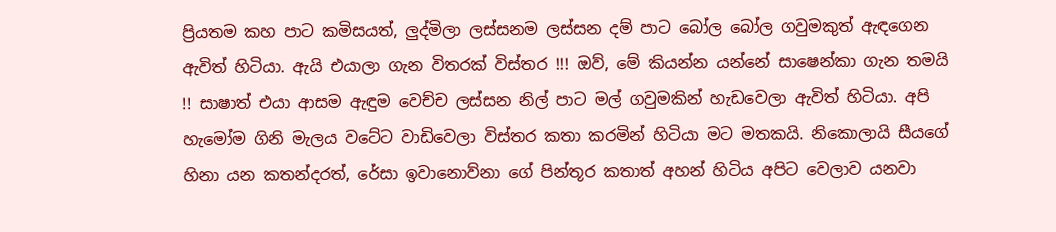ප්‍රියතම කහ පාට කමිසයත්, ලුද්මිලා ලස්සනම ලස්සන දම් පාට බෝල බෝල ගවුමකුත් ඇඳගෙන ඇවිත් හිටියා. ඇයි එයාලා ගැන විතරක් විස්තර !!! ඔව්, මේ කියන්න යන්නේ සාෂෙන්කා ගැන තමයි !! සාෂාත් එයා ආසම ඇඳුම වෙච්ච ලස්සන නිල් පාට මල් ගවුමකින් හැඩවෙලා ඇවිත් හිටියා. අපි හැමෝම ගිනි මැලය වටේට වාඩිවෙලා විස්තර කතා කරමින් හිටියා මට මතකයි. නිකොලායි සීයගේ හිනා යන කතන්දරත්, රේසා ඉවානොව්නා ගේ පින්තූර කතාත් අහන් හිටිය අපිට වෙලාව යනවා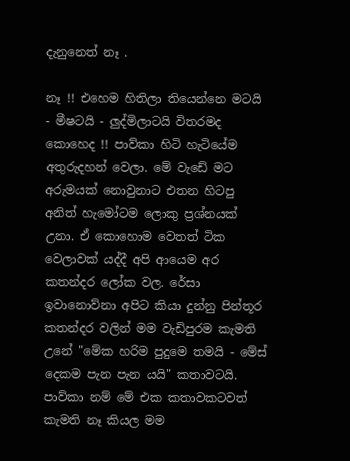දැනුනෙත් නෑ .

නෑ !! එහෙම හිතිලා තියෙන්නෙ මටයි - මීෂටයි - ලුද්මිලාටයි විතරමද කොහෙද !! පාව්කා හිටි හැටියේම අතුරුදහන් වෙලා. මේ වැඩේ මට අරුමයක් නොවුනාට එතන හිටපු අනිත් හැමෝටම ලොකු ප්‍රශ්නයක් උනා. ඒ කොහොම වෙතත් ටික වෙලාවක් යද්දී අපි ආයෙම අර කතන්දර ලෝක වල. රේසා ඉවානොව්නා අපිට කියා දුන්නු පින්තූර කතන්දර වලින් මම වැඩිපුරම කැමති උනේ "මේක හරිම පුදුමෙ තමයි - මේස් දෙකම පැන පැන යයි" කතාවටයි. පාව්කා නම් මේ එක කතාවකටවත් කැමති නෑ කියල මම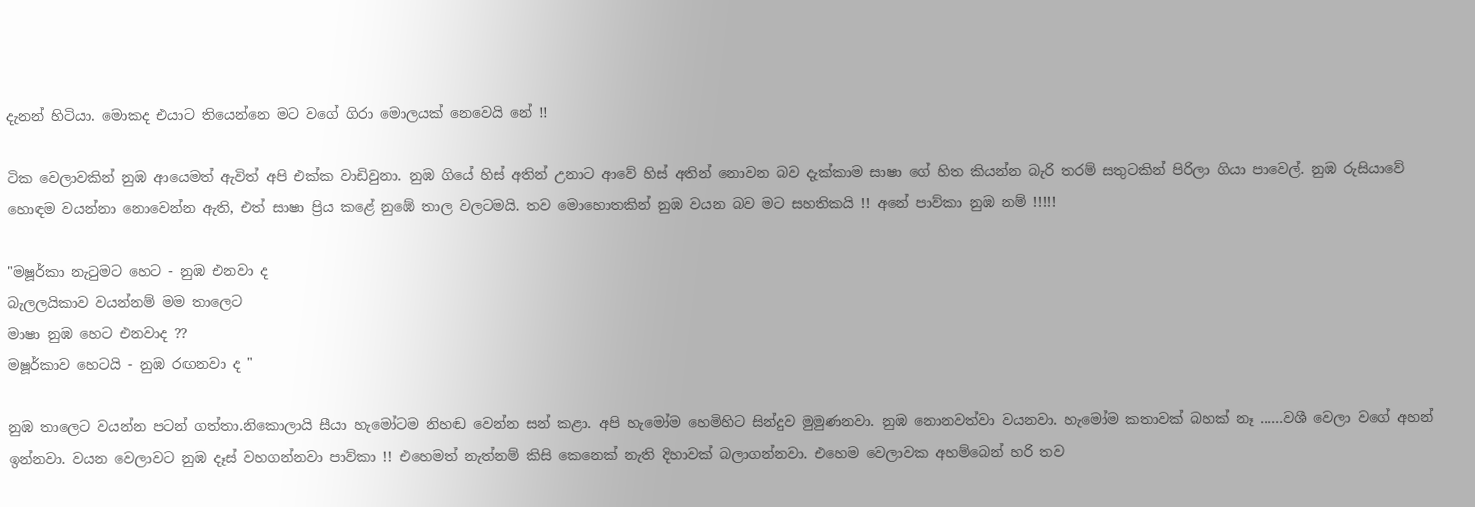දැනන් හිටියා. මොකද එයාට තියෙන්නෙ මට වගේ ගිරා මොලයක් නෙවෙයි නේ !!

ටික වෙලාවකින් නුඹ ආයෙමත් ඇවිත් අපි එක්ක වාඩිවුනා. නුඹ ගියේ හිස් අතින් උනාට ආවේ හිස් අතින් නොවන බව දැක්කාම සාෂා ගේ හිත කියන්න බැරි තරම් සතුටකින් පිරිලා ගියා පාවෙල්. නුඹ රුසියාවේ හොඳම වයන්නා නොවෙන්න ඇති, එත් සාෂා ප්‍රිය කළේ නුඹේ තාල වලටමයි. තව මොහොතකින් නුඹ වයන බව මට සහතිකයි !! අනේ පාව්කා නුඹ නම් !!!!!

"මෂූර්කා නැටුමට හෙට - නුඹ එනවා ද
බැලලයිකාව වයන්නම් මම තාලෙට
මාෂා නුඹ හෙට එනවාද ??
මෂූර්කාව හෙටයි - නුඹ රඟනවා ද "

නුඹ තාලෙට වයන්න පටන් ගත්තා.නිකොලායි සීයා හැමෝටම නිහඬ වෙන්න සන් කළා. අපි හැමෝම හෙමිහිට සින්දුව මුමුණනවා. නුඹ නොනවත්වා වයනවා. හැමෝම කතාවක් බහක් නෑ ......වශී වෙලා වගේ අහන් ඉන්නවා. වයන වෙලාවට නුඹ දෑස් වහගන්නවා පාව්කා !! එහෙමත් නැත්නම් කිසි කෙනෙක් නැති දිහාවක් බලාගන්නවා. එහෙම වෙලාවක අහම්බෙන් හරි තව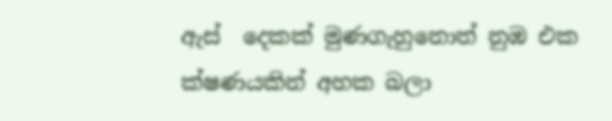ඇස්  දෙකක් මුණගැහුනොත් නුඹ එක ක්ෂණයකින් අහක බලා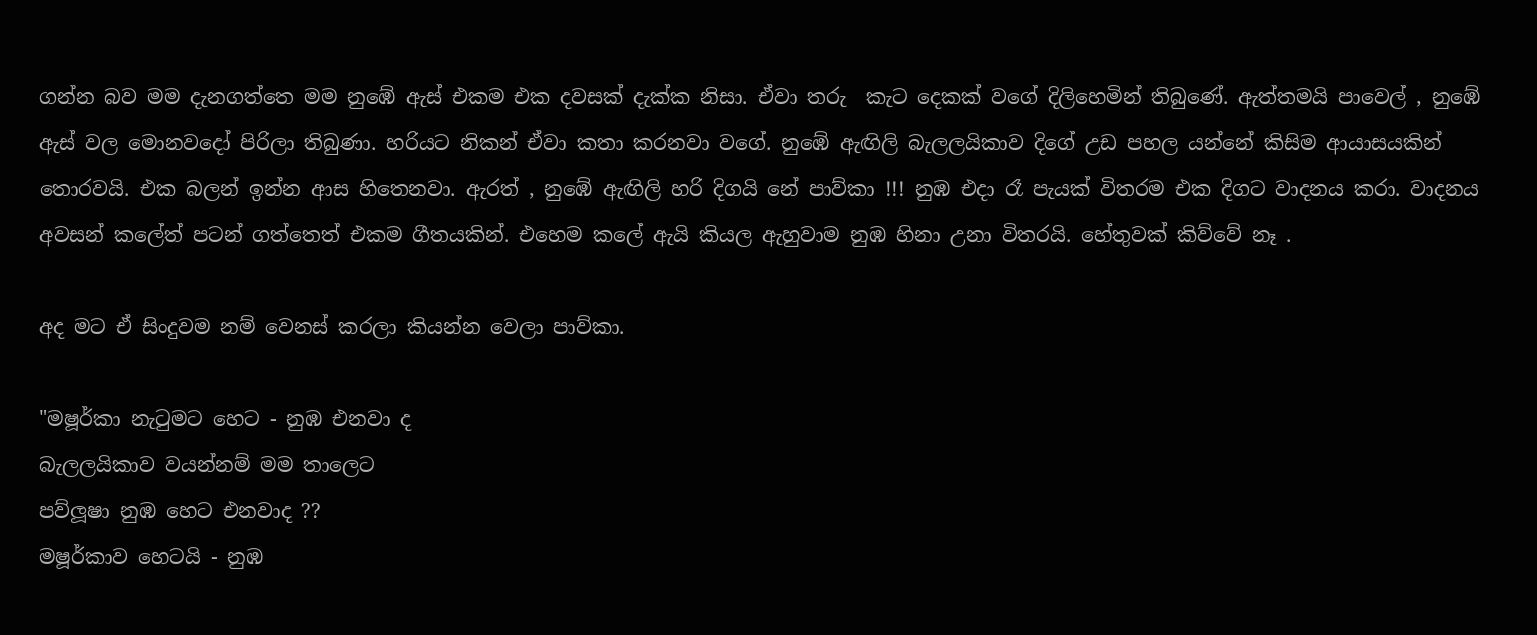ගන්න බව මම දැනගත්තෙ මම නුඹේ ඇස් එකම එක දවසක් දැක්ක නිසා. ඒවා තරු  කැට දෙකක් වගේ දිලිහෙමින් තිබුණේ. ඇත්තමයි පාවෙල් , නුඹේ ඇස් වල මොනවදෝ පිරිලා තිබුණා. හරියට නිකන් ඒවා කතා කරනවා වගේ. නුඹේ ඇඟිලි බැලලයිකාව දිගේ උඩ පහල යන්නේ කිසිම ආයාසයකින් තොරවයි. එක බලන් ඉන්න ආස හිතෙනවා. ඇරත් , නුඹේ ඇඟිලි හරි දිගයි නේ පාව්කා !!! නුඹ එදා රෑ පැයක් විතරම එක දිගට වාදනය කරා. වාදනය අවසන් කලේත් පටන් ගත්තෙත් එකම ගීතයකින්. එහෙම කලේ ඇයි කියල ඇහුවාම නුඹ හිනා උනා විතරයි. හේතුවක් කිව්වේ නෑ .

අද මට ඒ සිංදුවම නම් වෙනස් කරලා කියන්න වෙලා පාව්කා.

"මෂූර්කා නැටුමට හෙට - නුඹ එනවා ද
බැලලයිකාව වයන්නම් මම තාලෙට
පව්ලූෂා නුඹ හෙට එනවාද ??
මෂූර්කාව හෙටයි - නුඹ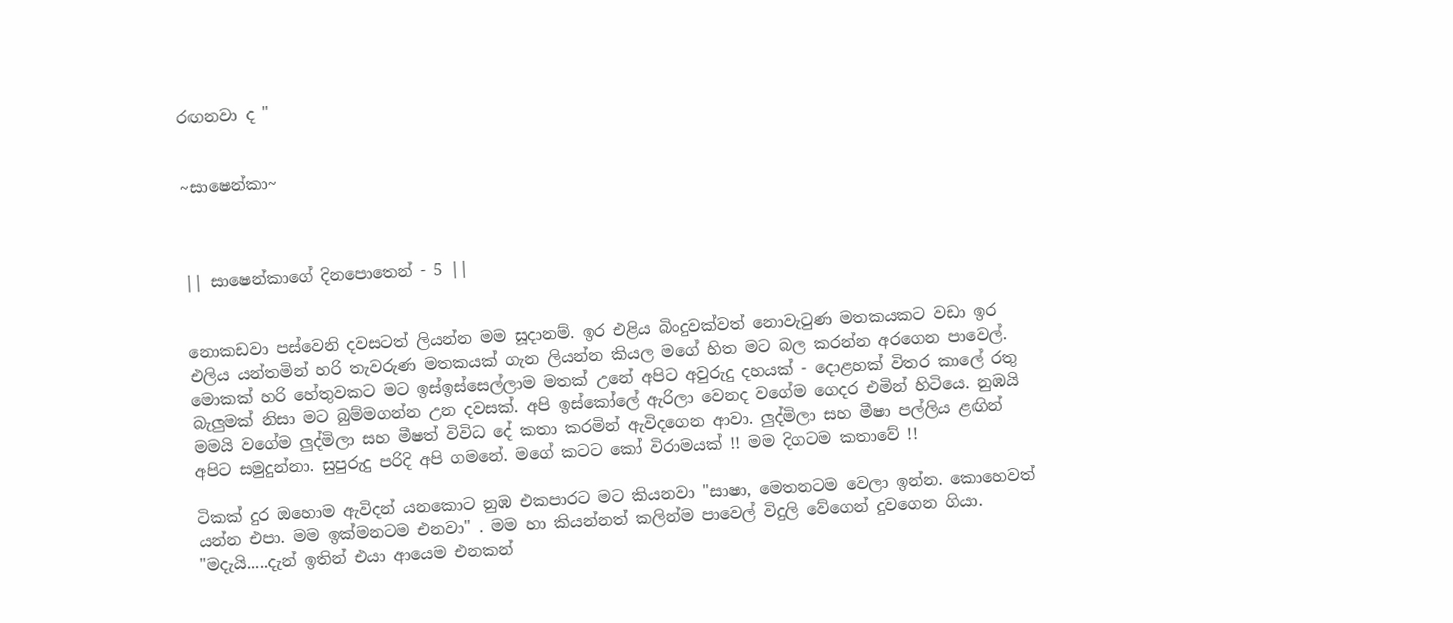රඟනවා ද "


~සාෂෙන්කා~



|| සාෂෙන්කාගේ දිනපොතෙන් - 5 ||


නොකඩවා පස්වෙනි දවසටත් ලියන්න මම සූදානම්. ඉර එළිය බිංදුවක්වත් නොවැටුණ මතකයකට වඩා ඉර එලිය යන්තමින් හරි තැවරුණ මතකයක් ගැන ලියන්න කියල මගේ හිත මට බල කරන්න අරගෙන පාවෙල්. මොකක් හරි හේතුවකට මට ඉස්ඉස්සෙල්ලාම මතක් උනේ අපිට අවුරුදු දහයක් - දොළහක් විතර කාලේ රතු බැලුමක් නිසා මට බුම්මගන්න උන දවසක්. අපි ඉස්කෝලේ ඇරිලා වෙනද වගේම ගෙදර එමින් හිටියෙ. නුඹයි මමයි වගේම ලුද්මිලා සහ මීෂත් විවිධ දේ කතා කරමින් ඇවිදගෙන ආවා. ලුද්මිලා සහ මීෂා පල්ලිය ළඟින් අපිට සමුදුන්නා. සුපුරුදු පරිදි අපි ගමනේ. මගේ කටට කෝ විරාමයක් !! මම දිගටම කතාවේ !!

ටිකක් දුර ඔහොම ඇවිදන් යනකොට නුඹ එකපාරට මට කියනවා "සාෂා, මෙතනටම වෙලා ඉන්න. කොහෙවත් යන්න එපා. මම ඉක්මනටම එනවා" . මම හා කියන්නත් කලින්ම පාවෙල් විදුලි වේගෙන් දුවගෙන ගියා. "මදැයි.....දැන් ඉතින් එයා ආයෙම එනකන්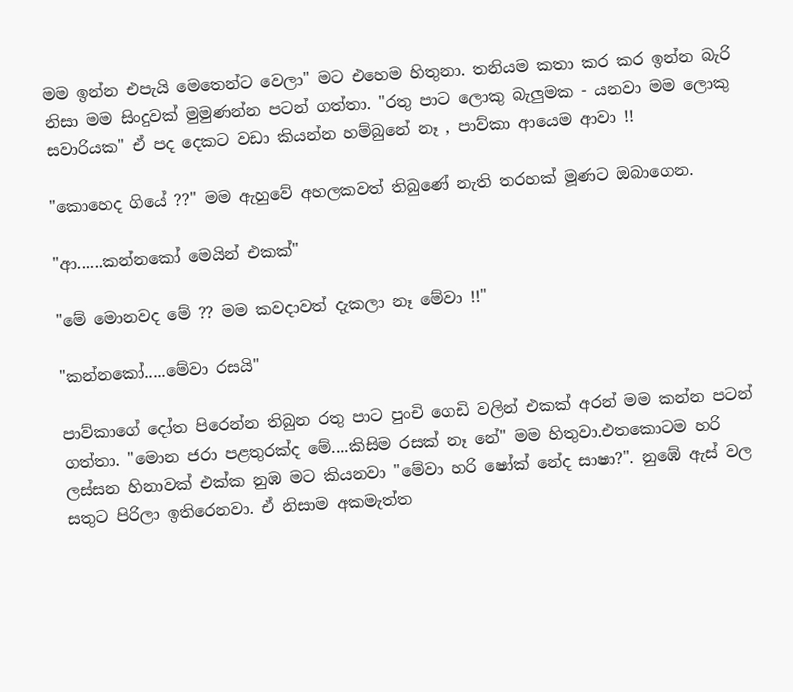මම ඉන්න එපැයි මෙතෙන්ට වෙලා" මට එහෙම හිතුනා. තනියම කතා කර කර ඉන්න බැරි නිසා මම සිංදුවක් මුමුණන්න පටන් ගත්තා. "රතු පාට ලොකු බැලුමක - යනවා මම ලොකු සවාරියක" ඒ පද දෙකට වඩා කියන්න හම්බුනේ නෑ , පාව්කා ආයෙම ආවා !!

"කොහෙද ගියේ ??" මම ඇහුවේ අහලකවත් තිබුණේ නැති තරහක් මූණට ඔබාගෙන.

"ආ......කන්නකෝ මෙයින් එකක්"

"මේ මොනවද මේ ?? මම කවදාවත් දැකලා නෑ මේවා !!"

"කන්නකෝ.....මේවා රසයි"

පාව්කාගේ දෝත පිරෙන්න තිබුන රතු පාට පුංචි ගෙඩි වලින් එකක් අරන් මම කන්න පටන් ගත්තා. "මොන ජරා පළතුරක්ද මේ....කිසිම රසක් නෑ නේ" මම හිතුවා.එතකොටම හරි ලස්සන හිනාවක් එක්ක නුඹ මට කියනවා "මේවා හරි ෂෝක් නේද සාෂා?". නුඹේ ඇස් වල සතුට පිරිලා ඉතිරෙනවා. ඒ නිසාම අකමැත්ත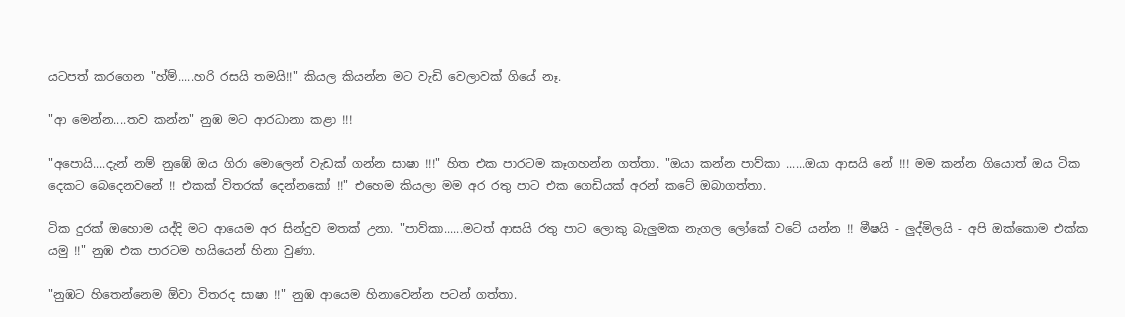යටපත් කරගෙන "හ්ම්.....හරි රසයි තමයි!!" කියල කියන්න මට වැඩි වෙලාවක් ගියේ නෑ.

"ආ මෙන්න....තව කන්න" නුඹ මට ආරධානා කළා !!!

"අපොයි....දැන් නම් නුඹේ ඔය ගිරා මොලෙන් වැඩක් ගන්න සාෂා !!!" හිත එක පාරටම කෑගහන්න ගත්තා. "ඔයා කන්න පාව්කා ......ඔයා ආසයි නේ !!! මම කන්න ගියොත් ඔය ටික දෙකට බෙදෙනවනේ !! එකක් විතරක් දෙන්නකෝ !!" එහෙම කියලා මම අර රතු පාට එක ගෙඩියක් අරන් කටේ ඔබාගත්තා.

ටික දුරක් ඔහොම යද්දි මට ආයෙම අර සින්දුව මතක් උනා. "පාව්කා......මටත් ආසයි රතු පාට ලොකු බැලුමක නැගල ලෝකේ වටේ යන්න !! මීෂයි - ලුද්මිලයි - අපි ඔක්කොම එක්ක යමු !!" නුඹ එක පාරටම හයියෙන් හිනා වුණා.

"නුඹට හිතෙන්නෙම ඕවා විතරද සාෂා !!" නුඹ ආයෙම හිනාවෙන්න පටන් ගත්තා.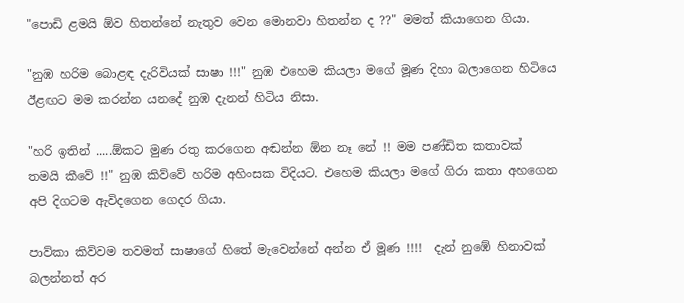"පොඩි ළමයි ඕව හිතන්නේ නැතුව වෙන මොනවා හිතන්න ද ??" මමත් කියාගෙන ගියා.

"නුඹ හරිම බොළඳ දැරිවියක් සාෂා !!!" නුඹ එහෙම කියලා මගේ මූණ දිහා බලාගෙන හිටියෙ ඊළඟට මම කරන්න යනදේ නුඹ දැනන් හිටිය නිසා.

"හරි ඉතින් .....ඕකට මුණ රතු කරගෙන අඬන්න ඕන නෑ නේ !! මම පණ්ඩිත කතාවක් තමයි කීවේ !!" නුඹ කිව්වේ හරිම අහිංසක විදියට. එහෙම කියලා මගේ ගිරා කතා අහගෙන අපි දිගටම ඇවිදගෙන ගෙදර ගියා.

පාව්කා කිව්වම තවමත් සාෂාගේ හිතේ මැවෙන්නේ අන්න ඒ මූණ !!!!  දැන් නුඹේ හිනාවක් බලන්නත් අර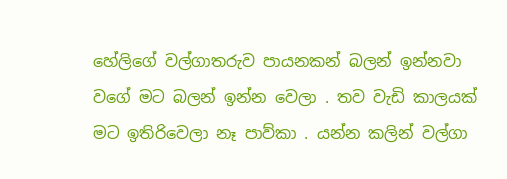හේලිගේ වල්ගාතරුව පායනකන් බලන් ඉන්නවා වගේ මට බලන් ඉන්න වෙලා . තව වැඩි කාලයක් මට ඉතිරිවෙලා නෑ පාව්කා . යන්න කලින් වල්ගා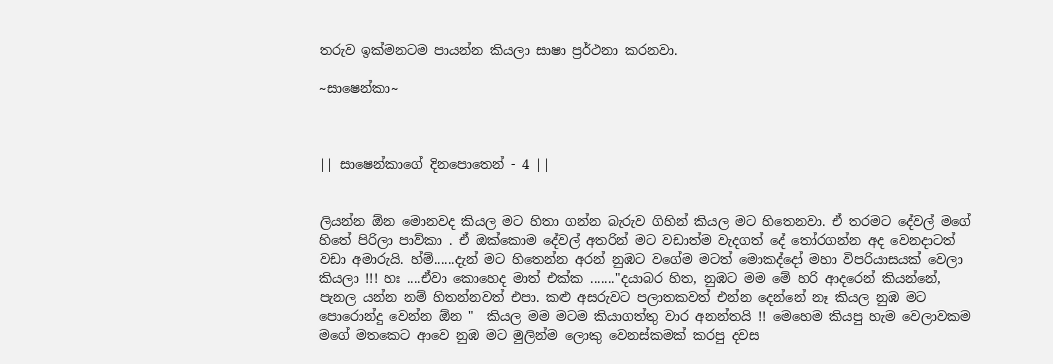තරුව ඉක්මනටම පායන්න කියලා සාෂා ප්‍රර්ථනා කරනවා.

~සාෂෙන්කා~



|| සාෂෙන්කාගේ දිනපොතෙන් - 4 ||


ලියන්න ඕන මොනවද කියල මට හිතා ගන්න බැරුව ගිහින් කියල මට හිතෙනවා. ඒ තරමට දේවල් මගේ හිතේ පිරිලා පාව්කා . ඒ ඔක්කොම දේවල් අතරින් මට වඩාත්ම වැදගත් දේ තෝරගන්න අද වෙනදාටත් වඩා අමාරුයි. හ්ම්......දැන් මට හිතෙන්න අරන් නුඹට වගේම මටත් මොකද්දෝ මහා විපරියාසයක් වෙලා කියලා !!! හඃ ....ඒවා කොහෙද මාත් එක්ක ......."දයාබර හිත, නුඹට මම මේ හරි ආදරෙන් කියන්නේ, පැනල යන්න නම් හිතන්නවත් එපා. කළු අසරුවට පලාතකවත් එන්න දෙන්නේ නෑ කියල නුඹ මට පොරොන්දු වෙන්න ඕන "  කියල මම මටම කියාගත්තු වාර අනන්තයි !! මෙහෙම කියපු හැම වෙලාවකම මගේ මතකෙට ආවෙ නුඹ මට මුලින්ම ලොකු වෙනස්කමක් කරපු දවස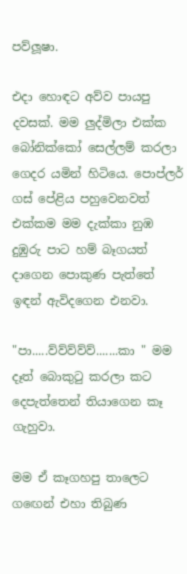පව්ලූෂා.

එදා හොඳට අව්ව පායපු දවසක්. මම ලුද්මිලා එක්ක බෝනික්කෝ සෙල්ලම් කරලා ගෙදර යමින් හිටියෙ. පොප්ලර් ගස් පේළිය පහුවෙනවත් එක්කම මම දැක්කා නුඹ දුඹුරු පාට හම් බෑගයත් දාගෙන පොකුණ පැත්තේ ඉඳන් ඇවිදගෙන එනවා.

"පා.....ව්ව්ව්ව්ව්.......කා " මම දෑත් බොකුටු කරලා කට දෙපැත්තෙන් තියාගෙන කෑ ගැහුවා.

මම ඒ කෑගහපු තාලෙට ගඟෙන් එහා තිබුණ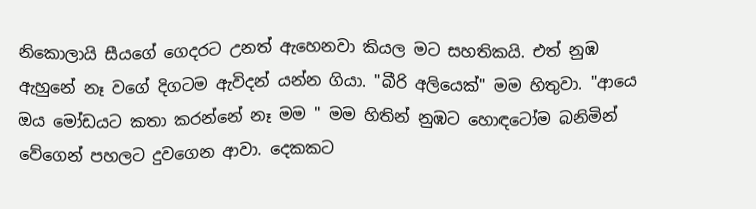නිකොලායි සීයගේ ගෙදරට උනත් ඇහෙනවා කියල මට සහතිකයි. එත් නුඹ ඇහුනේ නෑ වගේ දිගටම ඇවිදන් යන්න ගියා. "බීරි අලියෙක්" මම හිතුවා. "ආයෙ ඔය මෝඩයට කතා කරන්නේ නෑ මම " මම හිතින් නුඹට හොඳටෝම බනිමින් වේගෙන් පහලට දුවගෙන ආවා. දෙකකට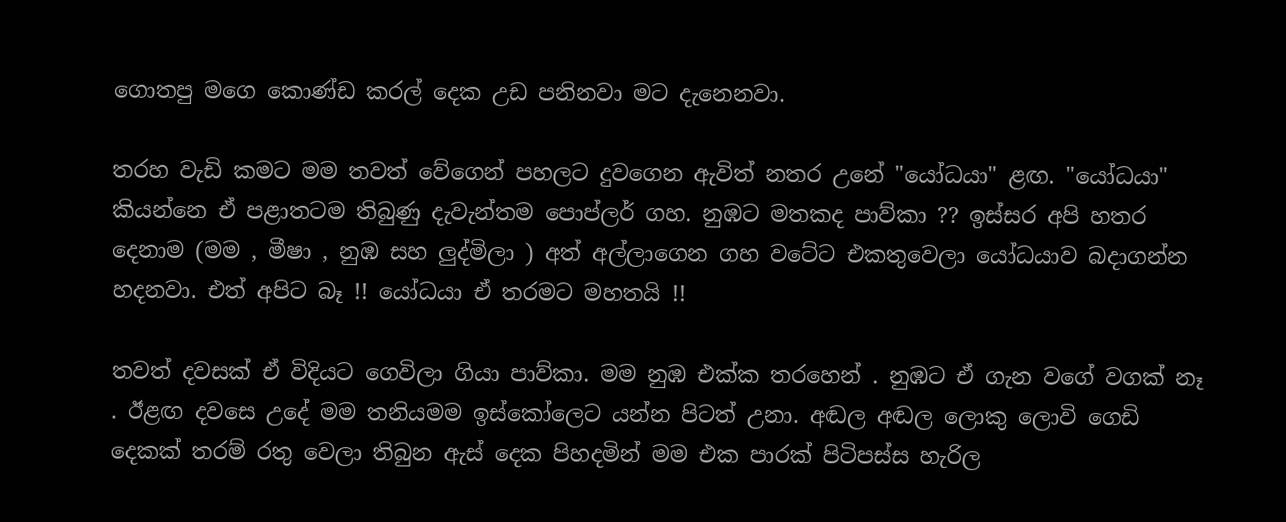ගොතපු මගෙ කොණ්ඩ කරල් දෙක උඩ පනිනවා මට දැනෙනවා.

තරහ වැඩි කමට මම තවත් වේගෙන් පහලට දුවගෙන ඇවිත් නතර උනේ "යෝධයා" ළඟ. "යෝධයා" කියන්නෙ ඒ පළාතටම තිබුණු දැවැන්තම පොප්ලර් ගහ. නුඹට මතකද පාව්කා ?? ඉස්සර අපි හතර දෙනාම (මම , මීෂා , නුඹ සහ ලුද්මිලා ) අත් අල්ලාගෙන ගහ වටේට එකතුවෙලා යෝධයාව බදාගන්න හදනවා. එත් අපිට බෑ !! යෝධයා ඒ තරමට මහතයි !!

තවත් දවසක් ඒ විදියට ගෙවිලා ගියා පාව්කා. මම නුඹ එක්ක තරහෙන් . නුඹට ඒ ගැන වගේ වගක් නෑ . ඊළඟ දවසෙ උදේ මම තනියමම ඉස්කෝලෙට යන්න පිටත් උනා. අඬල අඬල ලොකු ලොවි ගෙඩි දෙකක් තරම් රතු වෙලා තිබුන ඇස් දෙක පිහදමින් මම එක පාරක් පිටිපස්ස හැරිල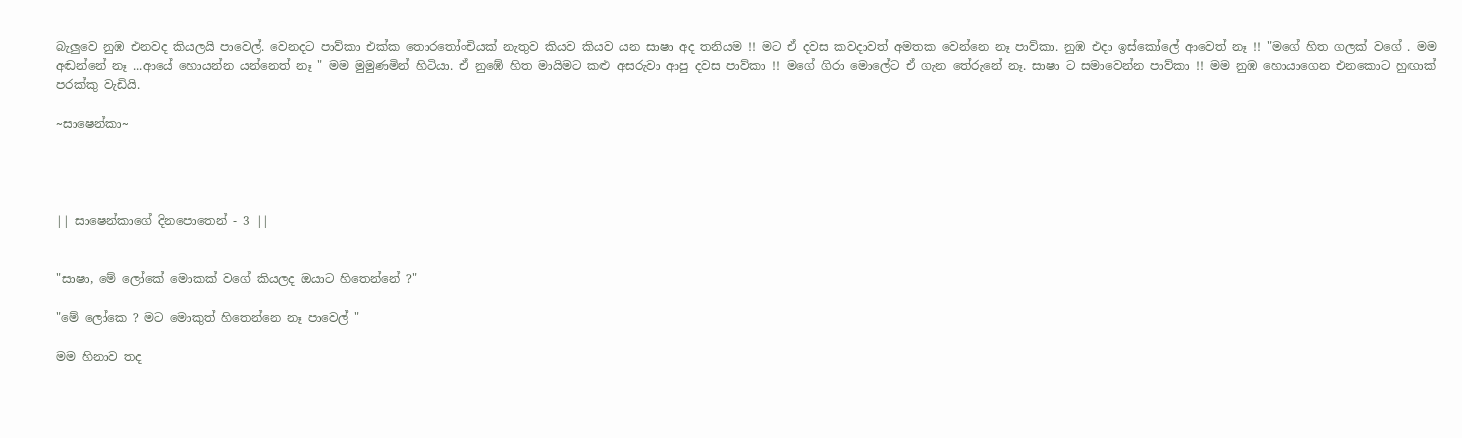බැලුවෙ නුඹ එනවද කියලයි පාවෙල්. වෙනදට පාව්කා එක්ක තොරතෝංචියක් නැතුව කියව කියව යන සාෂා අද තනියම !! මට ඒ දවස කවදාවත් අමතක වෙන්නෙ නෑ පාව්කා. නුඹ එදා ඉස්කෝලේ ආවෙත් නෑ !! "මගේ හිත ගලක් වගේ . මම අඬන්නේ නෑ ...ආයේ හොයන්න යන්නෙත් නෑ " මම මුමුණමින් හිටියා. ඒ නුඹේ හිත මායිමට කළු අසරුවා ආපු දවස පාව්කා !! මගේ ගිරා මොලේට ඒ ගැන තේරුනේ නෑ. සාෂා ට සමාවෙන්න පාව්කා !! මම නුඹ හොයාගෙන එනකොට හුඟාක් පරක්කු වැඩියි.

~සාෂෙන්කා~




|| සාෂෙන්කාගේ දිනපොතෙන් - 3 ||


"සාෂා, මේ ලෝකේ මොකක් වගේ කියලද ඔයාට හිතෙන්නේ ?"

"මේ ලෝකෙ ? මට මොකුත් හිතෙන්නෙ නෑ පාවෙල් "

මම හිනාව තද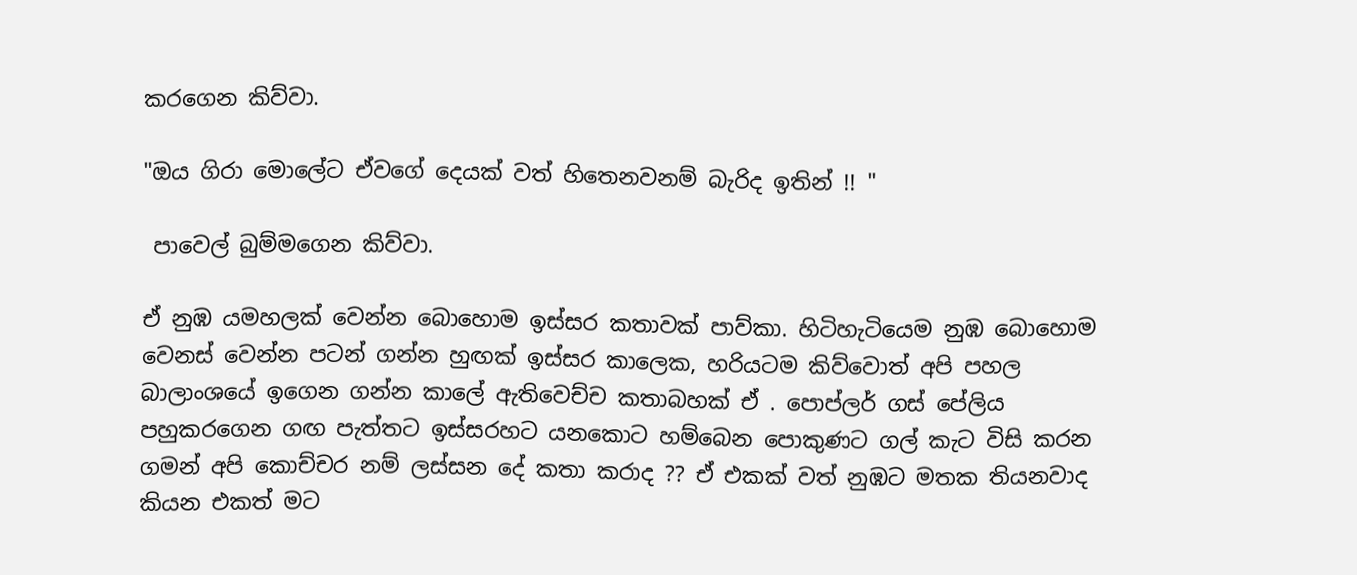කරගෙන කිව්වා.

"ඔය ගිරා මොලේට ඒවගේ දෙයක් වත් හිතෙනවනම් බැරිද ඉතින් !! "

 පාවෙල් බුම්මගෙන කිව්වා.

ඒ නුඹ යමහලක් වෙන්න බොහොම ඉස්සර කතාවක් පාව්කා. හිටිහැටියෙම නුඹ බොහොම වෙනස් වෙන්න පටන් ගන්න හුඟක් ඉස්සර කාලෙක, හරියටම කිව්වොත් අපි පහල බාලාංශයේ ඉගෙන ගන්න කාලේ ඇතිවෙච්ච කතාබහක් ඒ . පොප්ලර් ගස් පේලිය පහුකරගෙන ගඟ පැත්තට ඉස්සරහට යනකොට හම්බෙන පොකුණට ගල් කැට විසි කරන ගමන් අපි කොච්චර නම් ලස්සන දේ කතා කරාද ?? ඒ එකක් වත් නුඹට මතක තියනවාද කියන එකත් මට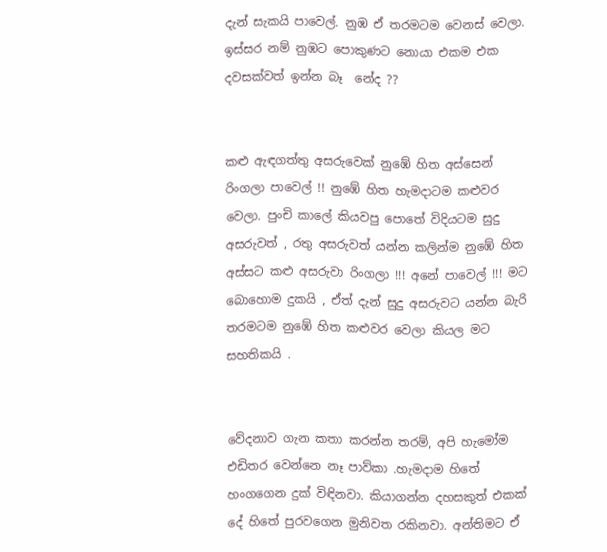දැන් සැකයි පාවෙල්. නුඹ ඒ තරමටම වෙනස් වෙලා. ඉස්සර නම් නුඹට පොකුණට නොයා එකම එක දවසක්වත් ඉන්න බෑ  නේද ??


කළු ඇඳගත්තු අසරුවෙක් නුඹේ හිත අස්සෙන් රිංගලා පාවෙල් !! නුඹේ හිත හැමදාටම කළුවර වෙලා. පුංචි කාලේ කියවපු පොතේ විදියටම සුදු අසරුවත් , රතු අසරුවත් යන්න කලින්ම නුඹේ හිත අස්සට කළු අසරුවා රිංගලා !!! අනේ පාවෙල් !!! මට බොහොම දුකයි , ඒත් දැන් සුදු අසරුවට යන්න බැරි තරමටම නුඹේ හිත කළුවර වෙලා කියල මට සහතිකයි .


වේදනාව ගැන කතා කරන්න තරම්, අපි හැමෝම එඩිතර වෙන්නෙ නෑ පාව්කා .හැමදාම හිතේ හංගගෙන දුක් විඳිනවා. කියාගන්න දහසකුත් එකක් දේ හිතේ පුරවගෙන මුනිවත රකිනවා. අන්තිමට ඒ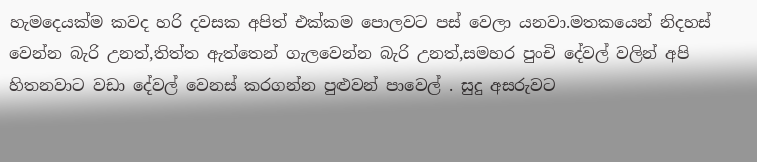හැමදෙයක්ම කවද හරි දවසක අපිත් එක්කම පොලවට පස් වෙලා යනවා.මතකයෙන් නිදහස් වෙන්න බැරි උනත්,තිත්ත ඇත්තෙන් ගැලවෙන්න බැරි උනත්,සමහර පුංචි දේවල් වලින් අපි හිතනවාට වඩා දේවල් වෙනස් කරගන්න පුළුවන් පාවෙල් . සුදු අසරුවට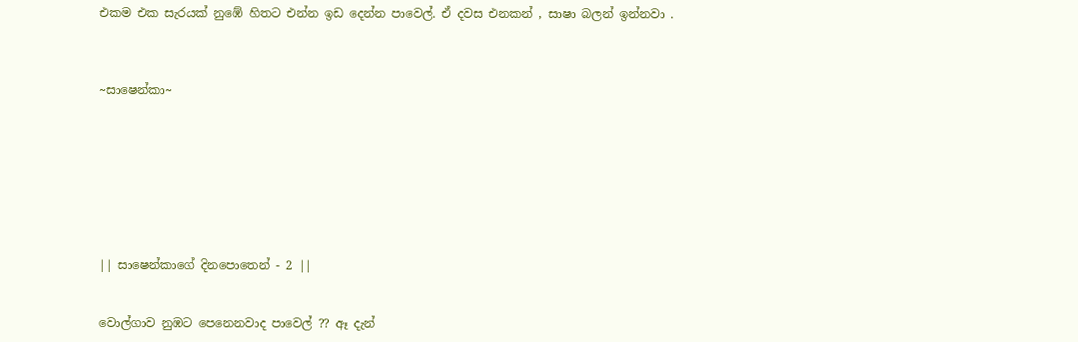එකම එක සැරයක් නුඹේ හිතට එන්න ඉඩ දෙන්න පාවෙල්. ඒ දවස එනකන් , සාෂා බලන් ඉන්නවා .



~සාෂෙන්කා~








|| සාෂෙන්කාගේ දිනපොතෙන් - 2 ||


වොල්ගාව නුඹට පෙනෙනවාද පාවෙල් ?? ඈ දැන්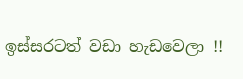ඉස්සරටත් වඩා හැඩවෙලා !!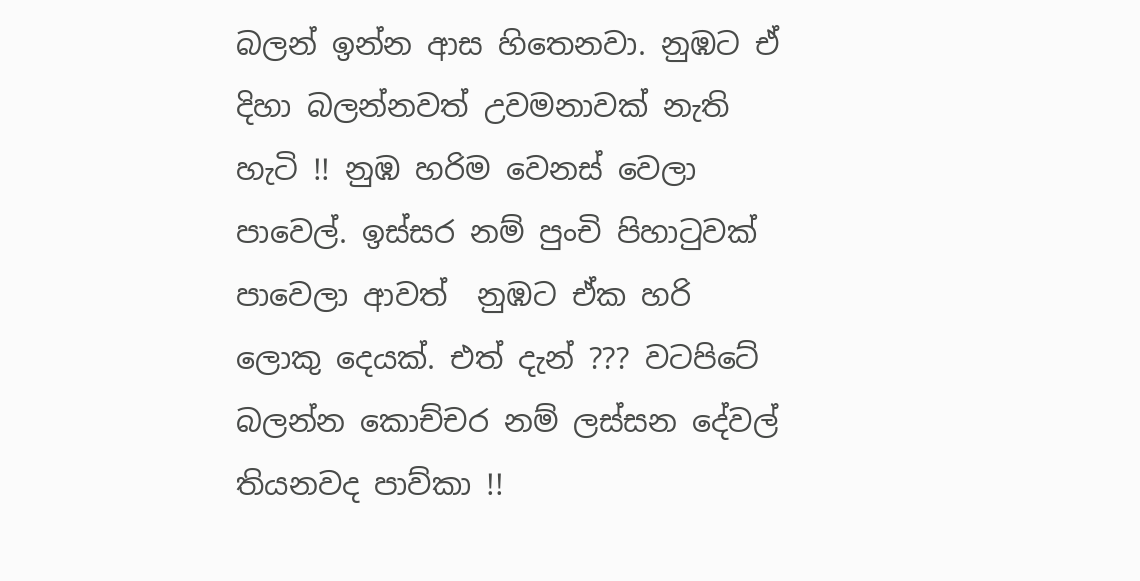බලන් ඉන්න ආස හිතෙනවා. නුඹට ඒ දිහා බලන්නවත් උවමනාවක් නැති හැටි !! නුඹ හරිම වෙනස් වෙලා පාවෙල්. ඉස්සර නම් පුංචි පිහාටුවක් පාවෙලා ආවත්  නුඹට ඒක හරි ලොකු දෙයක්. එත් දැන් ??? වටපිටේ බලන්න කොච්චර නම් ලස්සන දේවල් තියනවද පාව්කා !!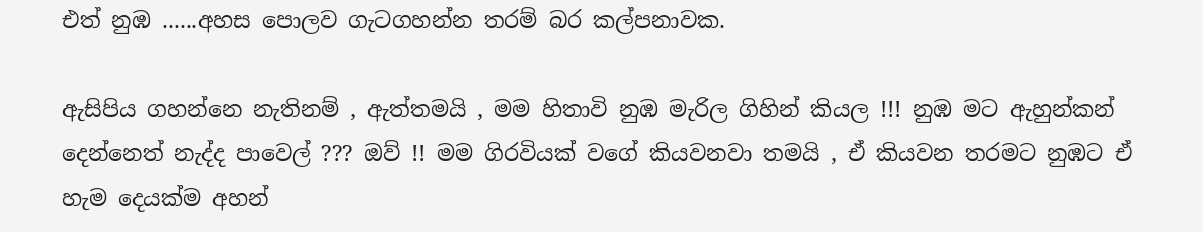එත් නුඹ ......අහස පොලව ගැටගහන්න තරම් බර කල්පනාවක.

ඇසිපිය ගහන්නෙ නැතිනම් , ඇත්තමයි , මම හිතාවි නුඹ මැරිල ගිහින් කියල !!! නුඹ මට ඇහුන්කන් දෙන්නෙත් නැද්ද පාවෙල් ??? ඔව් !! මම ගිරවියක් වගේ කියවනවා තමයි , ඒ කියවන තරමට නුඹට ඒ හැම දෙයක්ම අහන්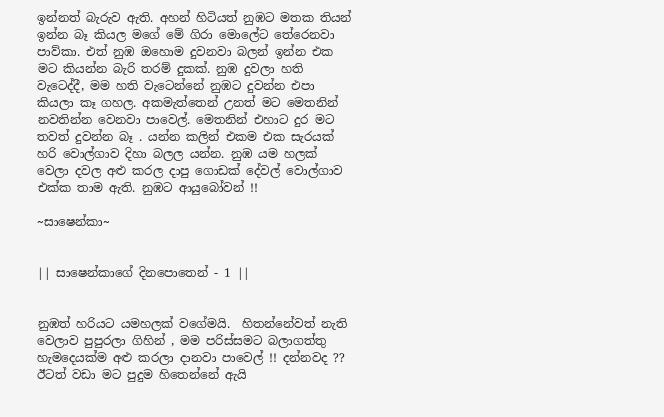ඉන්නත් බැරුව ඇති. අහන් හිටියත් නුඹට මතක තියන් ඉන්න බෑ කියල මගේ මේ ගිරා මොලේට තේරෙනවා පාව්කා. එත් නුඹ ඔහොම දුවනවා බලන් ඉන්න එක මට කියන්න බැරි තරම් දුකක්. නුඹ දුවලා හති වැටෙද්දී, මම හති වැටෙන්නේ නුඹට දුවන්න එපා කියලා කෑ ගහල. අකමැත්තෙන් උනත් මට මෙතනින් නවතින්න වෙනවා පාවෙල්. මෙතනින් එහාට දුර මට තවත් දුවන්න බෑ . යන්න කලින් එකම එක සැරයක් හරි වොල්ගාව දිහා බලල යන්න. නුඹ යම හලක් වෙලා දවල අළු කරල දාපු ගොඩක් දේවල් වොල්ගාව එක්ක තාම ඇති. නුඹට ආයුබෝවන් !!

~සාෂෙන්කා~


|| සාෂෙන්කාගේ දිනපොතෙන් - 1 ||


නුඹත් හරියට යමහලක් වගේමයි.  හිතන්නේවත් නැති වෙලාව පුපුරලා ගිහින් , මම පරිස්සමට බලාගත්තු හැමදෙයක්ම අළු කරලා දානවා පාවෙල් !! දන්නවද ?? ඊටත් වඩා මට පුදුම හිතෙන්නේ ඇයි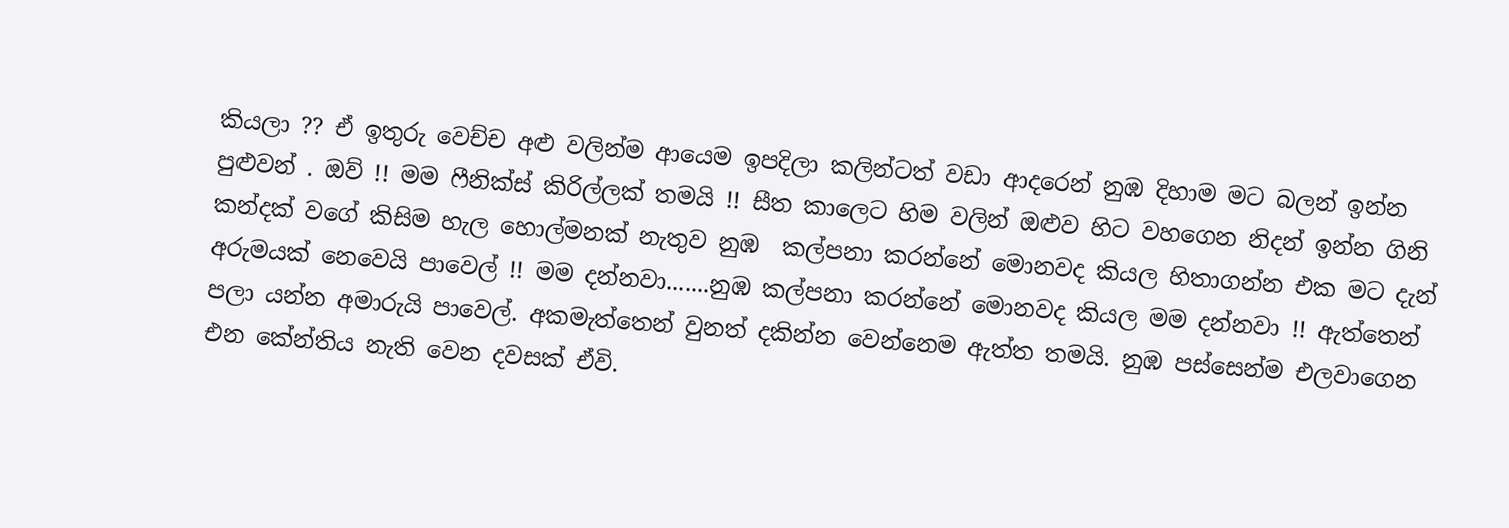කියලා ?? ඒ ඉතුරු වෙච්ච අළු වලින්ම ආයෙම ඉපදිලා කලින්ටත් වඩා ආදරෙන් නුඹ දිහාම මට බලන් ඉන්න පුළුවන් . ඔව් !! මම ෆීනික්ස් කිරිල්ලක් තමයි !! සීත කාලෙට හිම වලින් ඔළුව හිට වහගෙන නිදන් ඉන්න ගිනි කන්දක් වගේ කිසිම හැල හොල්මනක් නැතුව නුඹ  කල්පනා කරන්නේ මොනවද කියල හිතාගන්න එක මට දැන් අරුමයක් නෙවෙයි පාවෙල් !! මම දන්නවා.......නුඹ කල්පනා කරන්නේ මොනවද කියල මම දන්නවා !! ඇත්තෙන් පලා යන්න අමාරුයි පාවෙල්. අකමැත්තෙන් වුනත් දකින්න වෙන්නෙම ඇත්ත තමයි. නුඹ පස්සෙන්ම එලවාගෙන එන කේන්තිය නැති වෙන දවසක් ඒවි.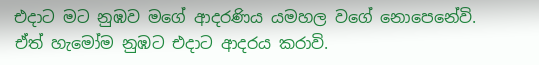එදාට මට නුඹව මගේ ආදරණිය යමහල වගේ නොපෙනේවි. ඒත් හැමෝම නුඹට එදාට ආදරය කරාවි.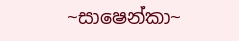~සාෂෙන්කා~